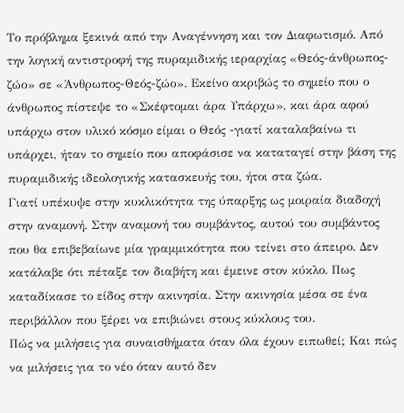Το πρόβλημα ξεκινά από την Αναγέννηση και τον Διαφωτισμό. Από την λογική αντιστροφή της πυραμιδικής ιεραρχίας «Θεός-άνθρωπος-ζώο» σε «Άνθρωπος-Θεός-ζώο». Εκείνο ακριβώς το σημείο που ο άνθρωπος πίστεψε το «Σκέφτομαι άρα Υπάρχω», και άρα αφού υπάρχω στον υλικό κόσμο είμαι ο Θεός -γιατί καταλαβαίνω τι υπάρχει, ήταν το σημείο που αποφάσισε να καταταγεί στην βάση της πυραμιδικής ιδεολογικής κατασκευής του, ήτοι στα ζώα.
Γιατί υπέκυψε στην κυκλικότητα της ύπαρξης ως μοιραία διαδοχή στην αναμονή. Στην αναμονή του συμβάντος, αυτού του συμβάντος που θα επιβεβαίωνε μία γραμμικότητα που τείνει στο άπειρο. Δεν κατάλαβε ότι πέταξε τον διαβήτη και έμεινε στον κύκλο. Πως καταδίκασε το είδος στην ακινησία. Στην ακινησία μέσα σε ένα περιβάλλον που ξέρει να επιβιώνει στους κύκλους του.
Πώς να μιλήσεις για συναισθήματα όταν όλα έχουν ειπωθεί; Και πώς να μιλήσεις για το νέο όταν αυτό δεν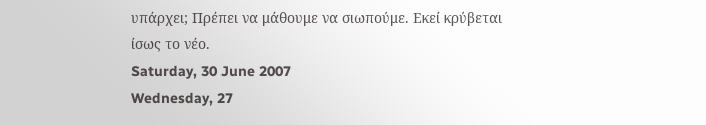υπάρχει; Πρέπει να μάθουμε να σιωπούμε. Εκεί κρύβεται ίσως το νέο.
Saturday, 30 June 2007
Wednesday, 27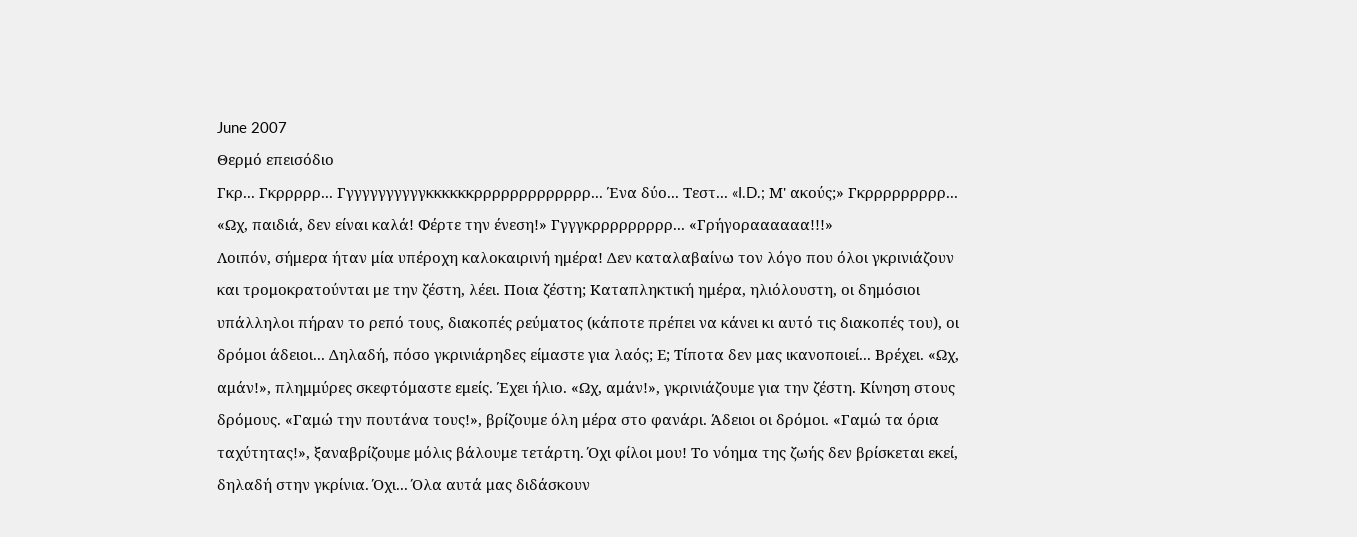June 2007
Θερμό επεισόδιο
Γκρ... Γκρρρρρ... Γγγγγγγγγγγκκκκκκρρρρρρρρρρρρρ... Ένα δύο... Τεστ... «I.D.; Μ' ακούς;» Γκρρρρρρρρρ... «Ωχ, παιδιά, δεν είναι καλά! Φέρτε την ένεση!» Γγγγκρρρρρρρρρ... «Γρήγοραααααα!!!»
Λοιπόν, σήμερα ήταν μία υπέροχη καλοκαιρινή ημέρα! Δεν καταλαβαίνω τον λόγο που όλοι γκρινιάζουν και τρομοκρατούνται με την ζέστη, λέει. Ποια ζέστη; Καταπληκτική ημέρα, ηλιόλουστη, οι δημόσιοι υπάλληλοι πήραν το ρεπό τους, διακοπές ρεύματος (κάποτε πρέπει να κάνει κι αυτό τις διακοπές του), οι δρόμοι άδειοι... Δηλαδή, πόσο γκρινιάρηδες είμαστε για λαός; Ε; Τίποτα δεν μας ικανοποιεί... Βρέχει. «Ωχ, αμάν!», πλημμύρες σκεφτόμαστε εμείς. Έχει ήλιο. «Ωχ, αμάν!», γκρινιάζουμε για την ζέστη. Κίνηση στους δρόμους. «Γαμώ την πουτάνα τους!», βρίζουμε όλη μέρα στο φανάρι. Άδειοι οι δρόμοι. «Γαμώ τα όρια ταχύτητας!», ξαναβρίζουμε μόλις βάλουμε τετάρτη. Όχι φίλοι μου! Το νόημα της ζωής δεν βρίσκεται εκεί, δηλαδή στην γκρίνια. Όχι... Όλα αυτά μας διδάσκουν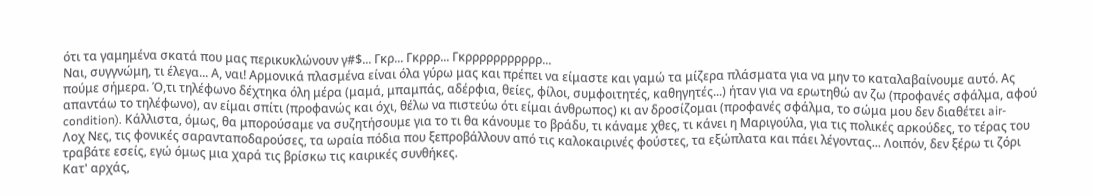ότι τα γαμημένα σκατά που μας περικυκλώνουν γ#$... Γκρ... Γκρρρ... Γκρρρρρρρρρρρ...
Ναι, συγγνώμη, τι έλεγα... Α, ναι! Αρμονικά πλασμένα είναι όλα γύρω μας και πρέπει να είμαστε και γαμώ τα μίζερα πλάσματα για να μην το καταλαβαίνουμε αυτό. Ας πούμε σήμερα. Ό,τι τηλέφωνο δέχτηκα όλη μέρα (μαμά, μπαμπάς, αδέρφια, θείες, φίλοι, συμφοιτητές, καθηγητές...) ήταν για να ερωτηθώ αν ζω (προφανές σφάλμα, αφού απαντάω το τηλέφωνο), αν είμαι σπίτι (προφανώς και όχι, θέλω να πιστεύω ότι είμαι άνθρωπος) κι αν δροσίζομαι (προφανές σφάλμα, το σώμα μου δεν διαθέτει air-condition). Κάλλιστα, όμως, θα μπορούσαμε να συζητήσουμε για το τι θα κάνουμε το βράδυ, τι κάναμε χθες, τι κάνει η Μαριγούλα, για τις πολικές αρκούδες, το τέρας του Λοχ Νες, τις φονικές σαρανταποδαρούσες, τα ωραία πόδια που ξεπροβάλλουν από τις καλοκαιρινές φούστες, τα εξώπλατα και πάει λέγοντας... Λοιπόν, δεν ξέρω τι ζόρι τραβάτε εσείς, εγώ όμως μια χαρά τις βρίσκω τις καιρικές συνθήκες.
Κατ' αρχάς,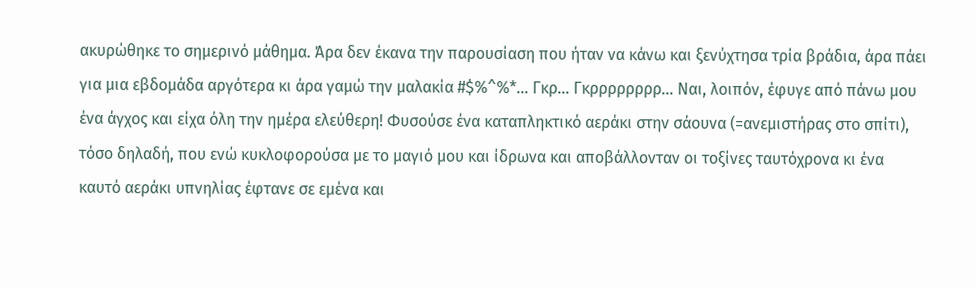ακυρώθηκε το σημερινό μάθημα. Άρα δεν έκανα την παρουσίαση που ήταν να κάνω και ξενύχτησα τρία βράδια, άρα πάει για μια εβδομάδα αργότερα κι άρα γαμώ την μαλακία #$%^%*... Γκρ... Γκρρρρρρρρ... Ναι, λοιπόν, έφυγε από πάνω μου ένα άγχος και είχα όλη την ημέρα ελεύθερη! Φυσούσε ένα καταπληκτικό αεράκι στην σάουνα (=ανεμιστήρας στο σπίτι), τόσο δηλαδή, που ενώ κυκλοφορούσα με το μαγιό μου και ίδρωνα και αποβάλλονταν οι τοξίνες ταυτόχρονα κι ένα καυτό αεράκι υπνηλίας έφτανε σε εμένα και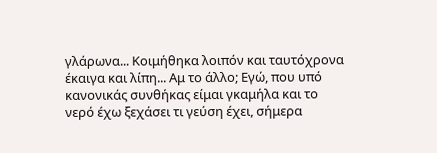γλάρωνα... Κοιμήθηκα λοιπόν και ταυτόχρονα έκαιγα και λίπη... Αμ το άλλο; Εγώ, που υπό κανονικάς συνθήκας είμαι γκαμήλα και το νερό έχω ξεχάσει τι γεύση έχει, σήμερα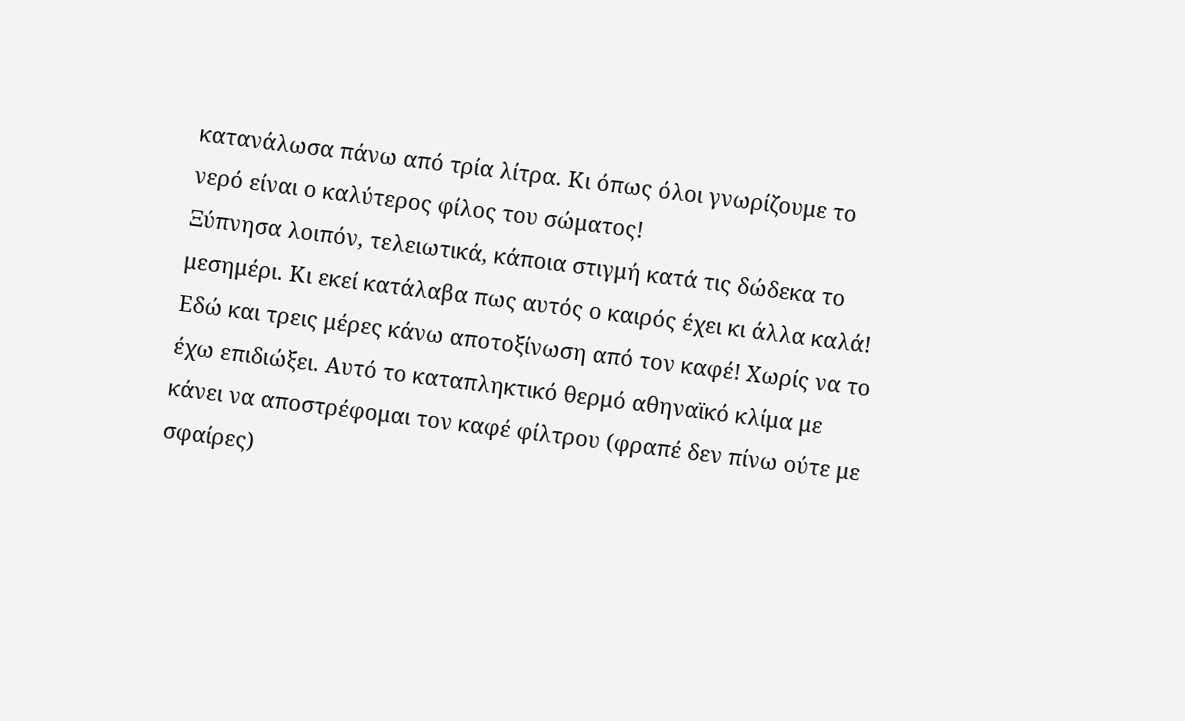κατανάλωσα πάνω από τρία λίτρα. Κι όπως όλοι γνωρίζουμε το νερό είναι ο καλύτερος φίλος του σώματος!
Ξύπνησα λοιπόν, τελειωτικά, κάποια στιγμή κατά τις δώδεκα το μεσημέρι. Κι εκεί κατάλαβα πως αυτός ο καιρός έχει κι άλλα καλά! Εδώ και τρεις μέρες κάνω αποτοξίνωση από τον καφέ! Χωρίς να το έχω επιδιώξει. Αυτό το καταπληκτικό θερμό αθηναϊκό κλίμα με κάνει να αποστρέφομαι τον καφέ φίλτρου (φραπέ δεν πίνω ούτε με σφαίρες)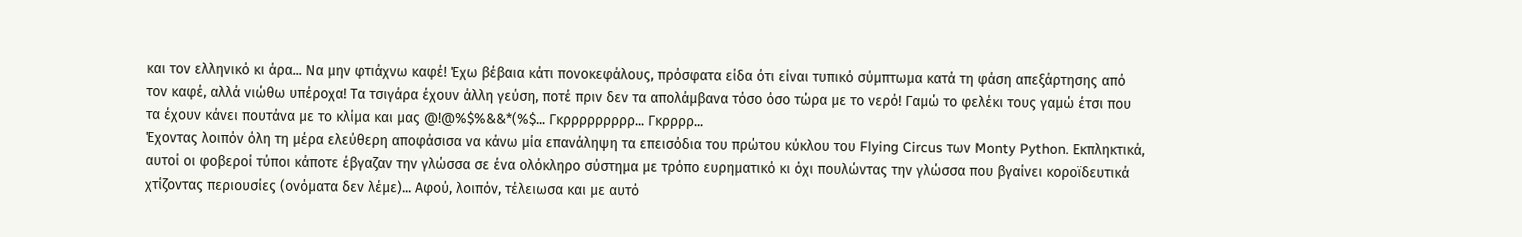και τον ελληνικό κι άρα... Να μην φτιάχνω καφέ! Έχω βέβαια κάτι πονοκεφάλους, πρόσφατα είδα ότι είναι τυπικό σύμπτωμα κατά τη φάση απεξάρτησης από τον καφέ, αλλά νιώθω υπέροχα! Τα τσιγάρα έχουν άλλη γεύση, ποτέ πριν δεν τα απολάμβανα τόσο όσο τώρα με το νερό! Γαμώ το φελέκι τους γαμώ έτσι που τα έχουν κάνει πουτάνα με το κλίμα και μας @!@%$%&&*(%$... Γκρρρρρρρρρ... Γκρρρρ...
Έχοντας λοιπόν όλη τη μέρα ελεύθερη αποφάσισα να κάνω μία επανάληψη τα επεισόδια του πρώτου κύκλου του Flying Circus των Monty Python. Εκπληκτικά, αυτοί οι φοβεροί τύποι κάποτε έβγαζαν την γλώσσα σε ένα ολόκληρο σύστημα με τρόπο ευρηματικό κι όχι πουλώντας την γλώσσα που βγαίνει κοροϊδευτικά χτίζοντας περιουσίες (ονόματα δεν λέμε)... Αφού, λοιπόν, τέλειωσα και με αυτό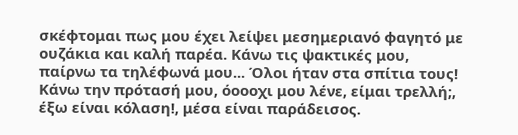σκέφτομαι πως μου έχει λείψει μεσημεριανό φαγητό με ουζάκια και καλή παρέα. Κάνω τις ψακτικές μου, παίρνω τα τηλέφωνά μου... Όλοι ήταν στα σπίτια τους! Κάνω την πρότασή μου, όοοοχι μου λένε, είμαι τρελλή;, έξω είναι κόλαση!, μέσα είναι παράδεισος.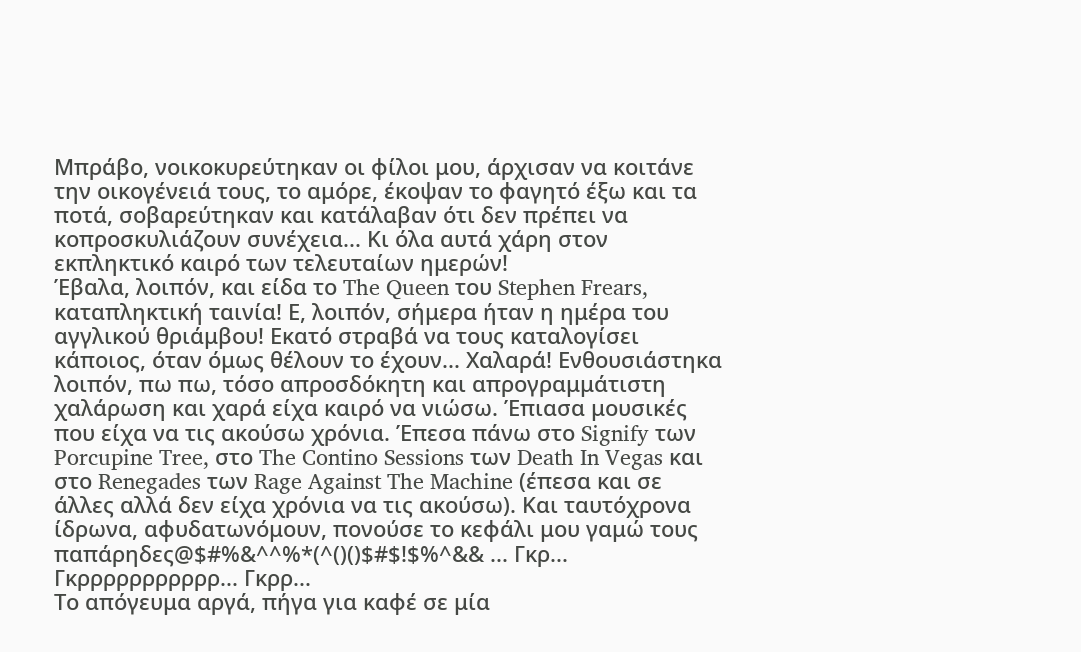Μπράβο, νοικοκυρεύτηκαν οι φίλοι μου, άρχισαν να κοιτάνε την οικογένειά τους, το αμόρε, έκοψαν το φαγητό έξω και τα ποτά, σοβαρεύτηκαν και κατάλαβαν ότι δεν πρέπει να κοπροσκυλιάζουν συνέχεια... Κι όλα αυτά χάρη στον εκπληκτικό καιρό των τελευταίων ημερών!
Έβαλα, λοιπόν, και είδα το The Queen του Stephen Frears, καταπληκτική ταινία! Ε, λοιπόν, σήμερα ήταν η ημέρα του αγγλικού θριάμβου! Εκατό στραβά να τους καταλογίσει κάποιος, όταν όμως θέλουν το έχουν... Χαλαρά! Ενθουσιάστηκα λοιπόν, πω πω, τόσο απροσδόκητη και απρογραμμάτιστη χαλάρωση και χαρά είχα καιρό να νιώσω. Έπιασα μουσικές που είχα να τις ακούσω χρόνια. Έπεσα πάνω στο Signify των Porcupine Tree, στο The Contino Sessions των Death In Vegas και στο Renegades των Rage Against The Machine (έπεσα και σε άλλες αλλά δεν είχα χρόνια να τις ακούσω). Και ταυτόχρονα ίδρωνα, αφυδατωνόμουν, πονούσε το κεφάλι μου γαμώ τους παπάρηδες@$#%&^^%*(^()()$#$!$%^&& ... Γκρ... Γκρρρρρρρρρρρ... Γκρρ...
Το απόγευμα αργά, πήγα για καφέ σε μία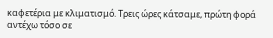καφετέρια με κλιματισμό. Τρεις ώρες κάτσαμε, πρώτη φορά αντέχω τόσο σε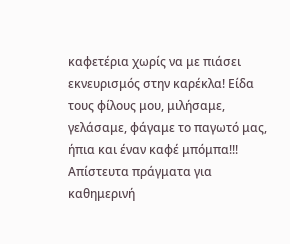καφετέρια χωρίς να με πιάσει εκνευρισμός στην καρέκλα! Είδα τους φίλους μου, μιλήσαμε, γελάσαμε, φάγαμε το παγωτό μας, ήπια και έναν καφέ μπόμπα!!! Απίστευτα πράγματα για καθημερινή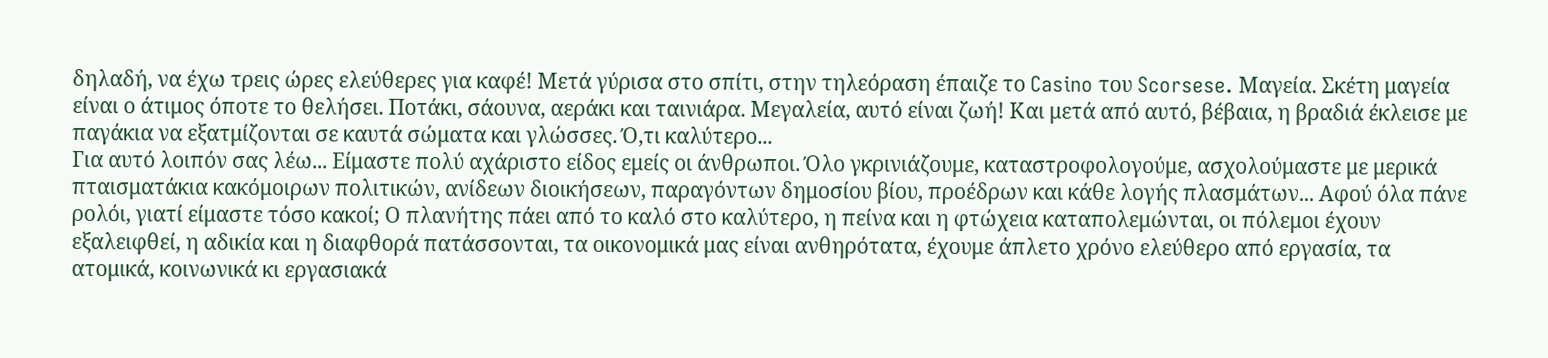δηλαδή, να έχω τρεις ώρες ελεύθερες για καφέ! Μετά γύρισα στο σπίτι, στην τηλεόραση έπαιζε το Casino του Scorsese. Μαγεία. Σκέτη μαγεία είναι ο άτιμος όποτε το θελήσει. Ποτάκι, σάουνα, αεράκι και ταινιάρα. Μεγαλεία, αυτό είναι ζωή! Και μετά από αυτό, βέβαια, η βραδιά έκλεισε με παγάκια να εξατμίζονται σε καυτά σώματα και γλώσσες. Ό,τι καλύτερο...
Για αυτό λοιπόν σας λέω... Είμαστε πολύ αχάριστο είδος εμείς οι άνθρωποι. Όλο γκρινιάζουμε, καταστροφολογούμε, ασχολούμαστε με μερικά πταισματάκια κακόμοιρων πολιτικών, ανίδεων διοικήσεων, παραγόντων δημοσίου βίου, προέδρων και κάθε λογής πλασμάτων... Αφού όλα πάνε ρολόι, γιατί είμαστε τόσο κακοί; Ο πλανήτης πάει από το καλό στο καλύτερο, η πείνα και η φτώχεια καταπολεμώνται, οι πόλεμοι έχουν εξαλειφθεί, η αδικία και η διαφθορά πατάσσονται, τα οικονομικά μας είναι ανθηρότατα, έχουμε άπλετο χρόνο ελεύθερο από εργασία, τα ατομικά, κοινωνικά κι εργασιακά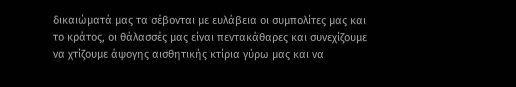δικαιώματά μας τα σέβονται με ευλάβεια οι συμπολίτες μας και το κράτος, οι θάλασσές μας είναι πεντακάθαρες και συνεχίζουμε να χτίζουμε άψογης αισθητικής κτίρια γύρω μας και να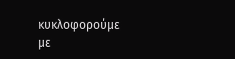κυκλοφορούμε με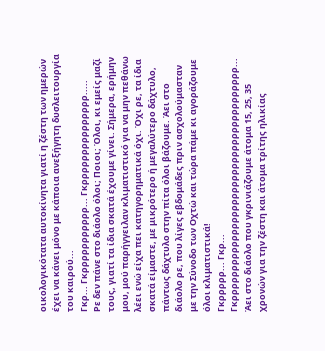οικολογικότατα αυτοκίνητα γιατί η ζέστη των ημερών έχει να κάνει μόνο με κάποια ανεξήγητη δυσλειτουργία του καιρού...
Γκρ... Γκρρρρρρρρρρρ... Γκρρρρρρρρρρρρρρρ.....
Ρε δεν πάνε στο διάολο όλοι; Ποιοι; Όλοι, κι εμείς μαζί τους, γιατί τα ίδια σκατά έχουμε γίνει. Σήμερα, ερήμην μου, μού παρήγγειλαν κλιματιστικό για να μην πεθάνω λέει ενώ είχα πει κατηγορηματικά όχι. Όχι ρε, τα ίδια σκατά είμαστε, με μικρότερο ή μεγαλύτερο δάχτυλο, πάντως δάχτυλο στην πίτα όλοι βάζουμε. Άει στο διάολο ρε, που λίγες εβδομάδες πριν ασχολούμασταν με την Σύνοδο των Οχτώ και τώρα πάμε κι αγοράζουμε όλοι κλιματιστικά!
Γκρρρρρ... Γκρ... Γκρρρρρρρρρρρρρρρρρρρρρρρρρρρρρρρρρρρρρρρ...
Άει στο διάολο που γκρινιάζουμε άτομα 15, 25, 35 χρονών για την ζέστη και άτομα τρίτης ηλικίας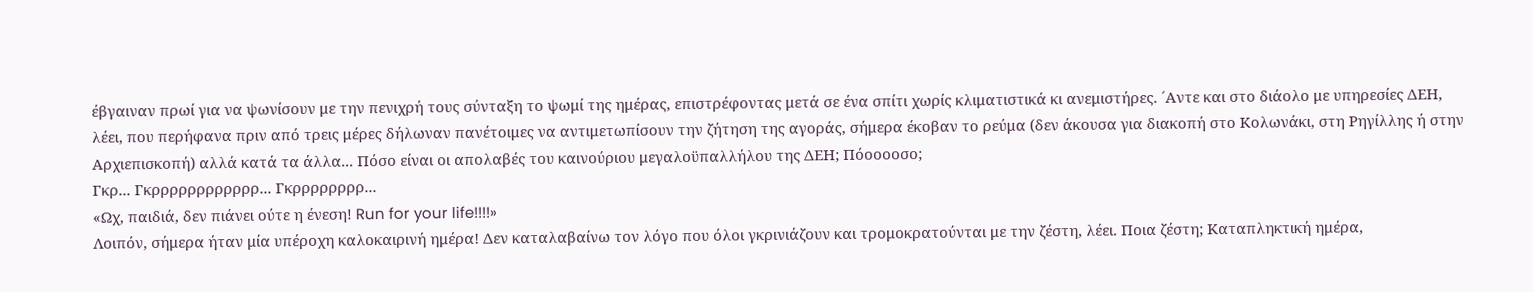έβγαιναν πρωί για να ψωνίσουν με την πενιχρή τους σύνταξη το ψωμί της ημέρας, επιστρέφοντας μετά σε ένα σπίτι χωρίς κλιματιστικά κι ανεμιστήρες. ´Αντε και στο διάολο με υπηρεσίες ΔΕΗ, λέει, που περήφανα πριν από τρεις μέρες δήλωναν πανέτοιμες να αντιμετωπίσουν την ζήτηση της αγοράς, σήμερα έκοβαν το ρεύμα (δεν άκουσα για διακοπή στο Κολωνάκι, στη Ρηγίλλης ή στην Αρχιεπισκοπή) αλλά κατά τα άλλα... Πόσο είναι οι απολαβές του καινούριου μεγαλοϋπαλλήλου της ΔΕΗ; Πόοοοοσο;
Γκρ... Γκρρρρρρρρρρρρ... Γκρρρρρρρρ...
«Ωχ, παιδιά, δεν πιάνει ούτε η ένεση! Run for your life!!!!»
Λοιπόν, σήμερα ήταν μία υπέροχη καλοκαιρινή ημέρα! Δεν καταλαβαίνω τον λόγο που όλοι γκρινιάζουν και τρομοκρατούνται με την ζέστη, λέει. Ποια ζέστη; Καταπληκτική ημέρα,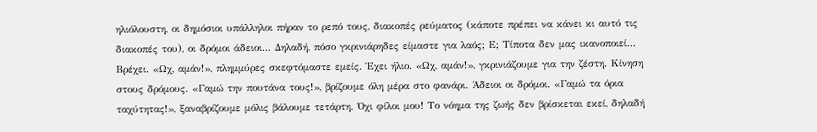ηλιόλουστη, οι δημόσιοι υπάλληλοι πήραν το ρεπό τους, διακοπές ρεύματος (κάποτε πρέπει να κάνει κι αυτό τις διακοπές του), οι δρόμοι άδειοι... Δηλαδή, πόσο γκρινιάρηδες είμαστε για λαός; Ε; Τίποτα δεν μας ικανοποιεί... Βρέχει. «Ωχ, αμάν!», πλημμύρες σκεφτόμαστε εμείς. Έχει ήλιο. «Ωχ, αμάν!», γκρινιάζουμε για την ζέστη. Κίνηση στους δρόμους. «Γαμώ την πουτάνα τους!», βρίζουμε όλη μέρα στο φανάρι. Άδειοι οι δρόμοι. «Γαμώ τα όρια ταχύτητας!», ξαναβρίζουμε μόλις βάλουμε τετάρτη. Όχι φίλοι μου! Το νόημα της ζωής δεν βρίσκεται εκεί, δηλαδή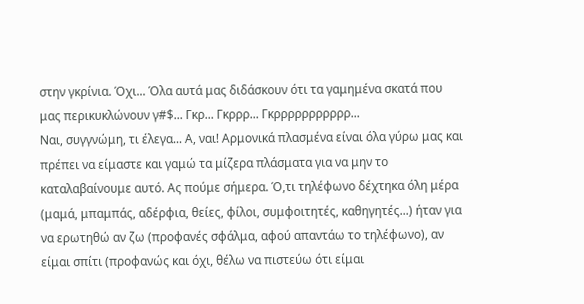στην γκρίνια. Όχι... Όλα αυτά μας διδάσκουν ότι τα γαμημένα σκατά που μας περικυκλώνουν γ#$... Γκρ... Γκρρρ... Γκρρρρρρρρρρρ...
Ναι, συγγνώμη, τι έλεγα... Α, ναι! Αρμονικά πλασμένα είναι όλα γύρω μας και πρέπει να είμαστε και γαμώ τα μίζερα πλάσματα για να μην το καταλαβαίνουμε αυτό. Ας πούμε σήμερα. Ό,τι τηλέφωνο δέχτηκα όλη μέρα (μαμά, μπαμπάς, αδέρφια, θείες, φίλοι, συμφοιτητές, καθηγητές...) ήταν για να ερωτηθώ αν ζω (προφανές σφάλμα, αφού απαντάω το τηλέφωνο), αν είμαι σπίτι (προφανώς και όχι, θέλω να πιστεύω ότι είμαι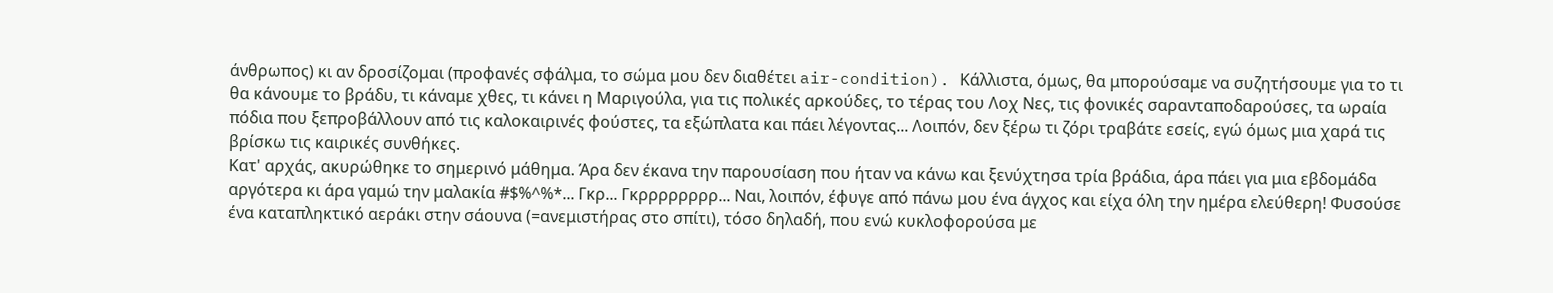άνθρωπος) κι αν δροσίζομαι (προφανές σφάλμα, το σώμα μου δεν διαθέτει air-condition). Κάλλιστα, όμως, θα μπορούσαμε να συζητήσουμε για το τι θα κάνουμε το βράδυ, τι κάναμε χθες, τι κάνει η Μαριγούλα, για τις πολικές αρκούδες, το τέρας του Λοχ Νες, τις φονικές σαρανταποδαρούσες, τα ωραία πόδια που ξεπροβάλλουν από τις καλοκαιρινές φούστες, τα εξώπλατα και πάει λέγοντας... Λοιπόν, δεν ξέρω τι ζόρι τραβάτε εσείς, εγώ όμως μια χαρά τις βρίσκω τις καιρικές συνθήκες.
Κατ' αρχάς, ακυρώθηκε το σημερινό μάθημα. Άρα δεν έκανα την παρουσίαση που ήταν να κάνω και ξενύχτησα τρία βράδια, άρα πάει για μια εβδομάδα αργότερα κι άρα γαμώ την μαλακία #$%^%*... Γκρ... Γκρρρρρρρρ... Ναι, λοιπόν, έφυγε από πάνω μου ένα άγχος και είχα όλη την ημέρα ελεύθερη! Φυσούσε ένα καταπληκτικό αεράκι στην σάουνα (=ανεμιστήρας στο σπίτι), τόσο δηλαδή, που ενώ κυκλοφορούσα με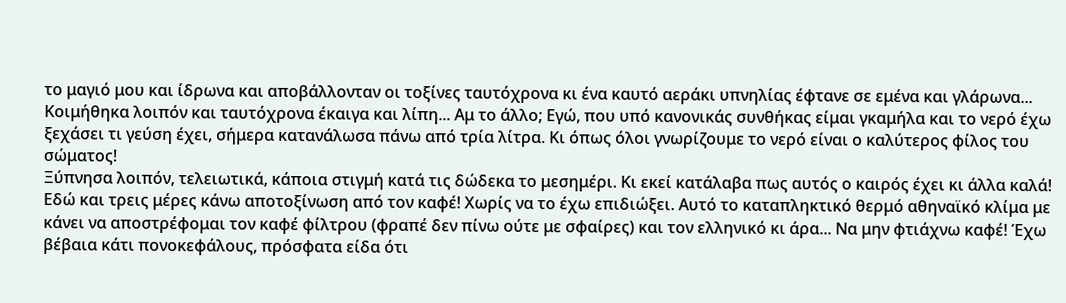το μαγιό μου και ίδρωνα και αποβάλλονταν οι τοξίνες ταυτόχρονα κι ένα καυτό αεράκι υπνηλίας έφτανε σε εμένα και γλάρωνα... Κοιμήθηκα λοιπόν και ταυτόχρονα έκαιγα και λίπη... Αμ το άλλο; Εγώ, που υπό κανονικάς συνθήκας είμαι γκαμήλα και το νερό έχω ξεχάσει τι γεύση έχει, σήμερα κατανάλωσα πάνω από τρία λίτρα. Κι όπως όλοι γνωρίζουμε το νερό είναι ο καλύτερος φίλος του σώματος!
Ξύπνησα λοιπόν, τελειωτικά, κάποια στιγμή κατά τις δώδεκα το μεσημέρι. Κι εκεί κατάλαβα πως αυτός ο καιρός έχει κι άλλα καλά! Εδώ και τρεις μέρες κάνω αποτοξίνωση από τον καφέ! Χωρίς να το έχω επιδιώξει. Αυτό το καταπληκτικό θερμό αθηναϊκό κλίμα με κάνει να αποστρέφομαι τον καφέ φίλτρου (φραπέ δεν πίνω ούτε με σφαίρες) και τον ελληνικό κι άρα... Να μην φτιάχνω καφέ! Έχω βέβαια κάτι πονοκεφάλους, πρόσφατα είδα ότι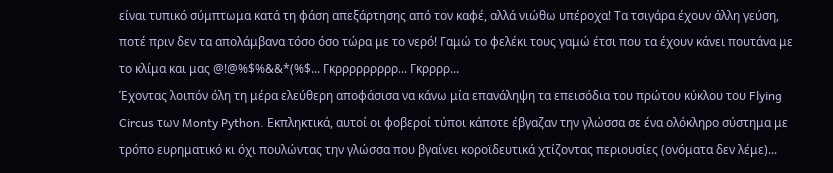είναι τυπικό σύμπτωμα κατά τη φάση απεξάρτησης από τον καφέ, αλλά νιώθω υπέροχα! Τα τσιγάρα έχουν άλλη γεύση, ποτέ πριν δεν τα απολάμβανα τόσο όσο τώρα με το νερό! Γαμώ το φελέκι τους γαμώ έτσι που τα έχουν κάνει πουτάνα με το κλίμα και μας @!@%$%&&*(%$... Γκρρρρρρρρρ... Γκρρρρ...
Έχοντας λοιπόν όλη τη μέρα ελεύθερη αποφάσισα να κάνω μία επανάληψη τα επεισόδια του πρώτου κύκλου του Flying Circus των Monty Python. Εκπληκτικά, αυτοί οι φοβεροί τύποι κάποτε έβγαζαν την γλώσσα σε ένα ολόκληρο σύστημα με τρόπο ευρηματικό κι όχι πουλώντας την γλώσσα που βγαίνει κοροϊδευτικά χτίζοντας περιουσίες (ονόματα δεν λέμε)...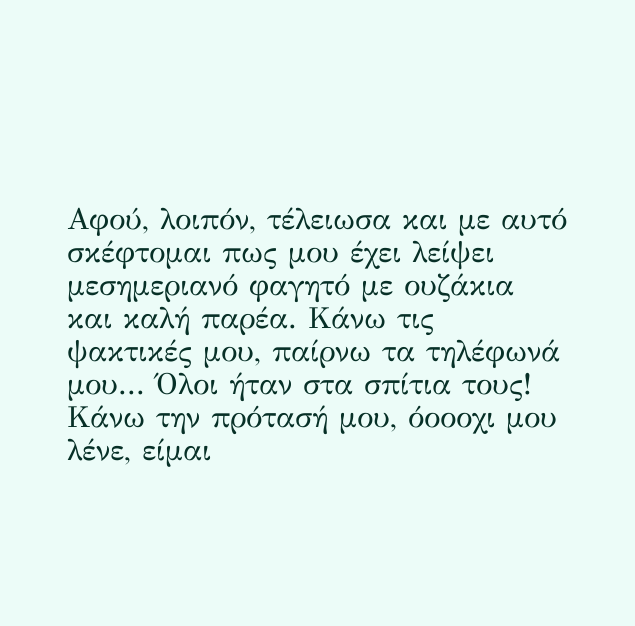Αφού, λοιπόν, τέλειωσα και με αυτό σκέφτομαι πως μου έχει λείψει μεσημεριανό φαγητό με ουζάκια και καλή παρέα. Κάνω τις ψακτικές μου, παίρνω τα τηλέφωνά μου... Όλοι ήταν στα σπίτια τους! Κάνω την πρότασή μου, όοοοχι μου λένε, είμαι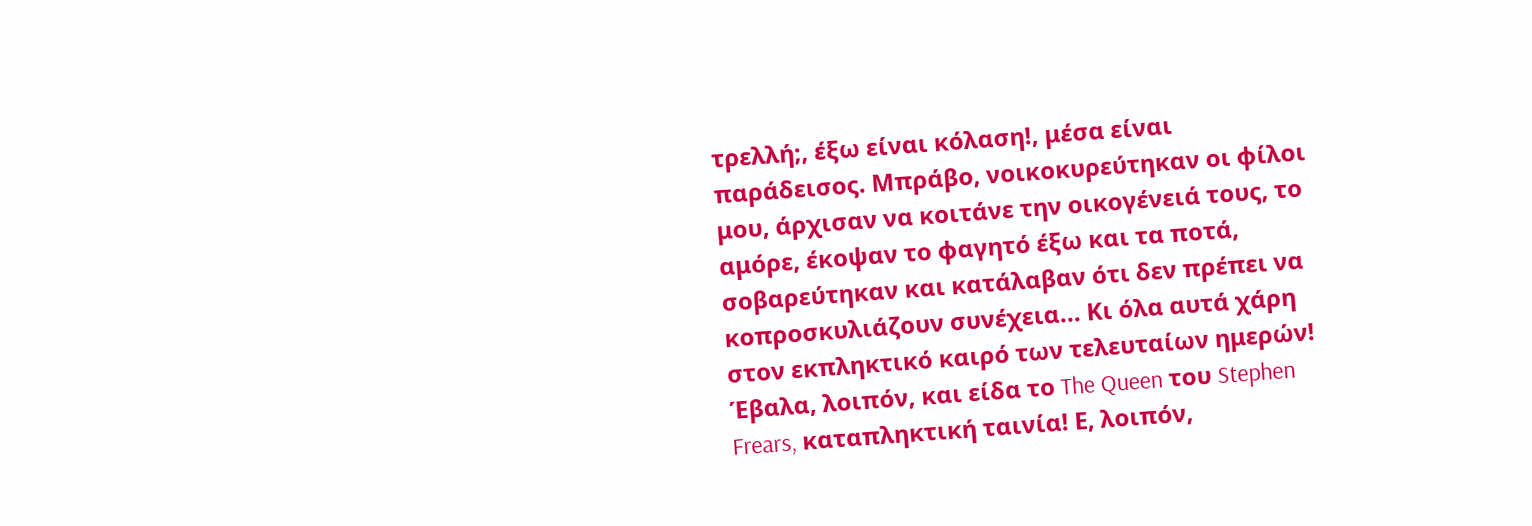τρελλή;, έξω είναι κόλαση!, μέσα είναι παράδεισος. Μπράβο, νοικοκυρεύτηκαν οι φίλοι μου, άρχισαν να κοιτάνε την οικογένειά τους, το αμόρε, έκοψαν το φαγητό έξω και τα ποτά, σοβαρεύτηκαν και κατάλαβαν ότι δεν πρέπει να κοπροσκυλιάζουν συνέχεια... Κι όλα αυτά χάρη στον εκπληκτικό καιρό των τελευταίων ημερών!
Έβαλα, λοιπόν, και είδα το The Queen του Stephen Frears, καταπληκτική ταινία! Ε, λοιπόν,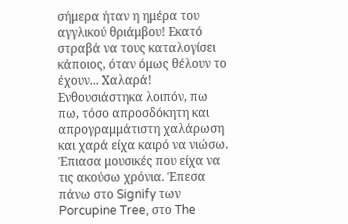σήμερα ήταν η ημέρα του αγγλικού θριάμβου! Εκατό στραβά να τους καταλογίσει κάποιος, όταν όμως θέλουν το έχουν... Χαλαρά! Ενθουσιάστηκα λοιπόν, πω πω, τόσο απροσδόκητη και απρογραμμάτιστη χαλάρωση και χαρά είχα καιρό να νιώσω. Έπιασα μουσικές που είχα να τις ακούσω χρόνια. Έπεσα πάνω στο Signify των Porcupine Tree, στο The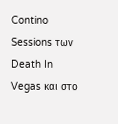Contino Sessions των Death In Vegas και στο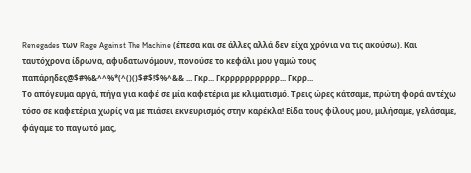Renegades των Rage Against The Machine (έπεσα και σε άλλες αλλά δεν είχα χρόνια να τις ακούσω). Και ταυτόχρονα ίδρωνα, αφυδατωνόμουν, πονούσε το κεφάλι μου γαμώ τους παπάρηδες@$#%&^^%*(^()()$#$!$%^&& ... Γκρ... Γκρρρρρρρρρρρ... Γκρρ...
Το απόγευμα αργά, πήγα για καφέ σε μία καφετέρια με κλιματισμό. Τρεις ώρες κάτσαμε, πρώτη φορά αντέχω τόσο σε καφετέρια χωρίς να με πιάσει εκνευρισμός στην καρέκλα! Είδα τους φίλους μου, μιλήσαμε, γελάσαμε, φάγαμε το παγωτό μας,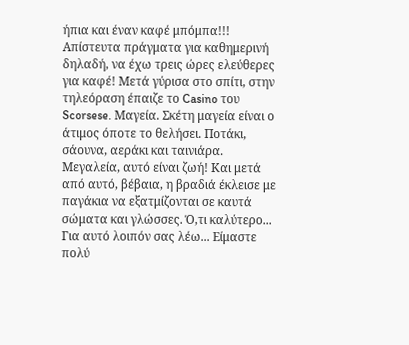ήπια και έναν καφέ μπόμπα!!! Απίστευτα πράγματα για καθημερινή δηλαδή, να έχω τρεις ώρες ελεύθερες για καφέ! Μετά γύρισα στο σπίτι, στην τηλεόραση έπαιζε το Casino του Scorsese. Μαγεία. Σκέτη μαγεία είναι ο άτιμος όποτε το θελήσει. Ποτάκι, σάουνα, αεράκι και ταινιάρα. Μεγαλεία, αυτό είναι ζωή! Και μετά από αυτό, βέβαια, η βραδιά έκλεισε με παγάκια να εξατμίζονται σε καυτά σώματα και γλώσσες. Ό,τι καλύτερο...
Για αυτό λοιπόν σας λέω... Είμαστε πολύ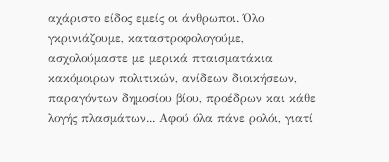αχάριστο είδος εμείς οι άνθρωποι. Όλο γκρινιάζουμε, καταστροφολογούμε, ασχολούμαστε με μερικά πταισματάκια κακόμοιρων πολιτικών, ανίδεων διοικήσεων, παραγόντων δημοσίου βίου, προέδρων και κάθε λογής πλασμάτων... Αφού όλα πάνε ρολόι, γιατί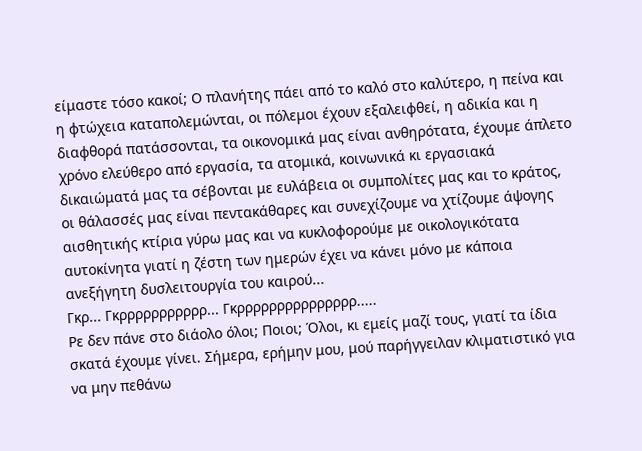είμαστε τόσο κακοί; Ο πλανήτης πάει από το καλό στο καλύτερο, η πείνα και η φτώχεια καταπολεμώνται, οι πόλεμοι έχουν εξαλειφθεί, η αδικία και η διαφθορά πατάσσονται, τα οικονομικά μας είναι ανθηρότατα, έχουμε άπλετο χρόνο ελεύθερο από εργασία, τα ατομικά, κοινωνικά κι εργασιακά δικαιώματά μας τα σέβονται με ευλάβεια οι συμπολίτες μας και το κράτος, οι θάλασσές μας είναι πεντακάθαρες και συνεχίζουμε να χτίζουμε άψογης αισθητικής κτίρια γύρω μας και να κυκλοφορούμε με οικολογικότατα αυτοκίνητα γιατί η ζέστη των ημερών έχει να κάνει μόνο με κάποια ανεξήγητη δυσλειτουργία του καιρού...
Γκρ... Γκρρρρρρρρρρρ... Γκρρρρρρρρρρρρρρρ.....
Ρε δεν πάνε στο διάολο όλοι; Ποιοι; Όλοι, κι εμείς μαζί τους, γιατί τα ίδια σκατά έχουμε γίνει. Σήμερα, ερήμην μου, μού παρήγγειλαν κλιματιστικό για να μην πεθάνω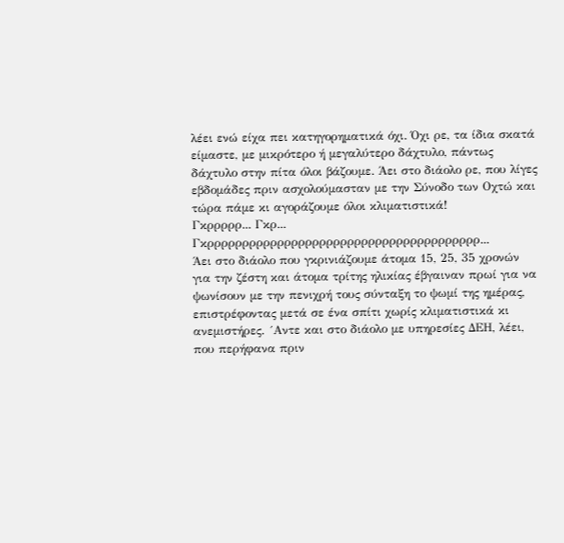λέει ενώ είχα πει κατηγορηματικά όχι. Όχι ρε, τα ίδια σκατά είμαστε, με μικρότερο ή μεγαλύτερο δάχτυλο, πάντως δάχτυλο στην πίτα όλοι βάζουμε. Άει στο διάολο ρε, που λίγες εβδομάδες πριν ασχολούμασταν με την Σύνοδο των Οχτώ και τώρα πάμε κι αγοράζουμε όλοι κλιματιστικά!
Γκρρρρρ... Γκρ... Γκρρρρρρρρρρρρρρρρρρρρρρρρρρρρρρρρρρρρρρρ...
Άει στο διάολο που γκρινιάζουμε άτομα 15, 25, 35 χρονών για την ζέστη και άτομα τρίτης ηλικίας έβγαιναν πρωί για να ψωνίσουν με την πενιχρή τους σύνταξη το ψωμί της ημέρας, επιστρέφοντας μετά σε ένα σπίτι χωρίς κλιματιστικά κι ανεμιστήρες. ´Αντε και στο διάολο με υπηρεσίες ΔΕΗ, λέει, που περήφανα πριν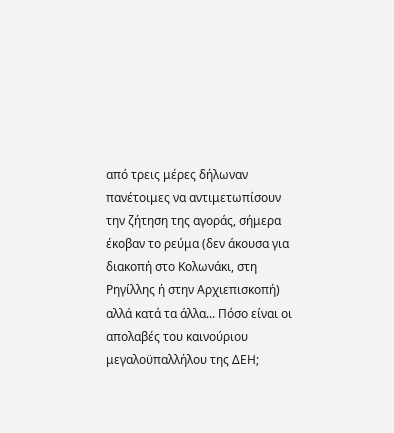από τρεις μέρες δήλωναν πανέτοιμες να αντιμετωπίσουν την ζήτηση της αγοράς, σήμερα έκοβαν το ρεύμα (δεν άκουσα για διακοπή στο Κολωνάκι, στη Ρηγίλλης ή στην Αρχιεπισκοπή) αλλά κατά τα άλλα... Πόσο είναι οι απολαβές του καινούριου μεγαλοϋπαλλήλου της ΔΕΗ;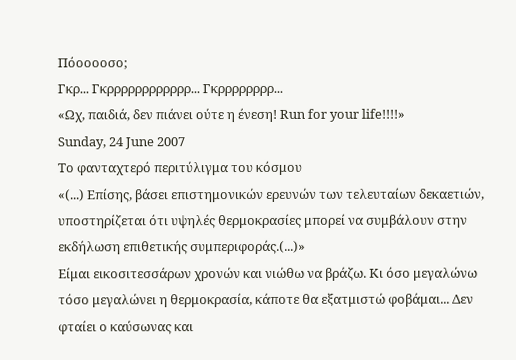Πόοοοοσο;
Γκρ... Γκρρρρρρρρρρρρ... Γκρρρρρρρρ...
«Ωχ, παιδιά, δεν πιάνει ούτε η ένεση! Run for your life!!!!»
Sunday, 24 June 2007
Το φανταχτερό περιτύλιγμα του κόσμου
«(...) Επίσης, βάσει επιστημονικών ερευνών των τελευταίων δεκαετιών, υποστηρίζεται ότι υψηλές θερμοκρασίες μπορεί να συμβάλουν στην εκδήλωση επιθετικής συμπεριφοράς.(...)»
Είμαι εικοσιτεσσάρων χρονών και νιώθω να βράζω. Κι όσο μεγαλώνω τόσο μεγαλώνει η θερμοκρασία, κάποτε θα εξατμιστώ φοβάμαι... Δεν φταίει ο καύσωνας και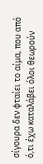σίγουρα δεν φταίει το αίμα, που από ό,τι έχω καταλάβει όλοι θεωρούν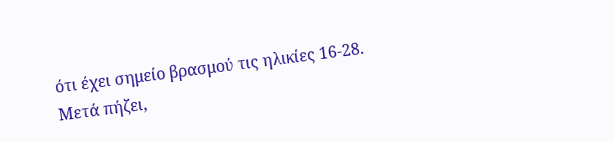ότι έχει σημείο βρασμού τις ηλικίες 16-28. Μετά πήζει,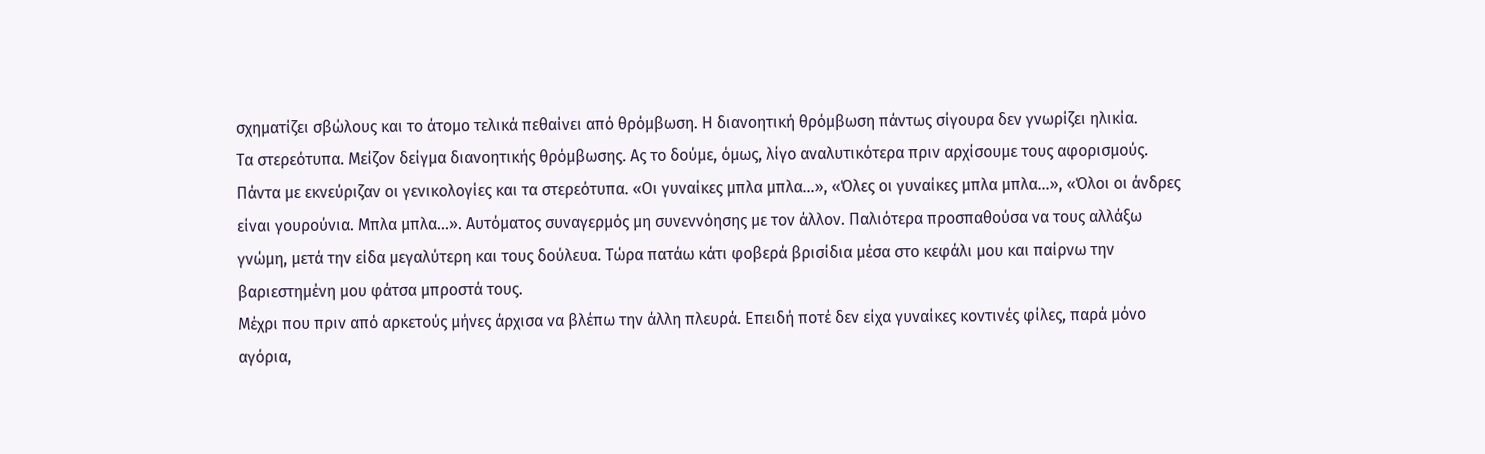σχηματίζει σβώλους και το άτομο τελικά πεθαίνει από θρόμβωση. Η διανοητική θρόμβωση πάντως σίγουρα δεν γνωρίζει ηλικία.
Τα στερεότυπα. Μείζον δείγμα διανοητικής θρόμβωσης. Ας το δούμε, όμως, λίγο αναλυτικότερα πριν αρχίσουμε τους αφορισμούς. Πάντα με εκνεύριζαν οι γενικολογίες και τα στερεότυπα. «Οι γυναίκες μπλα μπλα...», «Όλες οι γυναίκες μπλα μπλα...», «Όλοι οι άνδρες είναι γουρούνια. Μπλα μπλα...». Αυτόματος συναγερμός μη συνεννόησης με τον άλλον. Παλιότερα προσπαθούσα να τους αλλάξω γνώμη, μετά την είδα μεγαλύτερη και τους δούλευα. Τώρα πατάω κάτι φοβερά βρισίδια μέσα στο κεφάλι μου και παίρνω την βαριεστημένη μου φάτσα μπροστά τους.
Μέχρι που πριν από αρκετούς μήνες άρχισα να βλέπω την άλλη πλευρά. Επειδή ποτέ δεν είχα γυναίκες κοντινές φίλες, παρά μόνο αγόρια,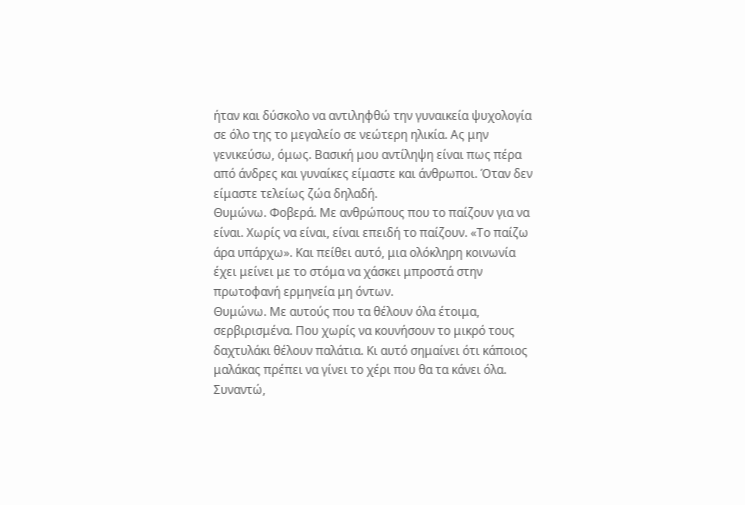ήταν και δύσκολο να αντιληφθώ την γυναικεία ψυχολογία σε όλο της το μεγαλείο σε νεώτερη ηλικία. Ας μην γενικεύσω, όμως. Βασική μου αντίληψη είναι πως πέρα από άνδρες και γυναίκες είμαστε και άνθρωποι. Όταν δεν είμαστε τελείως ζώα δηλαδή.
Θυμώνω. Φοβερά. Με ανθρώπους που το παίζουν για να είναι. Χωρίς να είναι, είναι επειδή το παίζουν. «Το παίζω άρα υπάρχω». Και πείθει αυτό, μια ολόκληρη κοινωνία έχει μείνει με το στόμα να χάσκει μπροστά στην πρωτοφανή ερμηνεία μη όντων.
Θυμώνω. Με αυτούς που τα θέλουν όλα έτοιμα, σερβιρισμένα. Που χωρίς να κουνήσουν το μικρό τους δαχτυλάκι θέλουν παλάτια. Κι αυτό σημαίνει ότι κάποιος μαλάκας πρέπει να γίνει το χέρι που θα τα κάνει όλα.
Συναντώ,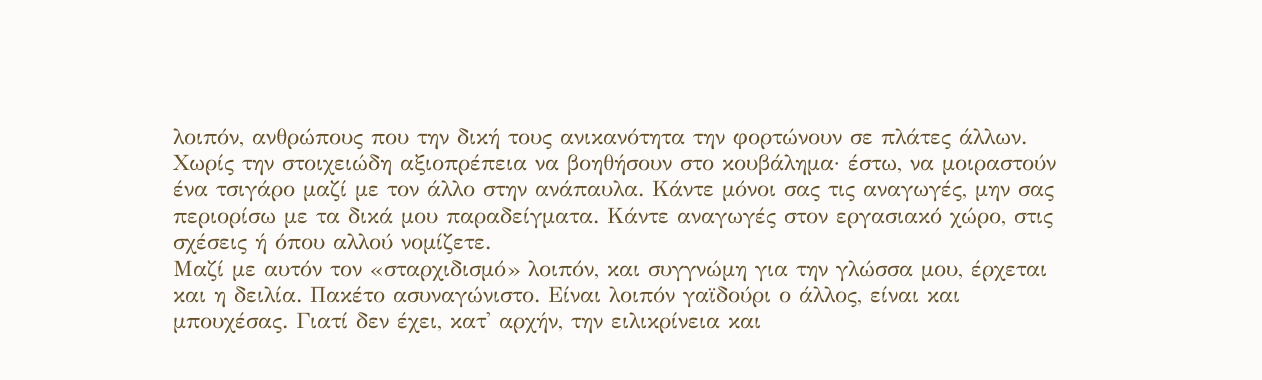λοιπόν, ανθρώπους που την δική τους ανικανότητα την φορτώνουν σε πλάτες άλλων. Χωρίς την στοιχειώδη αξιοπρέπεια να βοηθήσουν στο κουβάλημα· έστω, να μοιραστούν ένα τσιγάρο μαζί με τον άλλο στην ανάπαυλα. Κάντε μόνοι σας τις αναγωγές, μην σας περιορίσω με τα δικά μου παραδείγματα. Κάντε αναγωγές στον εργασιακό χώρο, στις σχέσεις ή όπου αλλού νομίζετε.
Μαζί με αυτόν τον «σταρχιδισμό» λοιπόν, και συγγνώμη για την γλώσσα μου, έρχεται και η δειλία. Πακέτο ασυναγώνιστο. Είναι λοιπόν γαϊδούρι ο άλλος, είναι και μπουχέσας. Γιατί δεν έχει, κατ' αρχήν, την ειλικρίνεια και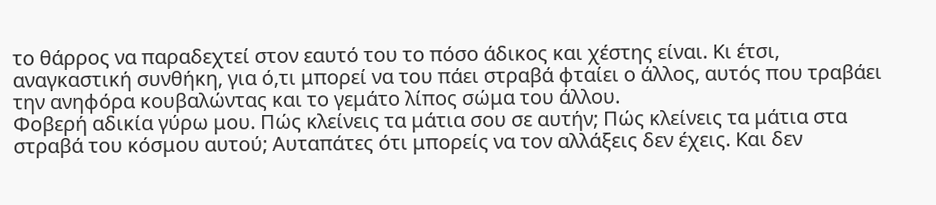το θάρρος να παραδεχτεί στον εαυτό του το πόσο άδικος και χέστης είναι. Κι έτσι, αναγκαστική συνθήκη, για ό,τι μπορεί να του πάει στραβά φταίει ο άλλος, αυτός που τραβάει την ανηφόρα κουβαλώντας και το γεμάτο λίπος σώμα του άλλου.
Φοβερή αδικία γύρω μου. Πώς κλείνεις τα μάτια σου σε αυτήν; Πώς κλείνεις τα μάτια στα στραβά του κόσμου αυτού; Αυταπάτες ότι μπορείς να τον αλλάξεις δεν έχεις. Και δεν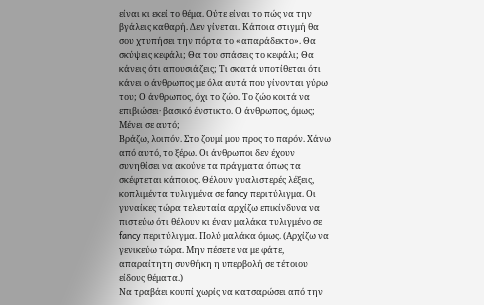είναι κι εκεί το θέμα. Ούτε είναι το πώς να την βγάλεις καθαρή. Δεν γίνεται. Κάποια στιγμή θα σου χτυπήσει την πόρτα το «απαράδεκτο». Θα σκύψεις κεφάλι; Θα του σπάσεις το κεφάλι; Θα κάνεις ότι απουσιάζεις; Τι σκατά υποτίθεται ότι κάνει ο άνθρωπος με όλα αυτά που γίνονται γύρω του; Ο άνθρωπος, όχι το ζώο. Το ζώο κοιτά να επιβιώσει· βασικό ένστικτο. Ο άνθρωπος, όμως; Μένει σε αυτό;
Βράζω, λοιπόν. Στο ζουμί μου προς το παρόν. Χάνω από αυτό, το ξέρω. Οι άνθρωποι δεν έχουν συνηθίσει να ακούνε τα πράγματα όπως τα σκέφτεται κάποιος. Θέλουν γυαλιστερές λέξεις, κοπλιμέντα τυλιγμένα σε fancy περιτύλιγμα. Οι γυναίκες τώρα τελευταία αρχίζω επικίνδυνα να πιστεύω ότι θέλουν κι έναν μαλάκα τυλιγμένο σε fancy περιτύλιγμα. Πολύ μαλάκα όμως. (Αρχίζω να γενικεύω τώρα. Μην πέσετε να με φάτε, απαραίτητη συνθήκη η υπερβολή σε τέτοιου είδους θέματα.)
Να τραβάει κουπί χωρίς να κατσαρώσει από την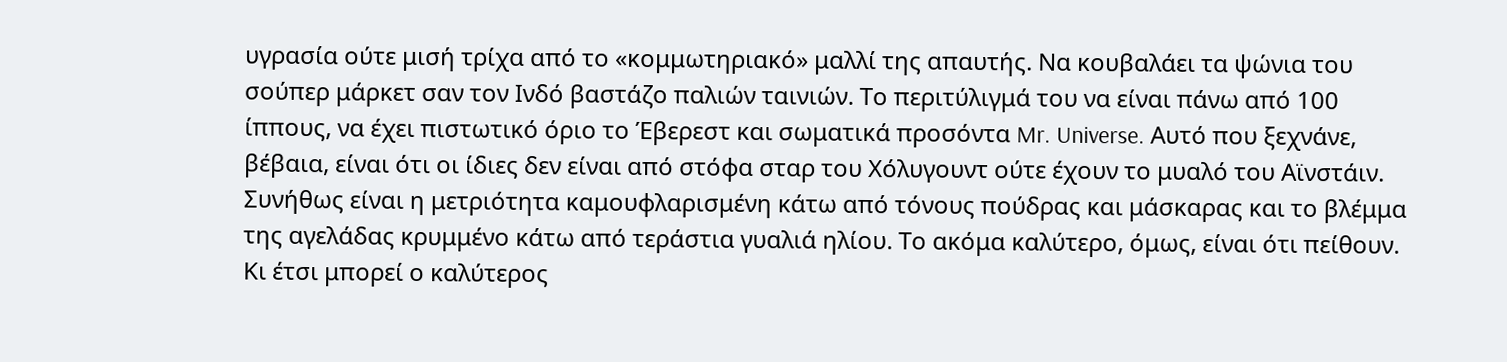υγρασία ούτε μισή τρίχα από το «κομμωτηριακό» μαλλί της απαυτής. Να κουβαλάει τα ψώνια του σούπερ μάρκετ σαν τον Ινδό βαστάζο παλιών ταινιών. Το περιτύλιγμά του να είναι πάνω από 100 ίππους, να έχει πιστωτικό όριο το Έβερεστ και σωματικά προσόντα Mr. Universe. Αυτό που ξεχνάνε, βέβαια, είναι ότι οι ίδιες δεν είναι από στόφα σταρ του Χόλυγουντ ούτε έχουν το μυαλό του Αϊνστάιν. Συνήθως είναι η μετριότητα καμουφλαρισμένη κάτω από τόνους πούδρας και μάσκαρας και το βλέμμα της αγελάδας κρυμμένο κάτω από τεράστια γυαλιά ηλίου. Το ακόμα καλύτερο, όμως, είναι ότι πείθουν. Κι έτσι μπορεί ο καλύτερος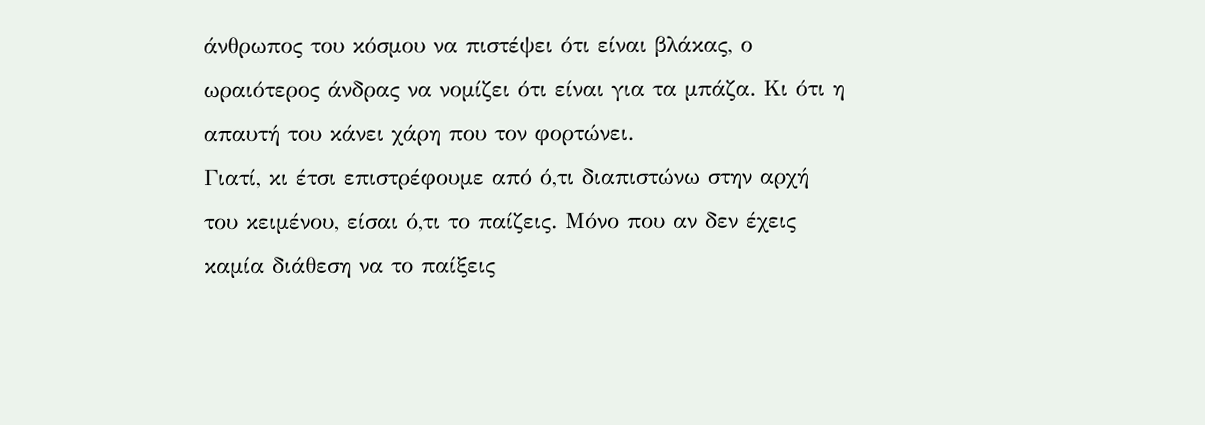άνθρωπος του κόσμου να πιστέψει ότι είναι βλάκας, ο ωραιότερος άνδρας να νομίζει ότι είναι για τα μπάζα. Κι ότι η απαυτή του κάνει χάρη που τον φορτώνει.
Γιατί, κι έτσι επιστρέφουμε από ό,τι διαπιστώνω στην αρχή του κειμένου, είσαι ό,τι το παίζεις. Μόνο που αν δεν έχεις καμία διάθεση να το παίξεις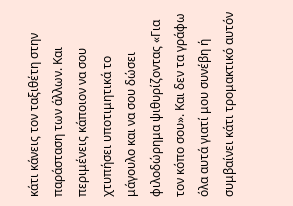κάτι κάνεις τον ταξιθέτη στην παράσταση των άλλων. Και περιμένεις κάποιον να σου χτυπήσει υποτιμητικά το μάγουλο και να σου δώσει φιλοδώρημα ψιθυρίζοντας «Για τον κόπο σου». Και δεν τα γράφω όλα αυτά γιατί μου συνέβη ή συμβαίνει κάτι τρομακτικό αυτόν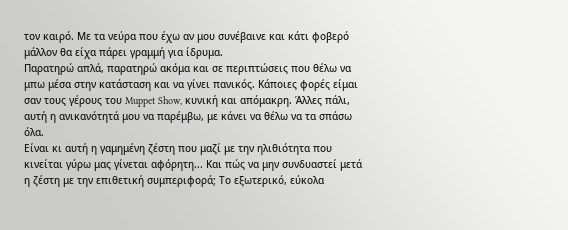τον καιρό. Με τα νεύρα που έχω αν μου συνέβαινε και κάτι φοβερό μάλλον θα είχα πάρει γραμμή για ίδρυμα.
Παρατηρώ απλά, παρατηρώ ακόμα και σε περιπτώσεις που θέλω να μπω μέσα στην κατάσταση και να γίνει πανικός. Κάποιες φορές είμαι σαν τους γέρους του Muppet Show, κυνική και απόμακρη. Άλλες πάλι, αυτή η ανικανότητά μου να παρέμβω, με κάνει να θέλω να τα σπάσω όλα.
Είναι κι αυτή η γαμημένη ζέστη που μαζί με την ηλιθιότητα που κινείται γύρω μας γίνεται αφόρητη... Και πώς να μην συνδυαστεί μετά η ζέστη με την επιθετική συμπεριφορά; Το εξωτερικό, εύκολα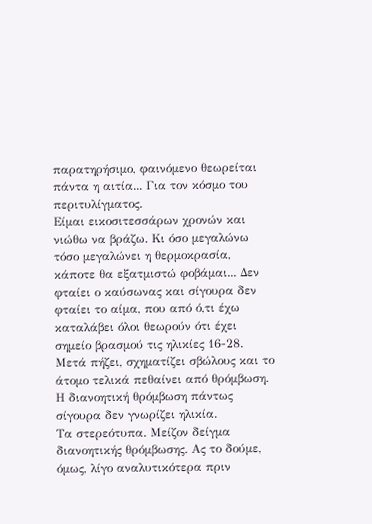παρατηρήσιμο, φαινόμενο θεωρείται πάντα η αιτία... Για τον κόσμο του περιτυλίγματος.
Είμαι εικοσιτεσσάρων χρονών και νιώθω να βράζω. Κι όσο μεγαλώνω τόσο μεγαλώνει η θερμοκρασία, κάποτε θα εξατμιστώ φοβάμαι... Δεν φταίει ο καύσωνας και σίγουρα δεν φταίει το αίμα, που από ό,τι έχω καταλάβει όλοι θεωρούν ότι έχει σημείο βρασμού τις ηλικίες 16-28. Μετά πήζει, σχηματίζει σβώλους και το άτομο τελικά πεθαίνει από θρόμβωση. Η διανοητική θρόμβωση πάντως σίγουρα δεν γνωρίζει ηλικία.
Τα στερεότυπα. Μείζον δείγμα διανοητικής θρόμβωσης. Ας το δούμε, όμως, λίγο αναλυτικότερα πριν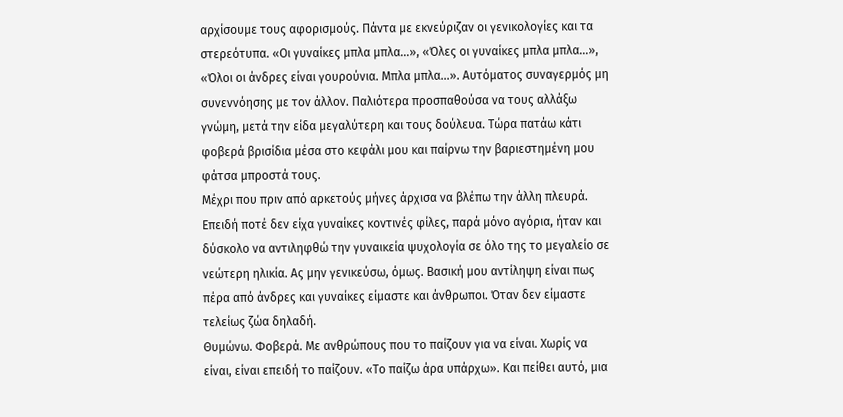αρχίσουμε τους αφορισμούς. Πάντα με εκνεύριζαν οι γενικολογίες και τα στερεότυπα. «Οι γυναίκες μπλα μπλα...», «Όλες οι γυναίκες μπλα μπλα...», «Όλοι οι άνδρες είναι γουρούνια. Μπλα μπλα...». Αυτόματος συναγερμός μη συνεννόησης με τον άλλον. Παλιότερα προσπαθούσα να τους αλλάξω γνώμη, μετά την είδα μεγαλύτερη και τους δούλευα. Τώρα πατάω κάτι φοβερά βρισίδια μέσα στο κεφάλι μου και παίρνω την βαριεστημένη μου φάτσα μπροστά τους.
Μέχρι που πριν από αρκετούς μήνες άρχισα να βλέπω την άλλη πλευρά. Επειδή ποτέ δεν είχα γυναίκες κοντινές φίλες, παρά μόνο αγόρια, ήταν και δύσκολο να αντιληφθώ την γυναικεία ψυχολογία σε όλο της το μεγαλείο σε νεώτερη ηλικία. Ας μην γενικεύσω, όμως. Βασική μου αντίληψη είναι πως πέρα από άνδρες και γυναίκες είμαστε και άνθρωποι. Όταν δεν είμαστε τελείως ζώα δηλαδή.
Θυμώνω. Φοβερά. Με ανθρώπους που το παίζουν για να είναι. Χωρίς να είναι, είναι επειδή το παίζουν. «Το παίζω άρα υπάρχω». Και πείθει αυτό, μια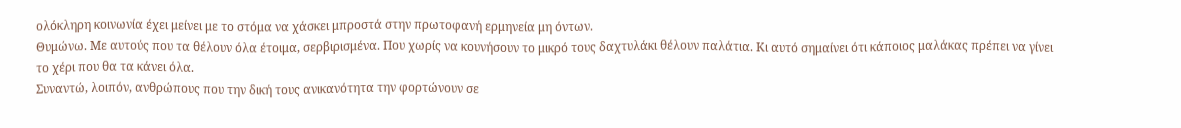ολόκληρη κοινωνία έχει μείνει με το στόμα να χάσκει μπροστά στην πρωτοφανή ερμηνεία μη όντων.
Θυμώνω. Με αυτούς που τα θέλουν όλα έτοιμα, σερβιρισμένα. Που χωρίς να κουνήσουν το μικρό τους δαχτυλάκι θέλουν παλάτια. Κι αυτό σημαίνει ότι κάποιος μαλάκας πρέπει να γίνει το χέρι που θα τα κάνει όλα.
Συναντώ, λοιπόν, ανθρώπους που την δική τους ανικανότητα την φορτώνουν σε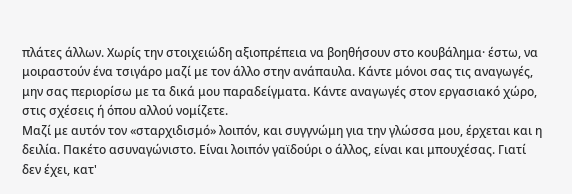πλάτες άλλων. Χωρίς την στοιχειώδη αξιοπρέπεια να βοηθήσουν στο κουβάλημα· έστω, να μοιραστούν ένα τσιγάρο μαζί με τον άλλο στην ανάπαυλα. Κάντε μόνοι σας τις αναγωγές, μην σας περιορίσω με τα δικά μου παραδείγματα. Κάντε αναγωγές στον εργασιακό χώρο, στις σχέσεις ή όπου αλλού νομίζετε.
Μαζί με αυτόν τον «σταρχιδισμό» λοιπόν, και συγγνώμη για την γλώσσα μου, έρχεται και η δειλία. Πακέτο ασυναγώνιστο. Είναι λοιπόν γαϊδούρι ο άλλος, είναι και μπουχέσας. Γιατί δεν έχει, κατ'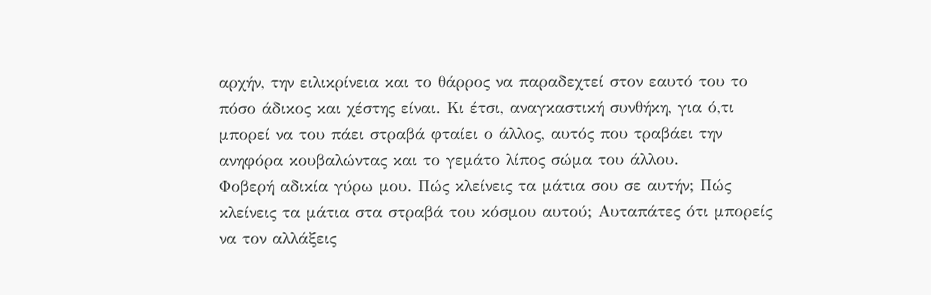αρχήν, την ειλικρίνεια και το θάρρος να παραδεχτεί στον εαυτό του το πόσο άδικος και χέστης είναι. Κι έτσι, αναγκαστική συνθήκη, για ό,τι μπορεί να του πάει στραβά φταίει ο άλλος, αυτός που τραβάει την ανηφόρα κουβαλώντας και το γεμάτο λίπος σώμα του άλλου.
Φοβερή αδικία γύρω μου. Πώς κλείνεις τα μάτια σου σε αυτήν; Πώς κλείνεις τα μάτια στα στραβά του κόσμου αυτού; Αυταπάτες ότι μπορείς να τον αλλάξεις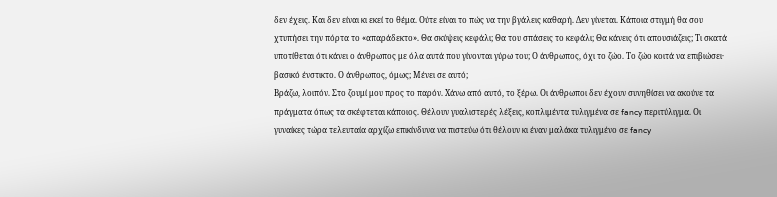δεν έχεις. Και δεν είναι κι εκεί το θέμα. Ούτε είναι το πώς να την βγάλεις καθαρή. Δεν γίνεται. Κάποια στιγμή θα σου χτυπήσει την πόρτα το «απαράδεκτο». Θα σκύψεις κεφάλι; Θα του σπάσεις το κεφάλι; Θα κάνεις ότι απουσιάζεις; Τι σκατά υποτίθεται ότι κάνει ο άνθρωπος με όλα αυτά που γίνονται γύρω του; Ο άνθρωπος, όχι το ζώο. Το ζώο κοιτά να επιβιώσει· βασικό ένστικτο. Ο άνθρωπος, όμως; Μένει σε αυτό;
Βράζω, λοιπόν. Στο ζουμί μου προς το παρόν. Χάνω από αυτό, το ξέρω. Οι άνθρωποι δεν έχουν συνηθίσει να ακούνε τα πράγματα όπως τα σκέφτεται κάποιος. Θέλουν γυαλιστερές λέξεις, κοπλιμέντα τυλιγμένα σε fancy περιτύλιγμα. Οι γυναίκες τώρα τελευταία αρχίζω επικίνδυνα να πιστεύω ότι θέλουν κι έναν μαλάκα τυλιγμένο σε fancy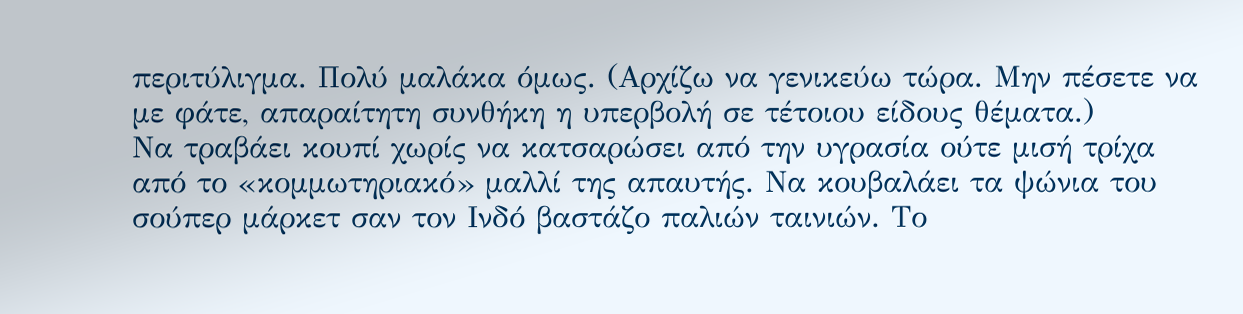περιτύλιγμα. Πολύ μαλάκα όμως. (Αρχίζω να γενικεύω τώρα. Μην πέσετε να με φάτε, απαραίτητη συνθήκη η υπερβολή σε τέτοιου είδους θέματα.)
Να τραβάει κουπί χωρίς να κατσαρώσει από την υγρασία ούτε μισή τρίχα από το «κομμωτηριακό» μαλλί της απαυτής. Να κουβαλάει τα ψώνια του σούπερ μάρκετ σαν τον Ινδό βαστάζο παλιών ταινιών. Το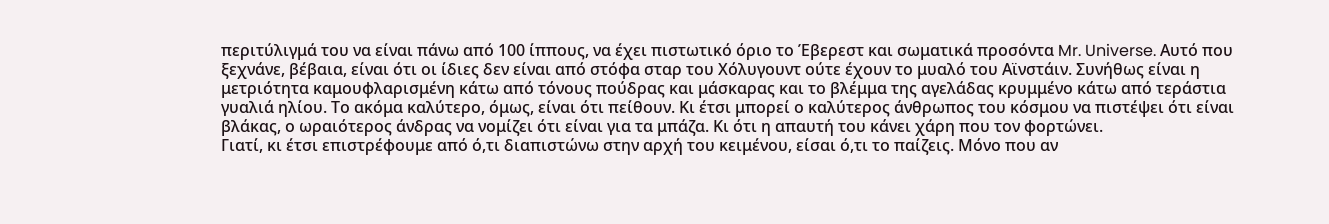περιτύλιγμά του να είναι πάνω από 100 ίππους, να έχει πιστωτικό όριο το Έβερεστ και σωματικά προσόντα Mr. Universe. Αυτό που ξεχνάνε, βέβαια, είναι ότι οι ίδιες δεν είναι από στόφα σταρ του Χόλυγουντ ούτε έχουν το μυαλό του Αϊνστάιν. Συνήθως είναι η μετριότητα καμουφλαρισμένη κάτω από τόνους πούδρας και μάσκαρας και το βλέμμα της αγελάδας κρυμμένο κάτω από τεράστια γυαλιά ηλίου. Το ακόμα καλύτερο, όμως, είναι ότι πείθουν. Κι έτσι μπορεί ο καλύτερος άνθρωπος του κόσμου να πιστέψει ότι είναι βλάκας, ο ωραιότερος άνδρας να νομίζει ότι είναι για τα μπάζα. Κι ότι η απαυτή του κάνει χάρη που τον φορτώνει.
Γιατί, κι έτσι επιστρέφουμε από ό,τι διαπιστώνω στην αρχή του κειμένου, είσαι ό,τι το παίζεις. Μόνο που αν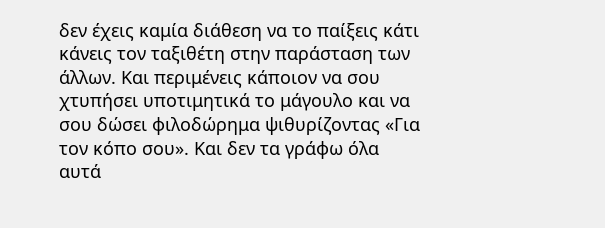δεν έχεις καμία διάθεση να το παίξεις κάτι κάνεις τον ταξιθέτη στην παράσταση των άλλων. Και περιμένεις κάποιον να σου χτυπήσει υποτιμητικά το μάγουλο και να σου δώσει φιλοδώρημα ψιθυρίζοντας «Για τον κόπο σου». Και δεν τα γράφω όλα αυτά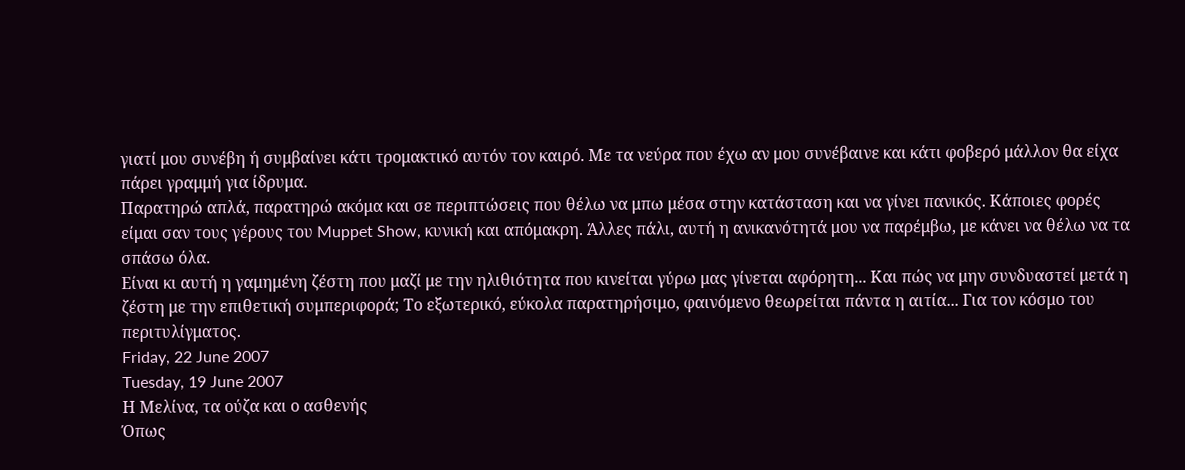γιατί μου συνέβη ή συμβαίνει κάτι τρομακτικό αυτόν τον καιρό. Με τα νεύρα που έχω αν μου συνέβαινε και κάτι φοβερό μάλλον θα είχα πάρει γραμμή για ίδρυμα.
Παρατηρώ απλά, παρατηρώ ακόμα και σε περιπτώσεις που θέλω να μπω μέσα στην κατάσταση και να γίνει πανικός. Κάποιες φορές είμαι σαν τους γέρους του Muppet Show, κυνική και απόμακρη. Άλλες πάλι, αυτή η ανικανότητά μου να παρέμβω, με κάνει να θέλω να τα σπάσω όλα.
Είναι κι αυτή η γαμημένη ζέστη που μαζί με την ηλιθιότητα που κινείται γύρω μας γίνεται αφόρητη... Και πώς να μην συνδυαστεί μετά η ζέστη με την επιθετική συμπεριφορά; Το εξωτερικό, εύκολα παρατηρήσιμο, φαινόμενο θεωρείται πάντα η αιτία... Για τον κόσμο του περιτυλίγματος.
Friday, 22 June 2007
Tuesday, 19 June 2007
Η Μελίνα, τα ούζα και ο ασθενής
Όπως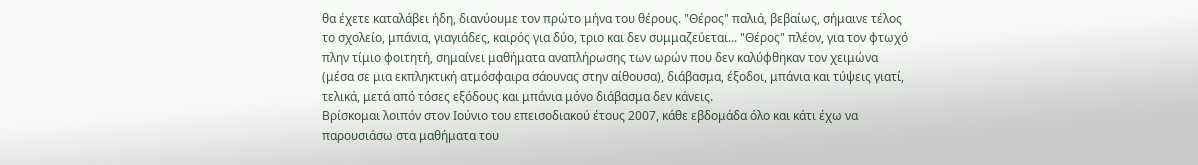θα έχετε καταλάβει ήδη, διανύουμε τον πρώτο μήνα του θέρους. "Θέρος" παλιά, βεβαίως, σήμαινε τέλος το σχολείο, μπάνια, γιαγιάδες, καιρός για δύο, τριο και δεν συμμαζεύεται... "Θέρος" πλέον, για τον φτωχό πλην τίμιο φοιτητή, σημαίνει μαθήματα αναπλήρωσης των ωρών που δεν καλύφθηκαν τον χειμώνα (μέσα σε μια εκπληκτική ατμόσφαιρα σάουνας στην αίθουσα), διάβασμα, έξοδοι, μπάνια και τύψεις γιατί, τελικά, μετά από τόσες εξόδους και μπάνια μόνο διάβασμα δεν κάνεις.
Βρίσκομαι λοιπόν στον Ιούνιο του επεισοδιακού έτους 2007, κάθε εβδομάδα όλο και κάτι έχω να παρουσιάσω στα μαθήματα του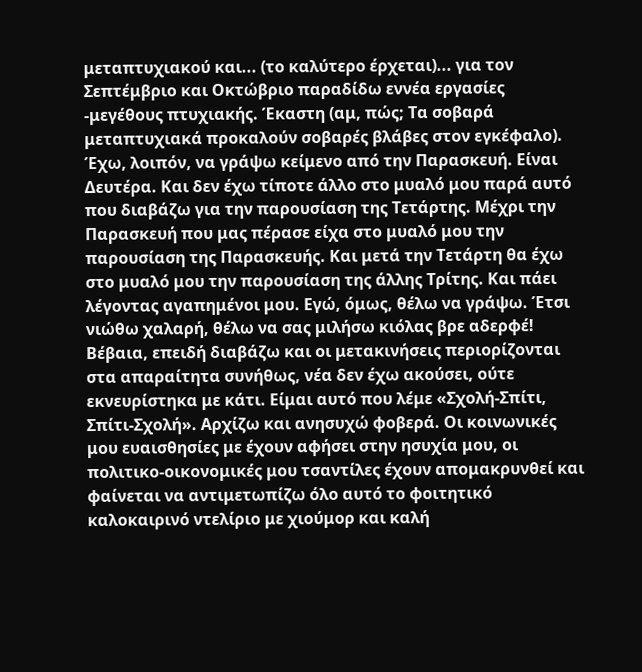μεταπτυχιακού και... (το καλύτερο έρχεται)... για τον Σεπτέμβριο και Οκτώβριο παραδίδω εννέα εργασίες -μεγέθους πτυχιακής. Έκαστη (αμ, πώς; Τα σοβαρά μεταπτυχιακά προκαλούν σοβαρές βλάβες στον εγκέφαλο).
Έχω, λοιπόν, να γράψω κείμενο από την Παρασκευή. Είναι Δευτέρα. Και δεν έχω τίποτε άλλο στο μυαλό μου παρά αυτό που διαβάζω για την παρουσίαση της Τετάρτης. Μέχρι την Παρασκευή που μας πέρασε είχα στο μυαλό μου την παρουσίαση της Παρασκευής. Και μετά την Τετάρτη θα έχω στο μυαλό μου την παρουσίαση της άλλης Τρίτης. Και πάει λέγοντας αγαπημένοι μου. Εγώ, όμως, θέλω να γράψω. Έτσι νιώθω χαλαρή, θέλω να σας μιλήσω κιόλας βρε αδερφέ! Βέβαια, επειδή διαβάζω και οι μετακινήσεις περιορίζονται στα απαραίτητα συνήθως, νέα δεν έχω ακούσει, ούτε εκνευρίστηκα με κάτι. Είμαι αυτό που λέμε «Σχολή-Σπίτι, Σπίτι-Σχολή». Αρχίζω και ανησυχώ φοβερά. Οι κοινωνικές μου ευαισθησίες με έχουν αφήσει στην ησυχία μου, οι πολιτικο-οικονομικές μου τσαντίλες έχουν απομακρυνθεί και φαίνεται να αντιμετωπίζω όλο αυτό το φοιτητικό καλοκαιρινό ντελίριο με χιούμορ και καλή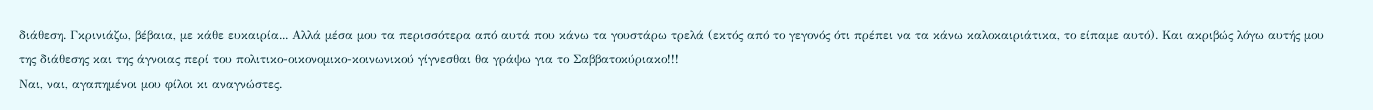διάθεση. Γκρινιάζω, βέβαια, με κάθε ευκαιρία... Αλλά μέσα μου τα περισσότερα από αυτά που κάνω τα γουστάρω τρελά (εκτός από το γεγονός ότι πρέπει να τα κάνω καλοκαιριάτικα, το είπαμε αυτό). Και ακριβώς λόγω αυτής μου της διάθεσης και της άγνοιας περί του πολιτικο-οικονομικο-κοινωνικού γίγνεσθαι θα γράψω για το Σαββατοκύριακο!!!
Ναι, ναι, αγαπημένοι μου φίλοι κι αναγνώστες.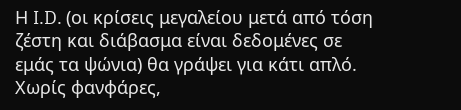Η I.D. (οι κρίσεις μεγαλείου μετά από τόση ζέστη και διάβασμα είναι δεδομένες σε εμάς τα ψώνια) θα γράψει για κάτι απλό. Χωρίς φανφάρες,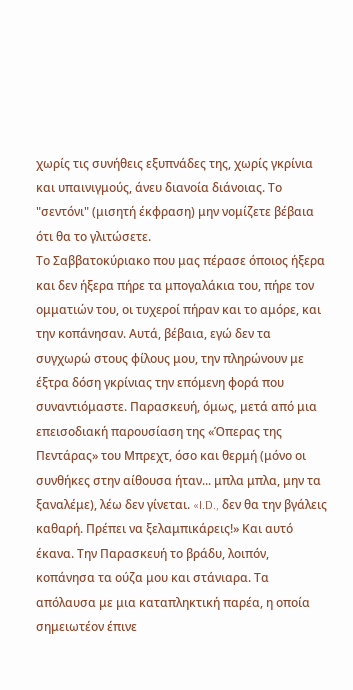χωρίς τις συνήθεις εξυπνάδες της, χωρίς γκρίνια και υπαινιγμούς, άνευ διανοία διάνοιας. Το "σεντόνι" (μισητή έκφραση) μην νομίζετε βέβαια ότι θα το γλιτώσετε.
Το Σαββατοκύριακο που μας πέρασε όποιος ήξερα και δεν ήξερα πήρε τα μπογαλάκια του, πήρε τον ομματιών του, οι τυχεροί πήραν και το αμόρε, και την κοπάνησαν. Αυτά, βέβαια, εγώ δεν τα συγχωρώ στους φίλους μου, την πληρώνουν με έξτρα δόση γκρίνιας την επόμενη φορά που συναντιόμαστε. Παρασκευή, όμως, μετά από μια επεισοδιακή παρουσίαση της «Όπερας της Πεντάρας» του Μπρεχτ, όσο και θερμή (μόνο οι συνθήκες στην αίθουσα ήταν... μπλα μπλα, μην τα ξαναλέμε), λέω δεν γίνεται. «I.D., δεν θα την βγάλεις καθαρή. Πρέπει να ξελαμπικάρεις!» Και αυτό έκανα. Την Παρασκευή το βράδυ, λοιπόν, κοπάνησα τα ούζα μου και στάνιαρα. Τα απόλαυσα με μια καταπληκτική παρέα, η οποία σημειωτέον έπινε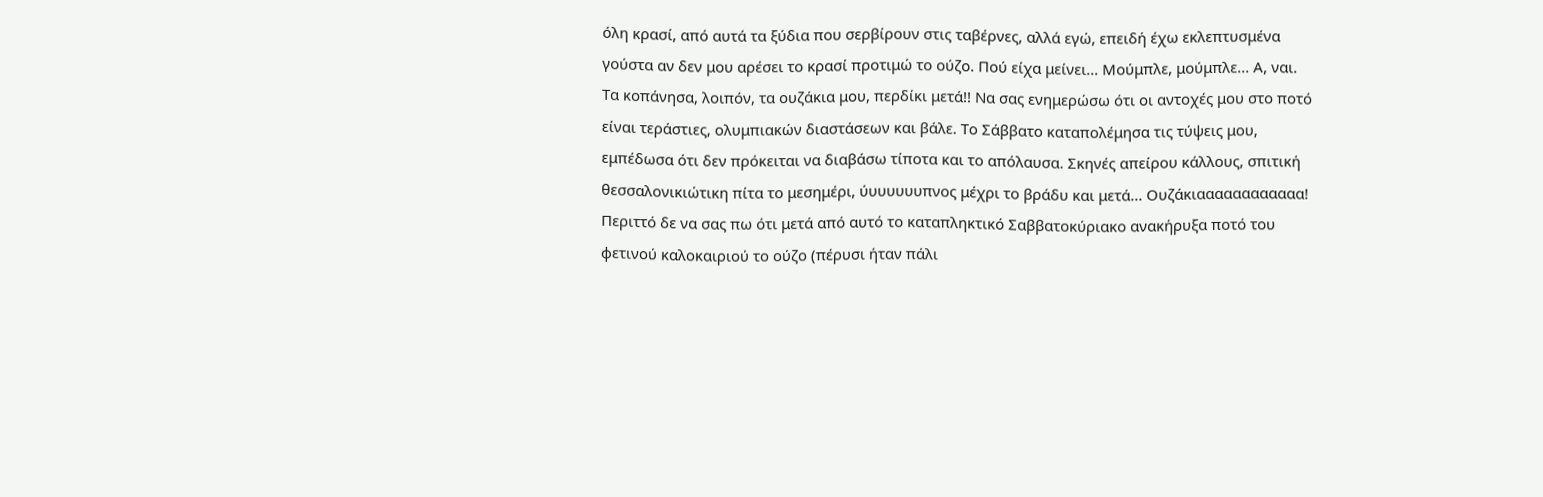όλη κρασί, από αυτά τα ξύδια που σερβίρουν στις ταβέρνες, αλλά εγώ, επειδή έχω εκλεπτυσμένα γούστα αν δεν μου αρέσει το κρασί προτιμώ το ούζο. Πού είχα μείνει... Μούμπλε, μούμπλε... Α, ναι.
Τα κοπάνησα, λοιπόν, τα ουζάκια μου, περδίκι μετά!! Να σας ενημερώσω ότι οι αντοχές μου στο ποτό είναι τεράστιες, ολυμπιακών διαστάσεων και βάλε. Το Σάββατο καταπολέμησα τις τύψεις μου, εμπέδωσα ότι δεν πρόκειται να διαβάσω τίποτα και το απόλαυσα. Σκηνές απείρου κάλλους, σπιτική θεσσαλονικιώτικη πίτα το μεσημέρι, ύυυυυυυπνος μέχρι το βράδυ και μετά... Ουζάκιαααααααααααα! Περιττό δε να σας πω ότι μετά από αυτό το καταπληκτικό Σαββατοκύριακο ανακήρυξα ποτό του φετινού καλοκαιριού το ούζο (πέρυσι ήταν πάλι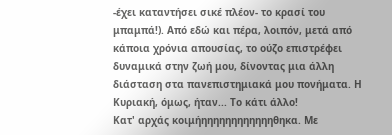-έχει καταντήσει σικέ πλέον- το κρασί του μπαμπά!). Από εδώ και πέρα, λοιπόν, μετά από κάποια χρόνια απουσίας, το ούζο επιστρέφει δυναμικά στην ζωή μου, δίνοντας μια άλλη διάσταση στα πανεπιστημιακά μου πονήματα. Η Κυριακή, όμως, ήταν... Το κάτι άλλο!
Κατ' αρχάς κοιμήηηηηηηηηηηηηθηκα. Με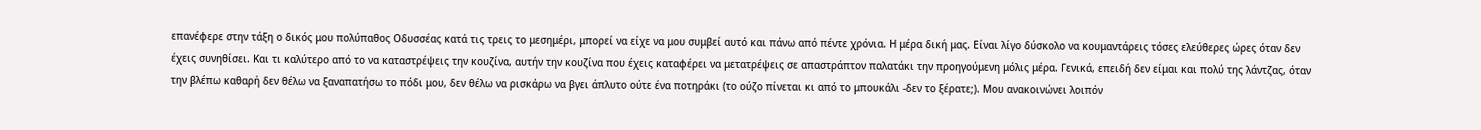επανέφερε στην τάξη ο δικός μου πολύπαθος Οδυσσέας κατά τις τρεις το μεσημέρι, μπορεί να είχε να μου συμβεί αυτό και πάνω από πέντε χρόνια. Η μέρα δική μας. Είναι λίγο δύσκολο να κουμαντάρεις τόσες ελεύθερες ώρες όταν δεν έχεις συνηθίσει. Και τι καλύτερο από το να καταστρέψεις την κουζίνα, αυτήν την κουζίνα που έχεις καταφέρει να μετατρέψεις σε απαστράπτον παλατάκι την προηγούμενη μόλις μέρα. Γενικά, επειδή δεν είμαι και πολύ της λάντζας, όταν την βλέπω καθαρή δεν θέλω να ξαναπατήσω το πόδι μου, δεν θέλω να ρισκάρω να βγει άπλυτο ούτε ένα ποτηράκι (το ούζο πίνεται κι από το μπουκάλι -δεν το ξέρατε;). Μου ανακοινώνει λοιπόν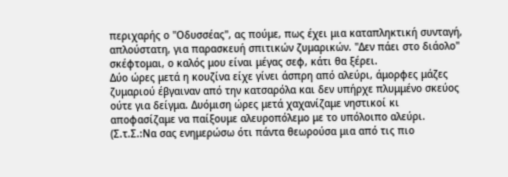περιχαρής ο "Οδυσσέας", ας πούμε, πως έχει μια καταπληκτική συνταγή, απλούστατη, για παρασκευή σπιτικών ζυμαρικών. "Δεν πάει στο διάολο" σκέφτομαι, ο καλός μου είναι μέγας σεφ, κάτι θα ξέρει.
Δύο ώρες μετά η κουζίνα είχε γίνει άσπρη από αλεύρι, άμορφες μάζες ζυμαριού έβγαιναν από την κατσαρόλα και δεν υπήρχε πλυμμένο σκεύος ούτε για δείγμα. Δυόμιση ώρες μετά χαχανίζαμε νηστικοί κι αποφασίζαμε να παίξουμε αλευροπόλεμο με το υπόλοιπο αλεύρι. (Σ.τ.Σ.:Να σας ενημερώσω ότι πάντα θεωρούσα μια από τις πιο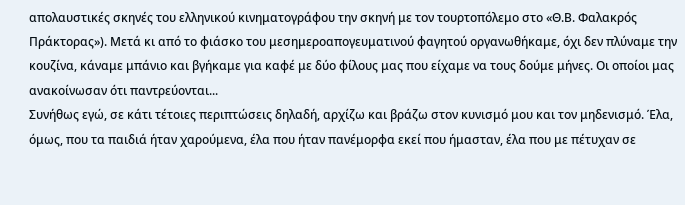απολαυστικές σκηνές του ελληνικού κινηματογράφου την σκηνή με τον τουρτοπόλεμο στο «Θ.Β. Φαλακρός Πράκτορας»). Μετά κι από το φιάσκο του μεσημεροαπογευματινού φαγητού οργανωθήκαμε, όχι δεν πλύναμε την κουζίνα, κάναμε μπάνιο και βγήκαμε για καφέ με δύο φίλους μας που είχαμε να τους δούμε μήνες. Οι οποίοι μας ανακοίνωσαν ότι παντρεύονται...
Συνήθως εγώ, σε κάτι τέτοιες περιπτώσεις δηλαδή, αρχίζω και βράζω στον κυνισμό μου και τον μηδενισμό. Έλα, όμως, που τα παιδιά ήταν χαρούμενα, έλα που ήταν πανέμορφα εκεί που ήμασταν, έλα που με πέτυχαν σε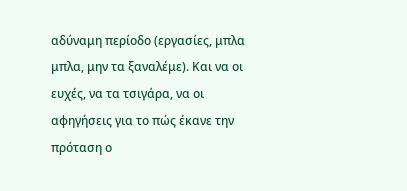αδύναμη περίοδο (εργασίες, μπλα μπλα, μην τα ξαναλέμε). Και να οι ευχές, να τα τσιγάρα, να οι αφηγήσεις για το πώς έκανε την πρόταση ο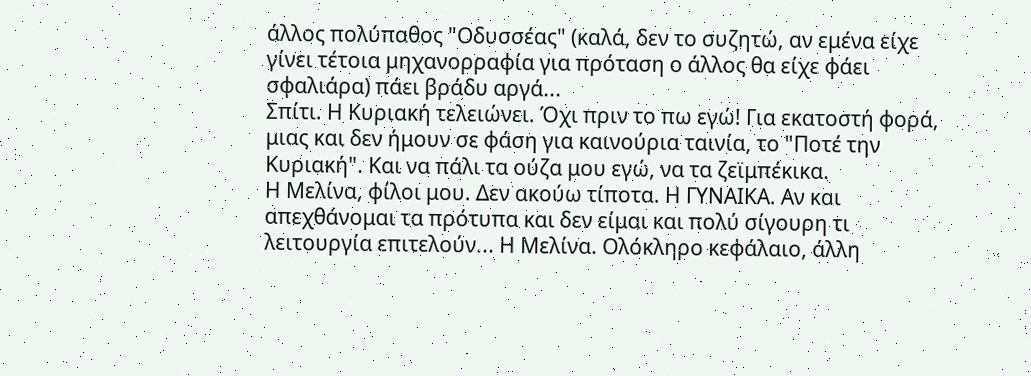άλλος πολύπαθος "Οδυσσέας" (καλά, δεν το συζητώ, αν εμένα είχε γίνει τέτοια μηχανορραφία για πρόταση ο άλλος θα είχε φάει σφαλιάρα) πάει βράδυ αργά...
Σπίτι. Η Κυριακή τελειώνει. Όχι πριν το πω εγώ! Για εκατοστή φορά, μιας και δεν ήμουν σε φάση για καινούρια ταινία, το "Ποτέ την Κυριακή". Και να πάλι τα ούζα μου εγώ, να τα ζεϊμπέκικα.
Η Μελίνα, φίλοι μου. Δεν ακούω τίποτα. Η ΓΥΝΑΙΚΑ. Αν και απεχθάνομαι τα πρότυπα και δεν είμαι και πολύ σίγουρη τι λειτουργία επιτελούν... Η Μελίνα. Ολόκληρο κεφάλαιο, άλλη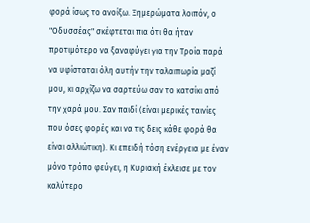φορά ίσως το ανοίξω. Ξημερώματα λοιπόν, ο "Οδυσσέας" σκέφτεται πια ότι θα ήταν προτιμότερο να ξαναφύγει για την Τροία παρά να υφίσταται όλη αυτήν την ταλαιπωρία μαζί μου, κι αρχίζω να σαρτεύω σαν το κατσίκι από την χαρά μου. Σαν παιδί (είναι μερικές ταινίες που όσες φορές και να τις δεις κάθε φορά θα είναι αλλιώτικη). Κι επειδή τόση ενέργεια με έναν μόνο τρόπο φεύγει, η Κυριακή έκλεισε με τον καλύτερο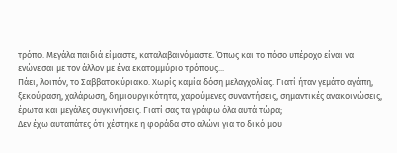τρόπο. Μεγάλα παιδιά είμαστε, καταλαβαινόμαστε. Όπως και το πόσο υπέροχο είναι να ενώνεσαι με τον άλλον με ένα εκατομμύριο τρόπους...
Πάει, λοιπόν, το Σαββατοκύριακο. Χωρίς καμία δόση μελαγχολίας. Γιατί ήταν γεμάτο αγάπη, ξεκούραση, χαλάρωση, δημιουργικότητα, χαρούμενες συναντήσεις, σημαντικές ανακοινώσεις, έρωτα και μεγάλες συγκινήσεις. Γιατί σας τα γράφω όλα αυτά τώρα;
Δεν έχω αυταπάτες ότι χέστηκε η φοράδα στο αλώνι για το δικό μου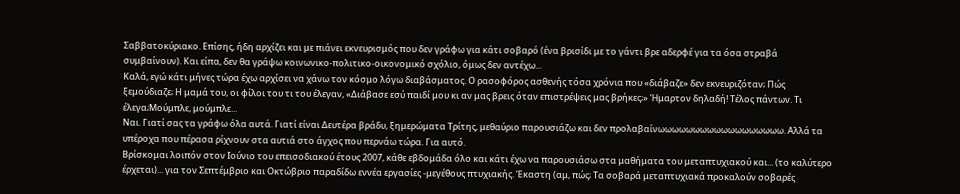Σαββατοκύριακο. Επίσης, ήδη αρχίζει και με πιάνει εκνευρισμός που δεν γράφω για κάτι σοβαρό (ένα βρισίδι με το γάντι βρε αδερφέ για τα όσα στραβά συμβαίνουν). Και είπα, δεν θα γράψω κοινωνικο-πολιτικο-οικονομικό σχόλιο, όμως δεν αντέχω...
Καλά, εγώ κάτι μήνες τώρα έχω αρχίσει να χάνω τον κόσμο λόγω διαβάσματος. Ο ρασοφόρος ασθενής τόσα χρόνια που «διάβαζε» δεν εκνευριζόταν; Πώς ξεμούδιαζε; Η μαμά του, οι φίλοι του τι του έλεγαν, «Διάβασε εσύ παιδί μου κι αν μας βρεις όταν επιστρέψεις μας βρήκες;» Ήμαρτον δηλαδή! Τέλος πάντων. Τι έλεγα;Μούμπλε, μούμπλε...
Ναι. Γιατί σας τα γράφω όλα αυτά. Γιατί είναι Δευτέρα βράδυ, ξημερώματα Τρίτης, μεθαύριο παρουσιάζω και δεν προλαβαίνωωωωωωωωωωωωωωωωωω. Αλλά τα υπέροχα που πέρασα ρίχνουν στα αυτιά στο άγχος που περνάω τώρα. Για αυτό.
Βρίσκομαι λοιπόν στον Ιούνιο του επεισοδιακού έτους 2007, κάθε εβδομάδα όλο και κάτι έχω να παρουσιάσω στα μαθήματα του μεταπτυχιακού και... (το καλύτερο έρχεται)... για τον Σεπτέμβριο και Οκτώβριο παραδίδω εννέα εργασίες -μεγέθους πτυχιακής. Έκαστη (αμ, πώς; Τα σοβαρά μεταπτυχιακά προκαλούν σοβαρές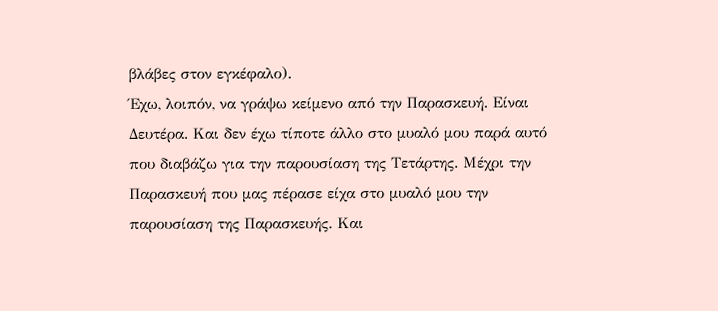βλάβες στον εγκέφαλο).
Έχω, λοιπόν, να γράψω κείμενο από την Παρασκευή. Είναι Δευτέρα. Και δεν έχω τίποτε άλλο στο μυαλό μου παρά αυτό που διαβάζω για την παρουσίαση της Τετάρτης. Μέχρι την Παρασκευή που μας πέρασε είχα στο μυαλό μου την παρουσίαση της Παρασκευής. Και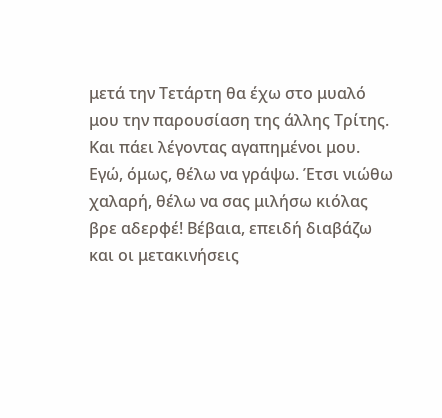μετά την Τετάρτη θα έχω στο μυαλό μου την παρουσίαση της άλλης Τρίτης. Και πάει λέγοντας αγαπημένοι μου. Εγώ, όμως, θέλω να γράψω. Έτσι νιώθω χαλαρή, θέλω να σας μιλήσω κιόλας βρε αδερφέ! Βέβαια, επειδή διαβάζω και οι μετακινήσεις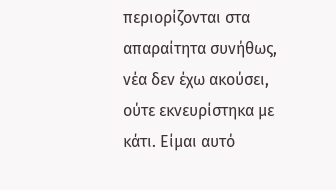περιορίζονται στα απαραίτητα συνήθως, νέα δεν έχω ακούσει, ούτε εκνευρίστηκα με κάτι. Είμαι αυτό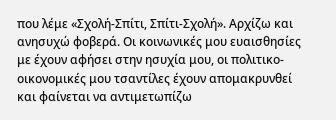που λέμε «Σχολή-Σπίτι, Σπίτι-Σχολή». Αρχίζω και ανησυχώ φοβερά. Οι κοινωνικές μου ευαισθησίες με έχουν αφήσει στην ησυχία μου, οι πολιτικο-οικονομικές μου τσαντίλες έχουν απομακρυνθεί και φαίνεται να αντιμετωπίζω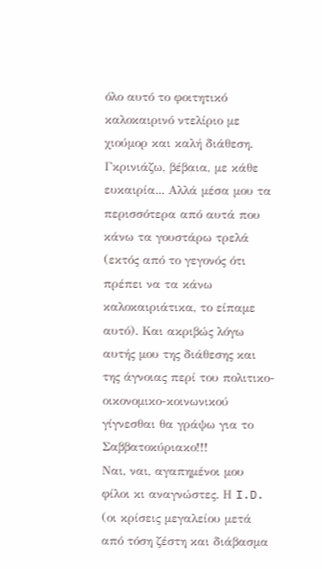όλο αυτό το φοιτητικό καλοκαιρινό ντελίριο με χιούμορ και καλή διάθεση. Γκρινιάζω, βέβαια, με κάθε ευκαιρία... Αλλά μέσα μου τα περισσότερα από αυτά που κάνω τα γουστάρω τρελά (εκτός από το γεγονός ότι πρέπει να τα κάνω καλοκαιριάτικα, το είπαμε αυτό). Και ακριβώς λόγω αυτής μου της διάθεσης και της άγνοιας περί του πολιτικο-οικονομικο-κοινωνικού γίγνεσθαι θα γράψω για το Σαββατοκύριακο!!!
Ναι, ναι, αγαπημένοι μου φίλοι κι αναγνώστες. Η I.D. (οι κρίσεις μεγαλείου μετά από τόση ζέστη και διάβασμα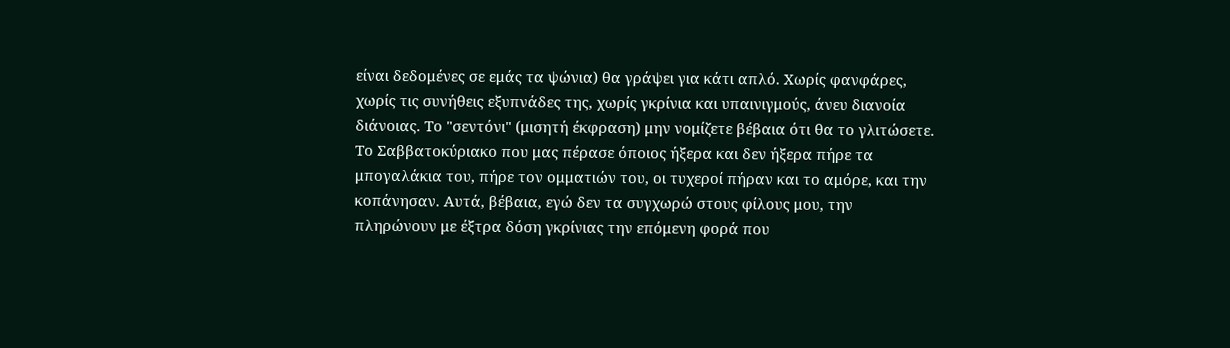είναι δεδομένες σε εμάς τα ψώνια) θα γράψει για κάτι απλό. Χωρίς φανφάρες, χωρίς τις συνήθεις εξυπνάδες της, χωρίς γκρίνια και υπαινιγμούς, άνευ διανοία διάνοιας. Το "σεντόνι" (μισητή έκφραση) μην νομίζετε βέβαια ότι θα το γλιτώσετε.
Το Σαββατοκύριακο που μας πέρασε όποιος ήξερα και δεν ήξερα πήρε τα μπογαλάκια του, πήρε τον ομματιών του, οι τυχεροί πήραν και το αμόρε, και την κοπάνησαν. Αυτά, βέβαια, εγώ δεν τα συγχωρώ στους φίλους μου, την πληρώνουν με έξτρα δόση γκρίνιας την επόμενη φορά που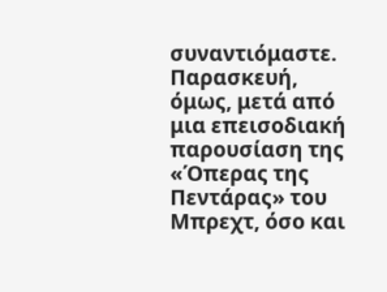συναντιόμαστε. Παρασκευή, όμως, μετά από μια επεισοδιακή παρουσίαση της «Όπερας της Πεντάρας» του Μπρεχτ, όσο και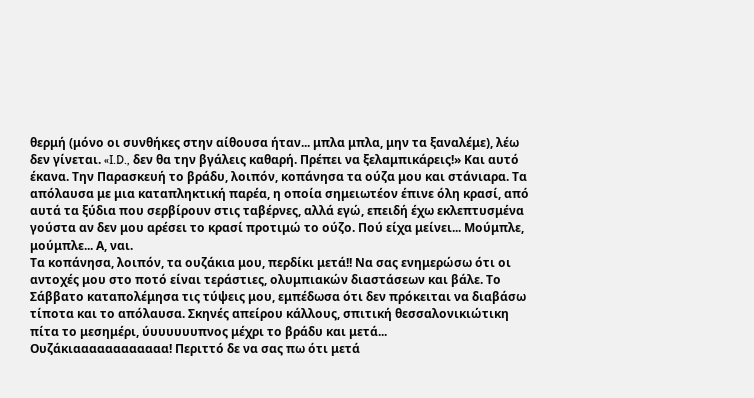θερμή (μόνο οι συνθήκες στην αίθουσα ήταν... μπλα μπλα, μην τα ξαναλέμε), λέω δεν γίνεται. «I.D., δεν θα την βγάλεις καθαρή. Πρέπει να ξελαμπικάρεις!» Και αυτό έκανα. Την Παρασκευή το βράδυ, λοιπόν, κοπάνησα τα ούζα μου και στάνιαρα. Τα απόλαυσα με μια καταπληκτική παρέα, η οποία σημειωτέον έπινε όλη κρασί, από αυτά τα ξύδια που σερβίρουν στις ταβέρνες, αλλά εγώ, επειδή έχω εκλεπτυσμένα γούστα αν δεν μου αρέσει το κρασί προτιμώ το ούζο. Πού είχα μείνει... Μούμπλε, μούμπλε... Α, ναι.
Τα κοπάνησα, λοιπόν, τα ουζάκια μου, περδίκι μετά!! Να σας ενημερώσω ότι οι αντοχές μου στο ποτό είναι τεράστιες, ολυμπιακών διαστάσεων και βάλε. Το Σάββατο καταπολέμησα τις τύψεις μου, εμπέδωσα ότι δεν πρόκειται να διαβάσω τίποτα και το απόλαυσα. Σκηνές απείρου κάλλους, σπιτική θεσσαλονικιώτικη πίτα το μεσημέρι, ύυυυυυυπνος μέχρι το βράδυ και μετά... Ουζάκιαααααααααααα! Περιττό δε να σας πω ότι μετά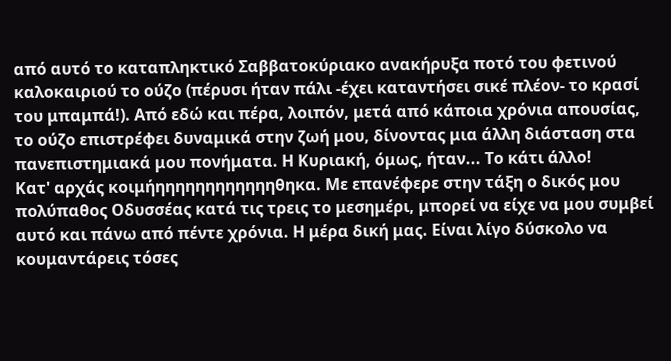από αυτό το καταπληκτικό Σαββατοκύριακο ανακήρυξα ποτό του φετινού καλοκαιριού το ούζο (πέρυσι ήταν πάλι -έχει καταντήσει σικέ πλέον- το κρασί του μπαμπά!). Από εδώ και πέρα, λοιπόν, μετά από κάποια χρόνια απουσίας, το ούζο επιστρέφει δυναμικά στην ζωή μου, δίνοντας μια άλλη διάσταση στα πανεπιστημιακά μου πονήματα. Η Κυριακή, όμως, ήταν... Το κάτι άλλο!
Κατ' αρχάς κοιμήηηηηηηηηηηηηθηκα. Με επανέφερε στην τάξη ο δικός μου πολύπαθος Οδυσσέας κατά τις τρεις το μεσημέρι, μπορεί να είχε να μου συμβεί αυτό και πάνω από πέντε χρόνια. Η μέρα δική μας. Είναι λίγο δύσκολο να κουμαντάρεις τόσες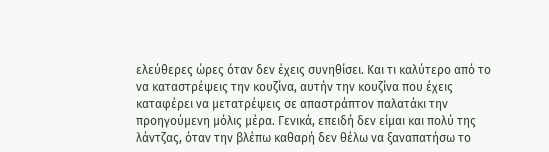ελεύθερες ώρες όταν δεν έχεις συνηθίσει. Και τι καλύτερο από το να καταστρέψεις την κουζίνα, αυτήν την κουζίνα που έχεις καταφέρει να μετατρέψεις σε απαστράπτον παλατάκι την προηγούμενη μόλις μέρα. Γενικά, επειδή δεν είμαι και πολύ της λάντζας, όταν την βλέπω καθαρή δεν θέλω να ξαναπατήσω το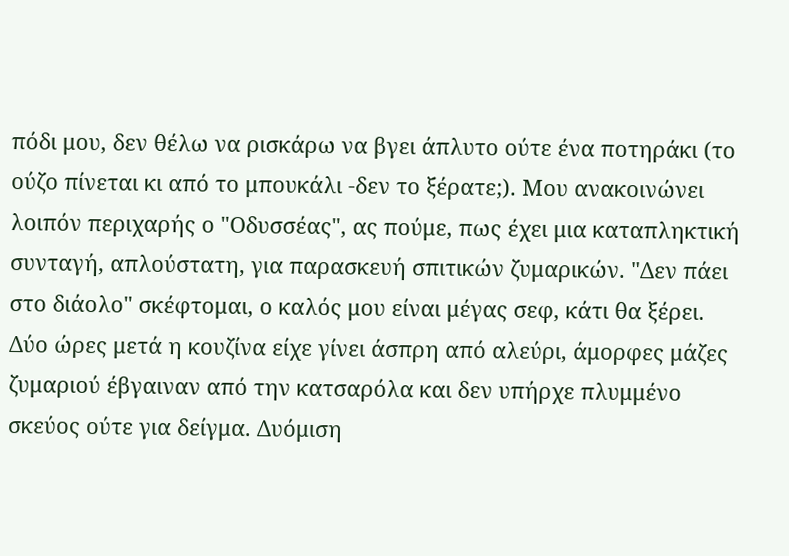πόδι μου, δεν θέλω να ρισκάρω να βγει άπλυτο ούτε ένα ποτηράκι (το ούζο πίνεται κι από το μπουκάλι -δεν το ξέρατε;). Μου ανακοινώνει λοιπόν περιχαρής ο "Οδυσσέας", ας πούμε, πως έχει μια καταπληκτική συνταγή, απλούστατη, για παρασκευή σπιτικών ζυμαρικών. "Δεν πάει στο διάολο" σκέφτομαι, ο καλός μου είναι μέγας σεφ, κάτι θα ξέρει.
Δύο ώρες μετά η κουζίνα είχε γίνει άσπρη από αλεύρι, άμορφες μάζες ζυμαριού έβγαιναν από την κατσαρόλα και δεν υπήρχε πλυμμένο σκεύος ούτε για δείγμα. Δυόμιση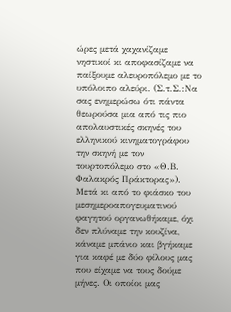ώρες μετά χαχανίζαμε νηστικοί κι αποφασίζαμε να παίξουμε αλευροπόλεμο με το υπόλοιπο αλεύρι. (Σ.τ.Σ.:Να σας ενημερώσω ότι πάντα θεωρούσα μια από τις πιο απολαυστικές σκηνές του ελληνικού κινηματογράφου την σκηνή με τον τουρτοπόλεμο στο «Θ.Β. Φαλακρός Πράκτορας»). Μετά κι από το φιάσκο του μεσημεροαπογευματινού φαγητού οργανωθήκαμε, όχι δεν πλύναμε την κουζίνα, κάναμε μπάνιο και βγήκαμε για καφέ με δύο φίλους μας που είχαμε να τους δούμε μήνες. Οι οποίοι μας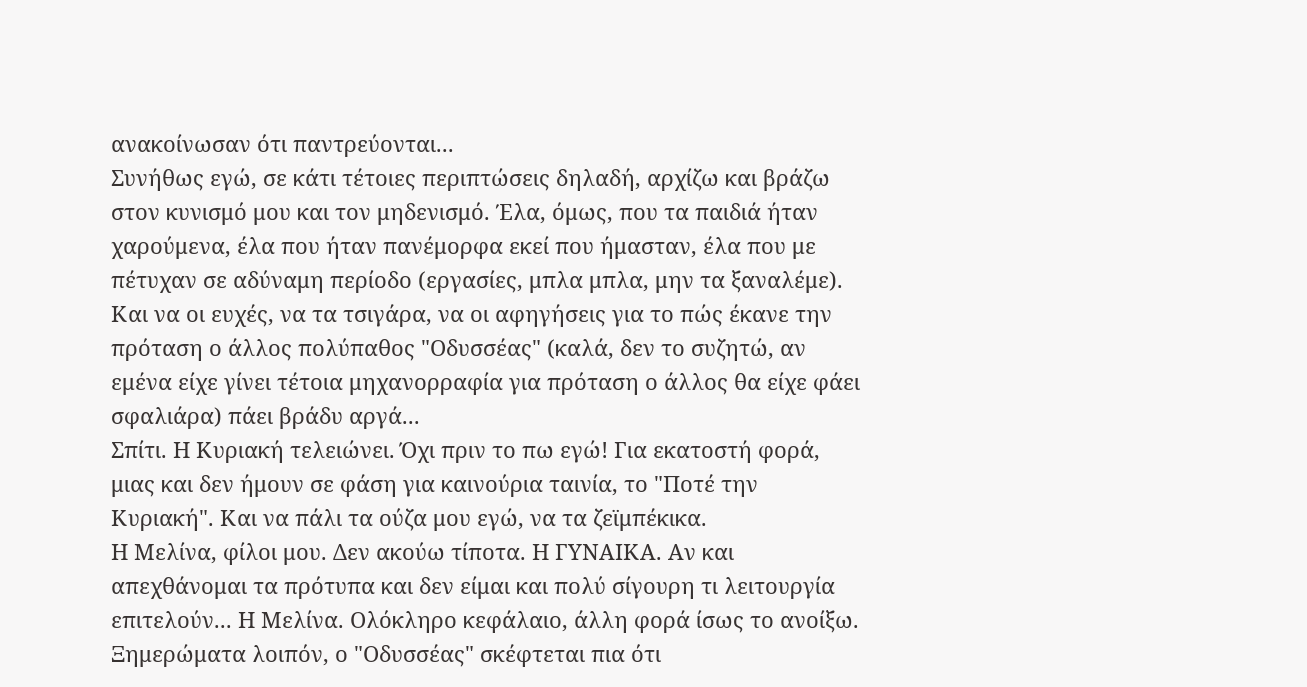ανακοίνωσαν ότι παντρεύονται...
Συνήθως εγώ, σε κάτι τέτοιες περιπτώσεις δηλαδή, αρχίζω και βράζω στον κυνισμό μου και τον μηδενισμό. Έλα, όμως, που τα παιδιά ήταν χαρούμενα, έλα που ήταν πανέμορφα εκεί που ήμασταν, έλα που με πέτυχαν σε αδύναμη περίοδο (εργασίες, μπλα μπλα, μην τα ξαναλέμε). Και να οι ευχές, να τα τσιγάρα, να οι αφηγήσεις για το πώς έκανε την πρόταση ο άλλος πολύπαθος "Οδυσσέας" (καλά, δεν το συζητώ, αν εμένα είχε γίνει τέτοια μηχανορραφία για πρόταση ο άλλος θα είχε φάει σφαλιάρα) πάει βράδυ αργά...
Σπίτι. Η Κυριακή τελειώνει. Όχι πριν το πω εγώ! Για εκατοστή φορά, μιας και δεν ήμουν σε φάση για καινούρια ταινία, το "Ποτέ την Κυριακή". Και να πάλι τα ούζα μου εγώ, να τα ζεϊμπέκικα.
Η Μελίνα, φίλοι μου. Δεν ακούω τίποτα. Η ΓΥΝΑΙΚΑ. Αν και απεχθάνομαι τα πρότυπα και δεν είμαι και πολύ σίγουρη τι λειτουργία επιτελούν... Η Μελίνα. Ολόκληρο κεφάλαιο, άλλη φορά ίσως το ανοίξω. Ξημερώματα λοιπόν, ο "Οδυσσέας" σκέφτεται πια ότι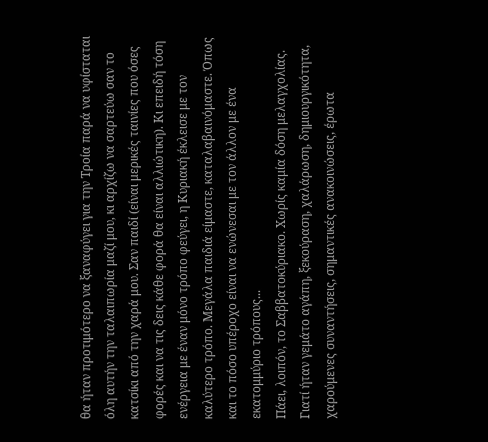θα ήταν προτιμότερο να ξαναφύγει για την Τροία παρά να υφίσταται όλη αυτήν την ταλαιπωρία μαζί μου, κι αρχίζω να σαρτεύω σαν το κατσίκι από την χαρά μου. Σαν παιδί (είναι μερικές ταινίες που όσες φορές και να τις δεις κάθε φορά θα είναι αλλιώτικη). Κι επειδή τόση ενέργεια με έναν μόνο τρόπο φεύγει, η Κυριακή έκλεισε με τον καλύτερο τρόπο. Μεγάλα παιδιά είμαστε, καταλαβαινόμαστε. Όπως και το πόσο υπέροχο είναι να ενώνεσαι με τον άλλον με ένα εκατομμύριο τρόπους...
Πάει, λοιπόν, το Σαββατοκύριακο. Χωρίς καμία δόση μελαγχολίας. Γιατί ήταν γεμάτο αγάπη, ξεκούραση, χαλάρωση, δημιουργικότητα, χαρούμενες συναντήσεις, σημαντικές ανακοινώσεις, έρωτα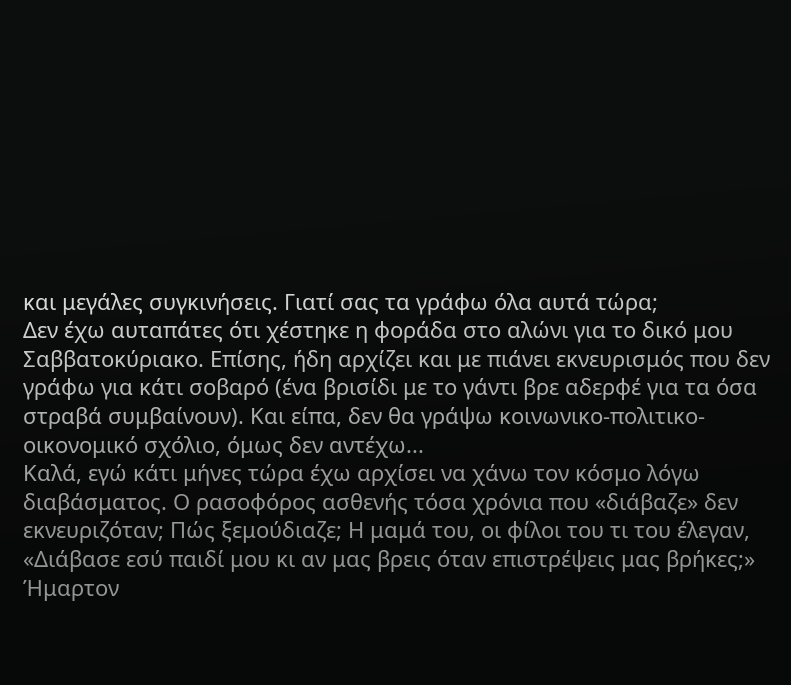και μεγάλες συγκινήσεις. Γιατί σας τα γράφω όλα αυτά τώρα;
Δεν έχω αυταπάτες ότι χέστηκε η φοράδα στο αλώνι για το δικό μου Σαββατοκύριακο. Επίσης, ήδη αρχίζει και με πιάνει εκνευρισμός που δεν γράφω για κάτι σοβαρό (ένα βρισίδι με το γάντι βρε αδερφέ για τα όσα στραβά συμβαίνουν). Και είπα, δεν θα γράψω κοινωνικο-πολιτικο-οικονομικό σχόλιο, όμως δεν αντέχω...
Καλά, εγώ κάτι μήνες τώρα έχω αρχίσει να χάνω τον κόσμο λόγω διαβάσματος. Ο ρασοφόρος ασθενής τόσα χρόνια που «διάβαζε» δεν εκνευριζόταν; Πώς ξεμούδιαζε; Η μαμά του, οι φίλοι του τι του έλεγαν, «Διάβασε εσύ παιδί μου κι αν μας βρεις όταν επιστρέψεις μας βρήκες;» Ήμαρτον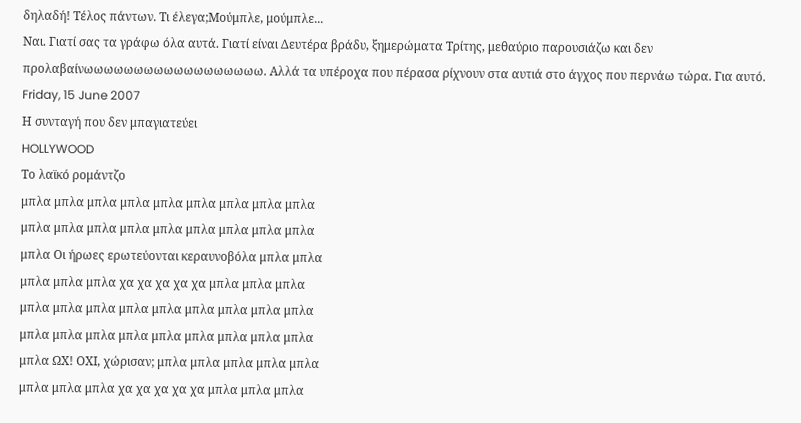δηλαδή! Τέλος πάντων. Τι έλεγα;Μούμπλε, μούμπλε...
Ναι. Γιατί σας τα γράφω όλα αυτά. Γιατί είναι Δευτέρα βράδυ, ξημερώματα Τρίτης, μεθαύριο παρουσιάζω και δεν προλαβαίνωωωωωωωωωωωωωωωωωω. Αλλά τα υπέροχα που πέρασα ρίχνουν στα αυτιά στο άγχος που περνάω τώρα. Για αυτό.
Friday, 15 June 2007
Η συνταγή που δεν μπαγιατεύει
HOLLYWOOD
Το λαϊκό ρομάντζο
μπλα μπλα μπλα μπλα μπλα μπλα μπλα μπλα μπλα
μπλα μπλα μπλα μπλα μπλα μπλα μπλα μπλα μπλα
μπλα Οι ήρωες ερωτεύονται κεραυνοβόλα μπλα μπλα
μπλα μπλα μπλα χα χα χα χα χα μπλα μπλα μπλα
μπλα μπλα μπλα μπλα μπλα μπλα μπλα μπλα μπλα
μπλα μπλα μπλα μπλα μπλα μπλα μπλα μπλα μπλα
μπλα ΩΧ! ΟΧΙ, χώρισαν; μπλα μπλα μπλα μπλα μπλα
μπλα μπλα μπλα χα χα χα χα χα μπλα μπλα μπλα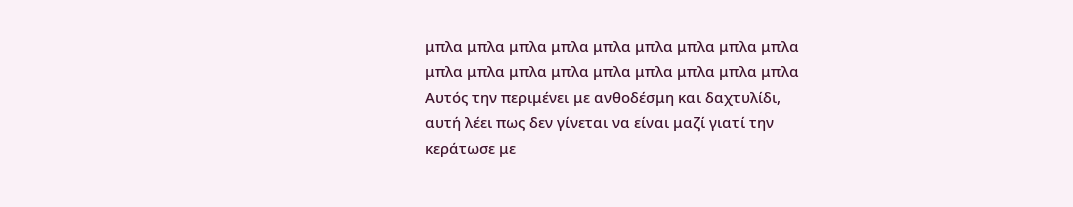μπλα μπλα μπλα μπλα μπλα μπλα μπλα μπλα μπλα
μπλα μπλα μπλα μπλα μπλα μπλα μπλα μπλα μπλα
Αυτός την περιμένει με ανθοδέσμη και δαχτυλίδι,
αυτή λέει πως δεν γίνεται να είναι μαζί γιατί την
κεράτωσε με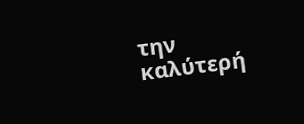την καλύτερή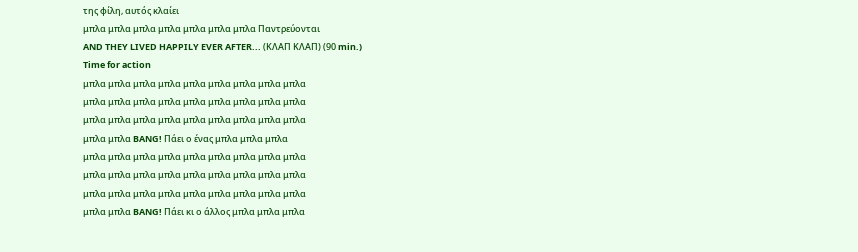της φίλη, αυτός κλαίει
μπλα μπλα μπλα μπλα μπλα μπλα μπλα Παντρεύονται
AND THEY LIVED HAPPILY EVER AFTER... (ΚΛΑΠ ΚΛΑΠ) (90 min.)
Time for action
μπλα μπλα μπλα μπλα μπλα μπλα μπλα μπλα μπλα
μπλα μπλα μπλα μπλα μπλα μπλα μπλα μπλα μπλα
μπλα μπλα μπλα μπλα μπλα μπλα μπλα μπλα μπλα
μπλα μπλα BANG! Πάει ο ένας μπλα μπλα μπλα
μπλα μπλα μπλα μπλα μπλα μπλα μπλα μπλα μπλα
μπλα μπλα μπλα μπλα μπλα μπλα μπλα μπλα μπλα
μπλα μπλα μπλα μπλα μπλα μπλα μπλα μπλα μπλα
μπλα μπλα BANG! Πάει κι ο άλλος μπλα μπλα μπλα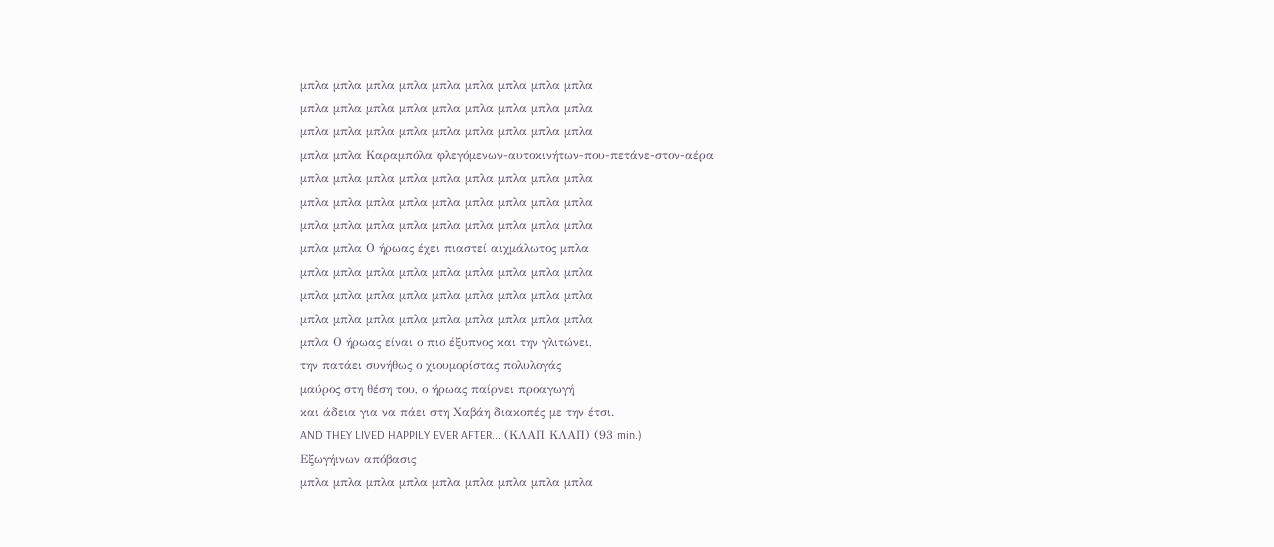μπλα μπλα μπλα μπλα μπλα μπλα μπλα μπλα μπλα
μπλα μπλα μπλα μπλα μπλα μπλα μπλα μπλα μπλα
μπλα μπλα μπλα μπλα μπλα μπλα μπλα μπλα μπλα
μπλα μπλα Καραμπόλα φλεγόμενων-αυτοκινήτων-που-πετάνε-στον-αέρα
μπλα μπλα μπλα μπλα μπλα μπλα μπλα μπλα μπλα
μπλα μπλα μπλα μπλα μπλα μπλα μπλα μπλα μπλα
μπλα μπλα μπλα μπλα μπλα μπλα μπλα μπλα μπλα
μπλα μπλα Ο ήρωας έχει πιαστεί αιχμάλωτος μπλα
μπλα μπλα μπλα μπλα μπλα μπλα μπλα μπλα μπλα
μπλα μπλα μπλα μπλα μπλα μπλα μπλα μπλα μπλα
μπλα μπλα μπλα μπλα μπλα μπλα μπλα μπλα μπλα
μπλα Ο ήρωας είναι ο πιο έξυπνος και την γλιτώνει,
την πατάει συνήθως ο χιουμορίστας πολυλογάς
μαύρος στη θέση του, ο ήρωας παίρνει προαγωγή
και άδεια για να πάει στη Χαβάη διακοπές με την έτσι.
AND THEY LIVED HAPPILY EVER AFTER... (ΚΛΑΠ ΚΛΑΠ) (93 min.)
Εξωγήινων απόβασις
μπλα μπλα μπλα μπλα μπλα μπλα μπλα μπλα μπλα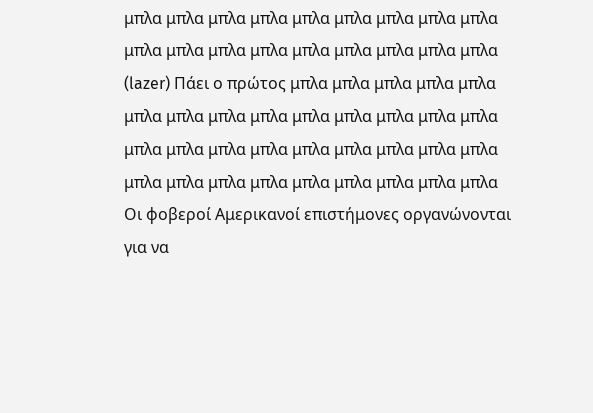μπλα μπλα μπλα μπλα μπλα μπλα μπλα μπλα μπλα
μπλα μπλα μπλα μπλα μπλα μπλα μπλα μπλα μπλα
(lazer) Πάει ο πρώτος μπλα μπλα μπλα μπλα μπλα
μπλα μπλα μπλα μπλα μπλα μπλα μπλα μπλα μπλα
μπλα μπλα μπλα μπλα μπλα μπλα μπλα μπλα μπλα
μπλα μπλα μπλα μπλα μπλα μπλα μπλα μπλα μπλα
Οι φοβεροί Αμερικανοί επιστήμονες οργανώνονται
για να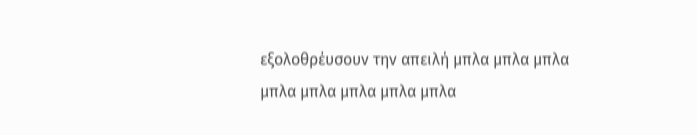εξολοθρέυσουν την απειλή μπλα μπλα μπλα
μπλα μπλα μπλα μπλα μπλα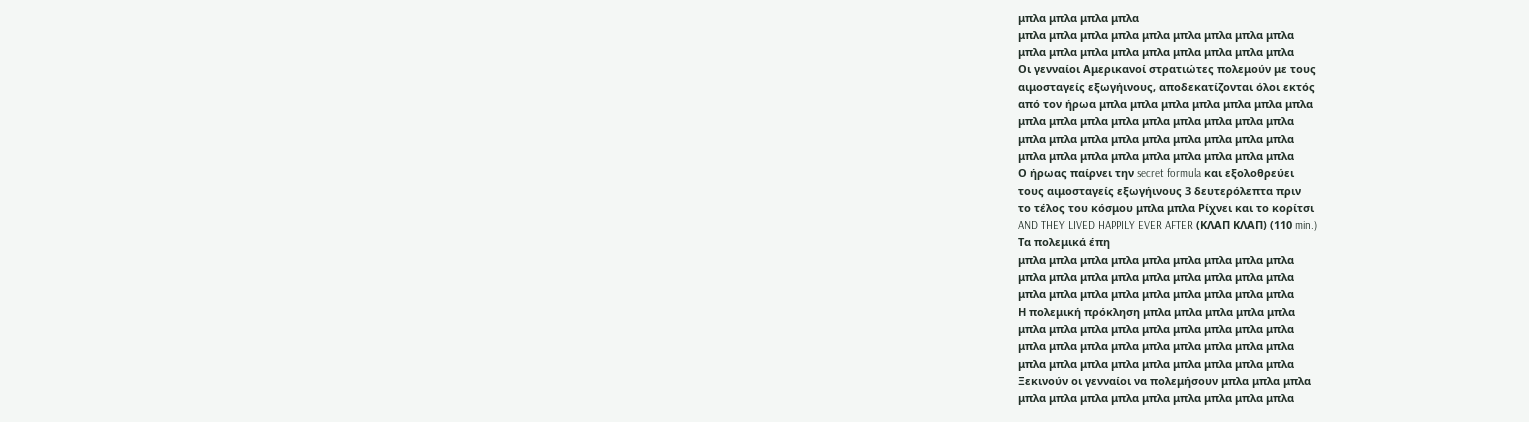μπλα μπλα μπλα μπλα
μπλα μπλα μπλα μπλα μπλα μπλα μπλα μπλα μπλα
μπλα μπλα μπλα μπλα μπλα μπλα μπλα μπλα μπλα
Οι γενναίοι Αμερικανοί στρατιώτες πολεμούν με τους
αιμοσταγείς εξωγήινους, αποδεκατίζονται όλοι εκτός
από τον ήρωα μπλα μπλα μπλα μπλα μπλα μπλα μπλα
μπλα μπλα μπλα μπλα μπλα μπλα μπλα μπλα μπλα
μπλα μπλα μπλα μπλα μπλα μπλα μπλα μπλα μπλα
μπλα μπλα μπλα μπλα μπλα μπλα μπλα μπλα μπλα
Ο ήρωας παίρνει την secret formula και εξολοθρεύει
τους αιμοσταγείς εξωγήινους 3 δευτερόλεπτα πριν
το τέλος του κόσμου μπλα μπλα Ρίχνει και το κορίτσι
AND THEY LIVED HAPPILY EVER AFTER (ΚΛΑΠ ΚΛΑΠ) (110 min.)
Τα πολεμικά έπη
μπλα μπλα μπλα μπλα μπλα μπλα μπλα μπλα μπλα
μπλα μπλα μπλα μπλα μπλα μπλα μπλα μπλα μπλα
μπλα μπλα μπλα μπλα μπλα μπλα μπλα μπλα μπλα
Η πολεμική πρόκληση μπλα μπλα μπλα μπλα μπλα
μπλα μπλα μπλα μπλα μπλα μπλα μπλα μπλα μπλα
μπλα μπλα μπλα μπλα μπλα μπλα μπλα μπλα μπλα
μπλα μπλα μπλα μπλα μπλα μπλα μπλα μπλα μπλα
Ξεκινούν οι γενναίοι να πολεμήσουν μπλα μπλα μπλα
μπλα μπλα μπλα μπλα μπλα μπλα μπλα μπλα μπλα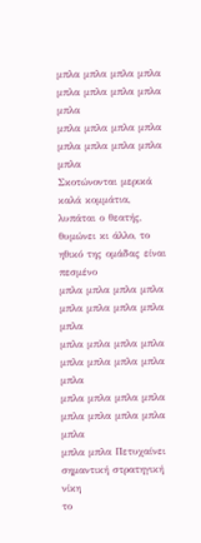μπλα μπλα μπλα μπλα μπλα μπλα μπλα μπλα μπλα
μπλα μπλα μπλα μπλα μπλα μπλα μπλα μπλα μπλα
Σκοτώνονται μερικά καλά κομμάτια, λυπάται ο θεατής,
θυμώνει κι άλλο, το ηθικό της ομάδας είναι πεσμένο
μπλα μπλα μπλα μπλα μπλα μπλα μπλα μπλα μπλα
μπλα μπλα μπλα μπλα μπλα μπλα μπλα μπλα μπλα
μπλα μπλα μπλα μπλα μπλα μπλα μπλα μπλα μπλα
μπλα μπλα Πετυχαίνει σημαντική στρατηγική νίκη
το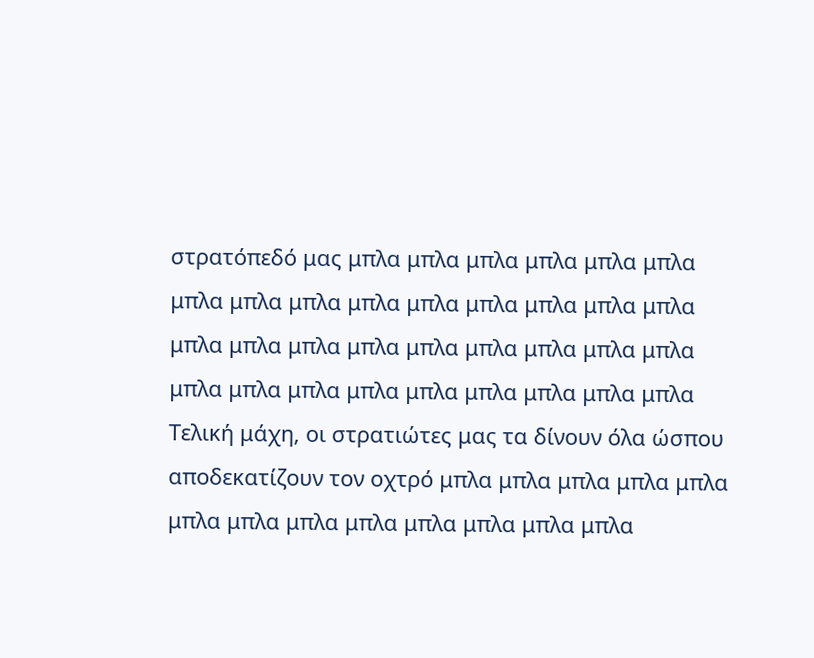στρατόπεδό μας μπλα μπλα μπλα μπλα μπλα μπλα
μπλα μπλα μπλα μπλα μπλα μπλα μπλα μπλα μπλα
μπλα μπλα μπλα μπλα μπλα μπλα μπλα μπλα μπλα
μπλα μπλα μπλα μπλα μπλα μπλα μπλα μπλα μπλα
Τελική μάχη, οι στρατιώτες μας τα δίνουν όλα ώσπου
αποδεκατίζουν τον οχτρό μπλα μπλα μπλα μπλα μπλα
μπλα μπλα μπλα μπλα μπλα μπλα μπλα μπλα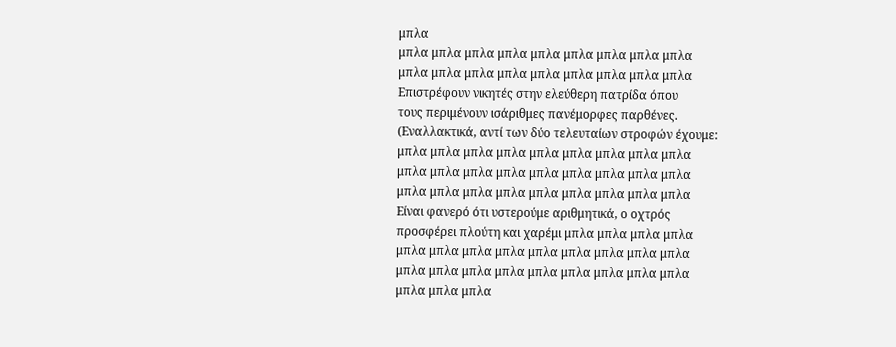μπλα
μπλα μπλα μπλα μπλα μπλα μπλα μπλα μπλα μπλα
μπλα μπλα μπλα μπλα μπλα μπλα μπλα μπλα μπλα
Επιστρέφουν νικητές στην ελεύθερη πατρίδα όπου
τους περιμένουν ισάριθμες πανέμορφες παρθένες.
(Εναλλακτικά, αντί των δύο τελευταίων στροφών έχουμε:
μπλα μπλα μπλα μπλα μπλα μπλα μπλα μπλα μπλα
μπλα μπλα μπλα μπλα μπλα μπλα μπλα μπλα μπλα
μπλα μπλα μπλα μπλα μπλα μπλα μπλα μπλα μπλα
Είναι φανερό ότι υστερούμε αριθμητικά, ο οχτρός
προσφέρει πλούτη και χαρέμι μπλα μπλα μπλα μπλα
μπλα μπλα μπλα μπλα μπλα μπλα μπλα μπλα μπλα
μπλα μπλα μπλα μπλα μπλα μπλα μπλα μπλα μπλα
μπλα μπλα μπλα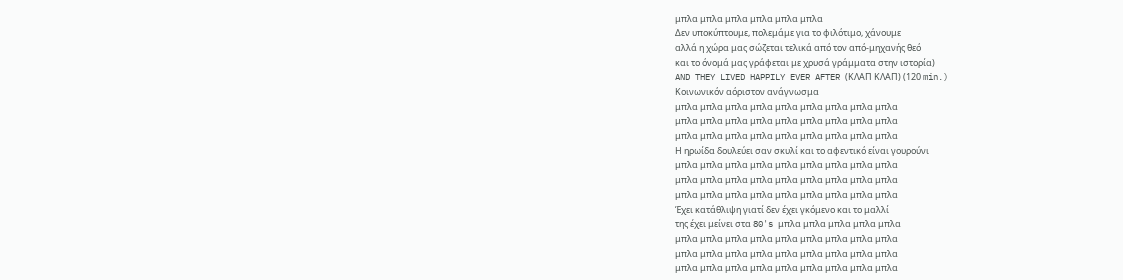μπλα μπλα μπλα μπλα μπλα μπλα
Δεν υποκύπτουμε, πολεμάμε για το φιλότιμο, χάνουμε
αλλά η χώρα μας σώζεται τελικά από τον από-μηχανής θεό
και το όνομά μας γράφεται με χρυσά γράμματα στην ιστορία)
AND THEY LIVED HAPPILY EVER AFTER (ΚΛΑΠ ΚΛΑΠ) (120 min.)
Κοινωνικόν αόριστον ανάγνωσμα
μπλα μπλα μπλα μπλα μπλα μπλα μπλα μπλα μπλα
μπλα μπλα μπλα μπλα μπλα μπλα μπλα μπλα μπλα
μπλα μπλα μπλα μπλα μπλα μπλα μπλα μπλα μπλα
Η ηρωίδα δουλεύει σαν σκυλί και το αφεντικό είναι γουρούνι
μπλα μπλα μπλα μπλα μπλα μπλα μπλα μπλα μπλα
μπλα μπλα μπλα μπλα μπλα μπλα μπλα μπλα μπλα
μπλα μπλα μπλα μπλα μπλα μπλα μπλα μπλα μπλα
Έχει κατάθλιψη γιατί δεν έχει γκόμενο και το μαλλί
της έχει μείνει στα 80's μπλα μπλα μπλα μπλα μπλα
μπλα μπλα μπλα μπλα μπλα μπλα μπλα μπλα μπλα
μπλα μπλα μπλα μπλα μπλα μπλα μπλα μπλα μπλα
μπλα μπλα μπλα μπλα μπλα μπλα μπλα μπλα μπλα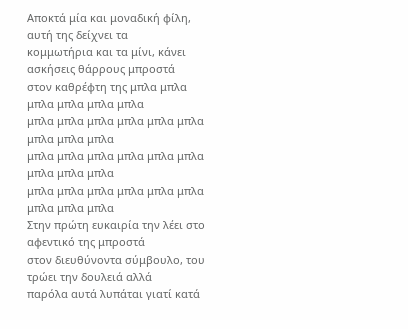Αποκτά μία και μοναδική φίλη, αυτή της δείχνει τα
κομμωτήρια και τα μίνι, κάνει ασκήσεις θάρρους μπροστά
στον καθρέφτη της μπλα μπλα μπλα μπλα μπλα μπλα
μπλα μπλα μπλα μπλα μπλα μπλα μπλα μπλα μπλα
μπλα μπλα μπλα μπλα μπλα μπλα μπλα μπλα μπλα
μπλα μπλα μπλα μπλα μπλα μπλα μπλα μπλα μπλα
Στην πρώτη ευκαιρία την λέει στο αφεντικό της μπροστά
στον διευθύνοντα σύμβουλο, του τρώει την δουλειά αλλά
παρόλα αυτά λυπάται γιατί κατά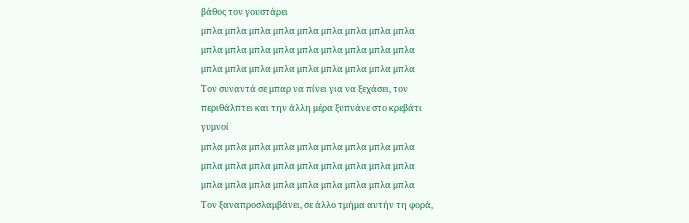βάθος τον γουστάρει
μπλα μπλα μπλα μπλα μπλα μπλα μπλα μπλα μπλα
μπλα μπλα μπλα μπλα μπλα μπλα μπλα μπλα μπλα
μπλα μπλα μπλα μπλα μπλα μπλα μπλα μπλα μπλα
Τον συναντά σε μπαρ να πίνει για να ξεχάσει, τον
περιθάλπτει και την άλλη μέρα ξυπνάνε στο κρεβάτι
γυμνοί
μπλα μπλα μπλα μπλα μπλα μπλα μπλα μπλα μπλα
μπλα μπλα μπλα μπλα μπλα μπλα μπλα μπλα μπλα
μπλα μπλα μπλα μπλα μπλα μπλα μπλα μπλα μπλα
Τον ξαναπροσλαμβάνει, σε άλλο τμήμα αυτήν τη φορά,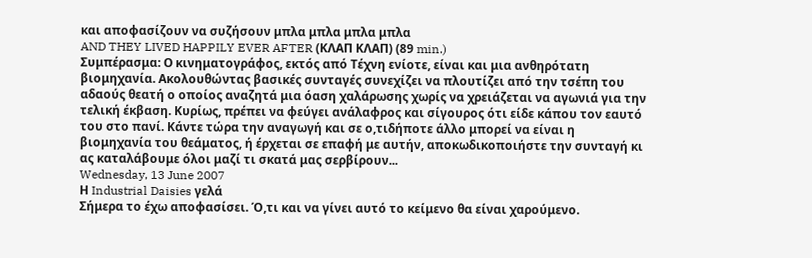και αποφασίζουν να συζήσουν μπλα μπλα μπλα μπλα
AND THEY LIVED HAPPILY EVER AFTER (ΚΛΑΠ ΚΛΑΠ) (89 min.)
Συμπέρασμα: Ο κινηματογράφος, εκτός από Τέχνη ενίοτε, είναι και μια ανθηρότατη βιομηχανία. Ακολουθώντας βασικές συνταγές συνεχίζει να πλουτίζει από την τσέπη του αδαούς θεατή ο οποίος αναζητά μια όαση χαλάρωσης χωρίς να χρειάζεται να αγωνιά για την τελική έκβαση. Κυρίως, πρέπει να φεύγει ανάλαφρος και σίγουρος ότι είδε κάπου τον εαυτό του στο πανί. Κάντε τώρα την αναγωγή και σε ο,τιδήποτε άλλο μπορεί να είναι η βιομηχανία του θεάματος, ή έρχεται σε επαφή με αυτήν, αποκωδικοποιήστε την συνταγή κι ας καταλάβουμε όλοι μαζί τι σκατά μας σερβίρουν...
Wednesday, 13 June 2007
Η Industrial Daisies γελά
Σήμερα το έχω αποφασίσει. Ό,τι και να γίνει αυτό το κείμενο θα είναι χαρούμενο.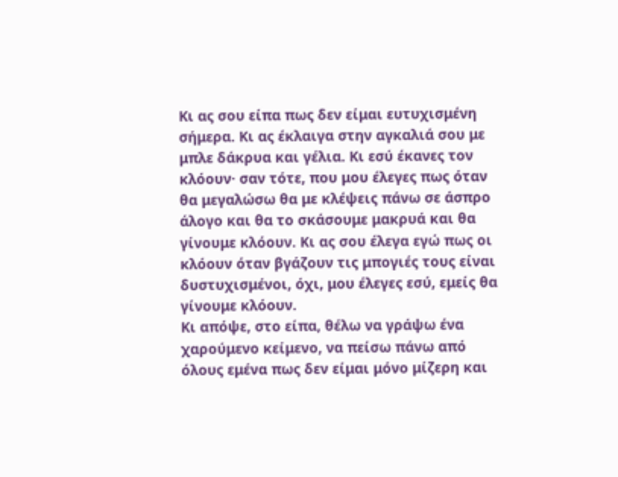Κι ας σου είπα πως δεν είμαι ευτυχισμένη σήμερα. Κι ας έκλαιγα στην αγκαλιά σου με μπλε δάκρυα και γέλια. Κι εσύ έκανες τον κλόουν· σαν τότε, που μου έλεγες πως όταν θα μεγαλώσω θα με κλέψεις πάνω σε άσπρο άλογο και θα το σκάσουμε μακρυά και θα γίνουμε κλόουν. Κι ας σου έλεγα εγώ πως οι κλόουν όταν βγάζουν τις μπογιές τους είναι δυστυχισμένοι, όχι, μου έλεγες εσύ, εμείς θα γίνουμε κλόουν.
Κι απόψε, στο είπα, θέλω να γράψω ένα χαρούμενο κείμενο, να πείσω πάνω από όλους εμένα πως δεν είμαι μόνο μίζερη και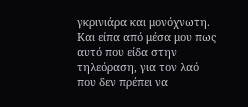γκρινιάρα και μονόχνωτη. Και είπα από μέσα μου πως αυτό που είδα στην τηλεόραση, για τον λαό που δεν πρέπει να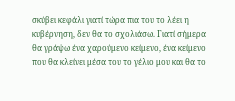σκύβει κεφάλι γιατί τώρα πια του το λέει η κυβέρνηση, δεν θα το σχολιάσω. Γιατί σήμερα θα γράψω ένα χαρούμενο κείμενο, ένα κείμενο που θα κλείνει μέσα του το γέλιο μου και θα το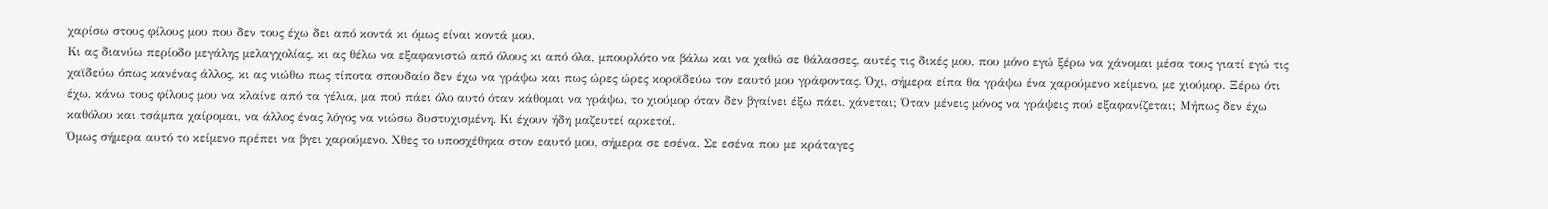χαρίσω στους φίλους μου που δεν τους έχω δει από κοντά κι όμως είναι κοντά μου.
Κι ας διανύω περίοδο μεγάλης μελαγχολίας, κι ας θέλω να εξαφανιστώ από όλους κι από όλα, μπουρλότο να βάλω και να χαθώ σε θάλασσες, αυτές τις δικές μου, που μόνο εγώ ξέρω να χάνομαι μέσα τους γιατί εγώ τις χαϊδεύω όπως κανένας άλλος, κι ας νιώθω πως τίποτα σπουδαίο δεν έχω να γράψω και πως ώρες ώρες κοροϊδεύω τον εαυτό μου γράφοντας. Όχι, σήμερα είπα θα γράψω ένα χαρούμενο κείμενο, με χιούμορ. Ξέρω ότι έχω, κάνω τους φίλους μου να κλαίνε από τα γέλια, μα πού πάει όλο αυτό όταν κάθομαι να γράψω, το χιούμορ όταν δεν βγαίνει έξω πάει, χάνεται; Όταν μένεις μόνος να γράψεις πού εξαφανίζεται; Μήπως δεν έχω καθόλου και τσάμπα χαίρομαι, να άλλος ένας λόγος να νιώσω δυστυχισμένη. Κι έχουν ήδη μαζευτεί αρκετοί.
Όμως σήμερα αυτό το κείμενο πρέπει να βγει χαρούμενο. Χθες το υποσχέθηκα στον εαυτό μου, σήμερα σε εσένα. Σε εσένα που με κράταγες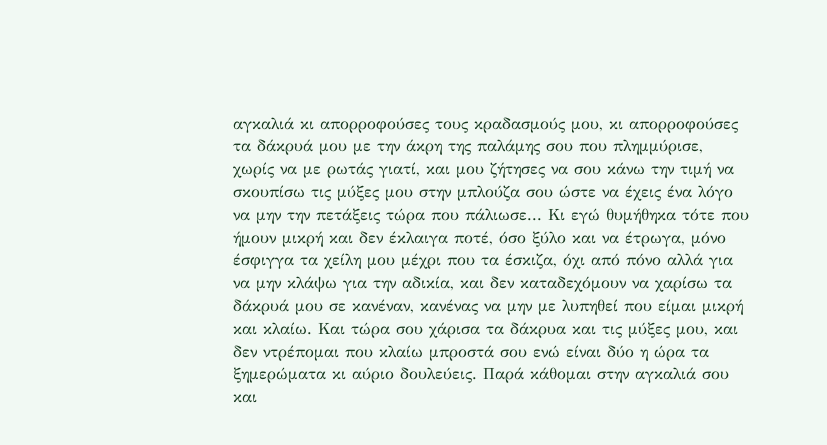αγκαλιά κι απορροφούσες τους κραδασμούς μου, κι απορροφούσες τα δάκρυά μου με την άκρη της παλάμης σου που πλημμύρισε, χωρίς να με ρωτάς γιατί, και μου ζήτησες να σου κάνω την τιμή να σκουπίσω τις μύξες μου στην μπλούζα σου ώστε να έχεις ένα λόγο να μην την πετάξεις τώρα που πάλιωσε... Κι εγώ θυμήθηκα τότε που ήμουν μικρή και δεν έκλαιγα ποτέ, όσο ξύλο και να έτρωγα, μόνο έσφιγγα τα χείλη μου μέχρι που τα έσκιζα, όχι από πόνο αλλά για να μην κλάψω για την αδικία, και δεν καταδεχόμουν να χαρίσω τα δάκρυά μου σε κανέναν, κανένας να μην με λυπηθεί που είμαι μικρή και κλαίω. Και τώρα σου χάρισα τα δάκρυα και τις μύξες μου, και δεν ντρέπομαι που κλαίω μπροστά σου ενώ είναι δύο η ώρα τα ξημερώματα κι αύριο δουλεύεις. Παρά κάθομαι στην αγκαλιά σου και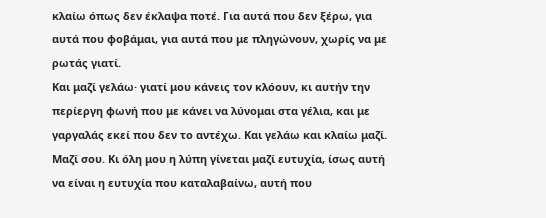κλαίω όπως δεν έκλαψα ποτέ. Για αυτά που δεν ξέρω, για αυτά που φοβάμαι, για αυτά που με πληγώνουν, χωρίς να με ρωτάς γιατί.
Και μαζί γελάω· γιατί μου κάνεις τον κλόουν, κι αυτήν την περίεργη φωνή που με κάνει να λύνομαι στα γέλια, και με γαργαλάς εκεί που δεν το αντέχω. Και γελάω και κλαίω μαζί. Μαζί σου. Κι όλη μου η λύπη γίνεται μαζί ευτυχία, ίσως αυτή να είναι η ευτυχία που καταλαβαίνω, αυτή που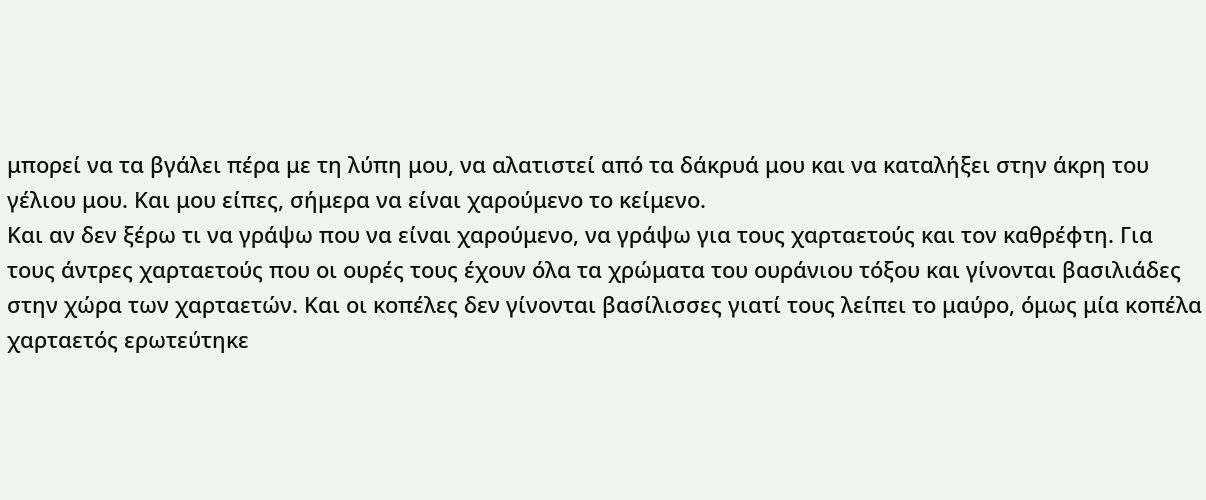μπορεί να τα βγάλει πέρα με τη λύπη μου, να αλατιστεί από τα δάκρυά μου και να καταλήξει στην άκρη του γέλιου μου. Και μου είπες, σήμερα να είναι χαρούμενο το κείμενο.
Και αν δεν ξέρω τι να γράψω που να είναι χαρούμενο, να γράψω για τους χαρταετούς και τον καθρέφτη. Για τους άντρες χαρταετούς που οι ουρές τους έχουν όλα τα χρώματα του ουράνιου τόξου και γίνονται βασιλιάδες στην χώρα των χαρταετών. Και οι κοπέλες δεν γίνονται βασίλισσες γιατί τους λείπει το μαύρο, όμως μία κοπέλα χαρταετός ερωτεύτηκε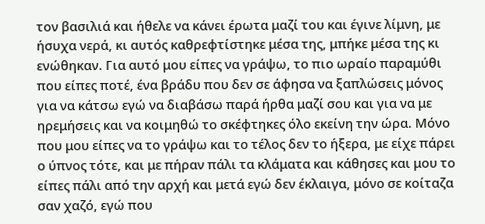τον βασιλιά και ήθελε να κάνει έρωτα μαζί του και έγινε λίμνη, με ήσυχα νερά, κι αυτός καθρεφτίστηκε μέσα της, μπήκε μέσα της κι ενώθηκαν. Για αυτό μου είπες να γράψω, το πιο ωραίο παραμύθι που είπες ποτέ, ένα βράδυ που δεν σε άφησα να ξαπλώσεις μόνος για να κάτσω εγώ να διαβάσω παρά ήρθα μαζί σου και για να με ηρεμήσεις και να κοιμηθώ το σκέφτηκες όλο εκείνη την ώρα. Μόνο που μου είπες να το γράψω και το τέλος δεν το ήξερα, με είχε πάρει ο ύπνος τότε, και με πήραν πάλι τα κλάματα και κάθησες και μου το είπες πάλι από την αρχή και μετά εγώ δεν έκλαιγα, μόνο σε κοίταζα σαν χαζό, εγώ που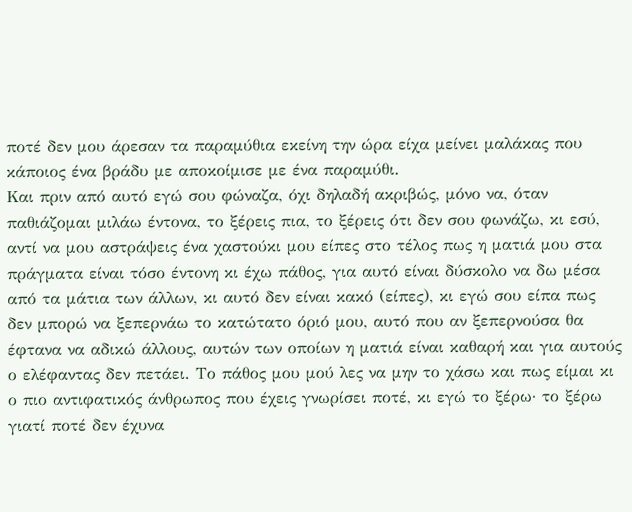ποτέ δεν μου άρεσαν τα παραμύθια εκείνη την ώρα είχα μείνει μαλάκας που κάποιος ένα βράδυ με αποκοίμισε με ένα παραμύθι.
Και πριν από αυτό εγώ σου φώναζα, όχι δηλαδή ακριβώς, μόνο να, όταν παθιάζομαι μιλάω έντονα, το ξέρεις πια, το ξέρεις ότι δεν σου φωνάζω, κι εσύ, αντί να μου αστράψεις ένα χαστούκι μου είπες στο τέλος πως η ματιά μου στα πράγματα είναι τόσο έντονη κι έχω πάθος, για αυτό είναι δύσκολο να δω μέσα από τα μάτια των άλλων, κι αυτό δεν είναι κακό (είπες), κι εγώ σου είπα πως δεν μπορώ να ξεπερνάω το κατώτατο όριό μου, αυτό που αν ξεπερνούσα θα έφτανα να αδικώ άλλους, αυτών των οποίων η ματιά είναι καθαρή και για αυτούς ο ελέφαντας δεν πετάει. Το πάθος μου μού λες να μην το χάσω και πως είμαι κι ο πιο αντιφατικός άνθρωπος που έχεις γνωρίσει ποτέ, κι εγώ το ξέρω· το ξέρω γιατί ποτέ δεν έχυνα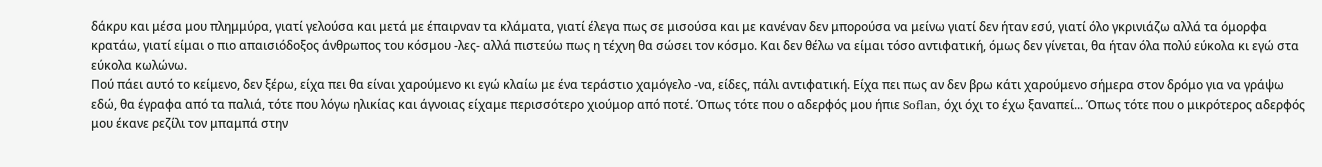δάκρυ και μέσα μου πλημμύρα, γιατί γελούσα και μετά με έπαιρναν τα κλάματα, γιατί έλεγα πως σε μισούσα και με κανέναν δεν μπορούσα να μείνω γιατί δεν ήταν εσύ, γιατί όλο γκρινιάζω αλλά τα όμορφα κρατάω, γιατί είμαι ο πιο απαισιόδοξος άνθρωπος του κόσμου -λες- αλλά πιστεύω πως η τέχνη θα σώσει τον κόσμο. Και δεν θέλω να είμαι τόσο αντιφατική, όμως δεν γίνεται, θα ήταν όλα πολύ εύκολα κι εγώ στα εύκολα κωλώνω.
Πού πάει αυτό το κείμενο, δεν ξέρω, είχα πει θα είναι χαρούμενο κι εγώ κλαίω με ένα τεράστιο χαμόγελο -να, είδες, πάλι αντιφατική. Είχα πει πως αν δεν βρω κάτι χαρούμενο σήμερα στον δρόμο για να γράψω εδώ, θα έγραφα από τα παλιά, τότε που λόγω ηλικίας και άγνοιας είχαμε περισσότερο χιούμορ από ποτέ. Όπως τότε που ο αδερφός μου ήπιε Soflan, όχι όχι το έχω ξαναπεί... Όπως τότε που ο μικρότερος αδερφός μου έκανε ρεζίλι τον μπαμπά στην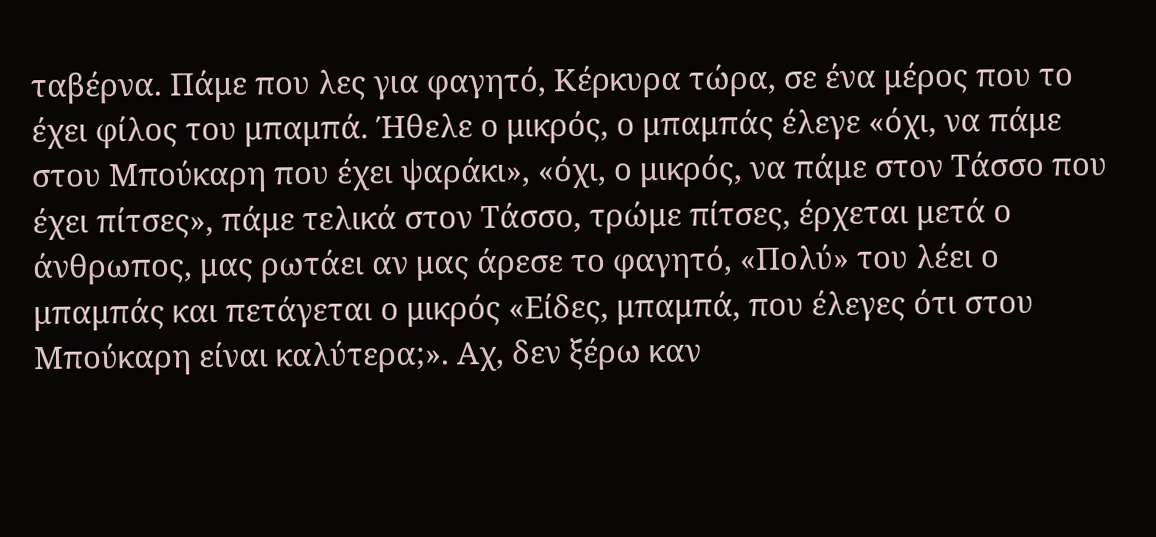ταβέρνα. Πάμε που λες για φαγητό, Κέρκυρα τώρα, σε ένα μέρος που το έχει φίλος του μπαμπά. Ήθελε ο μικρός, ο μπαμπάς έλεγε «όχι, να πάμε στου Μπούκαρη που έχει ψαράκι», «όχι, ο μικρός, να πάμε στον Τάσσο που έχει πίτσες», πάμε τελικά στον Τάσσο, τρώμε πίτσες, έρχεται μετά ο άνθρωπος, μας ρωτάει αν μας άρεσε το φαγητό, «Πολύ» του λέει ο μπαμπάς και πετάγεται ο μικρός «Είδες, μπαμπά, που έλεγες ότι στου Μπούκαρη είναι καλύτερα;». Αχ, δεν ξέρω καν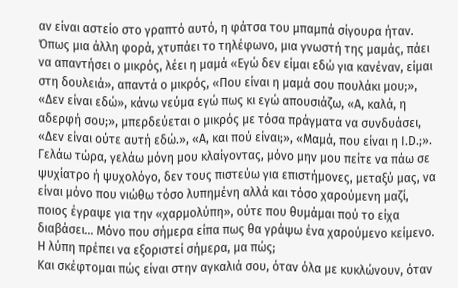αν είναι αστείο στο γραπτό αυτό, η φάτσα του μπαμπά σίγουρα ήταν. Όπως μια άλλη φορά, χτυπάει το τηλέφωνο, μια γνωστή της μαμάς, πάει να απαντήσει ο μικρός, λέει η μαμά «Εγώ δεν είμαι εδώ για κανέναν, είμαι στη δουλειά», απαντά ο μικρός, «Που είναι η μαμά σου πουλάκι μου;», «Δεν είναι εδώ», κάνω νεύμα εγώ πως κι εγώ απουσιάζω, «Α, καλά, η αδερφή σου;», μπερδεύεται ο μικρός με τόσα πράγματα να συνδυάσει, «Δεν είναι ούτε αυτή εδώ.», «Α, και πού είναι;», «Μαμά, που είναι η I.D.;».
Γελάω τώρα, γελάω μόνη μου κλαίγοντας, μόνο μην μου πείτε να πάω σε ψυχίατρο ή ψυχολόγο, δεν τους πιστεύω για επιστήμονες, μεταξύ μας, να είναι μόνο που νιώθω τόσο λυπημένη αλλά και τόσο χαρούμενη μαζί, ποιος έγραψε για την «χαρμολύπη», ούτε που θυμάμαι πού το είχα διαβάσει... Μόνο που σήμερα είπα πως θα γράψω ένα χαρούμενο κείμενο. Η λύπη πρέπει να εξοριστεί σήμερα, μα πώς;
Και σκέφτομαι πώς είναι στην αγκαλιά σου, όταν όλα με κυκλώνουν, όταν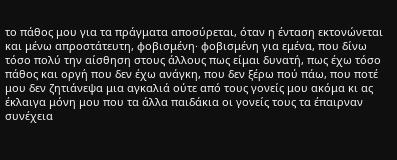το πάθος μου για τα πράγματα αποσύρεται, όταν η ένταση εκτονώνεται και μένω απροστάτευτη, φοβισμένη· φοβισμένη για εμένα, που δίνω τόσο πολύ την αίσθηση στους άλλους πως είμαι δυνατή, πως έχω τόσο πάθος και οργή που δεν έχω ανάγκη, που δεν ξέρω πού πάω, που ποτέ μου δεν ζητιάνεψα μια αγκαλιά ούτε από τους γονείς μου ακόμα κι ας έκλαιγα μόνη μου που τα άλλα παιδάκια οι γονείς τους τα έπαιρναν συνέχεια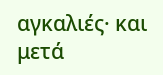αγκαλιές· και μετά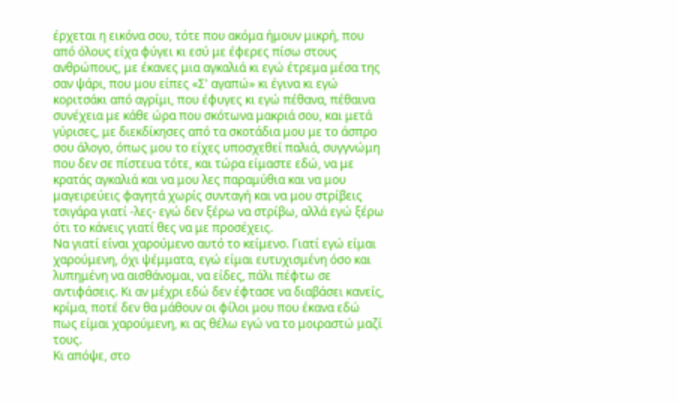έρχεται η εικόνα σου, τότε που ακόμα ήμουν μικρή, που από όλους είχα φύγει κι εσύ με έφερες πίσω στους ανθρώπους, με έκανες μια αγκαλιά κι εγώ έτρεμα μέσα της σαν ψάρι, που μου είπες «Σ' αγαπώ» κι έγινα κι εγώ κοριτσάκι από αγρίμι, που έφυγες κι εγώ πέθανα, πέθαινα συνέχεια με κάθε ώρα που σκότωνα μακριά σου, και μετά γύρισες, με διεκδίκησες από τα σκοτάδια μου με το άσπρο σου άλογο, όπως μου το είχες υποσχεθεί παλιά, συγγνώμη που δεν σε πίστευα τότε, και τώρα είμαστε εδώ, να με κρατάς αγκαλιά και να μου λες παραμύθια και να μου μαγειρεύεις φαγητά χωρίς συνταγή και να μου στρίβεις τσιγάρα γιατί -λες- εγώ δεν ξέρω να στρίβω, αλλά εγώ ξέρω ότι το κάνεις γιατί θες να με προσέχεις.
Να γιατί είναι χαρούμενο αυτό το κείμενο. Γιατί εγώ είμαι χαρούμενη, όχι ψέμματα, εγώ είμαι ευτυχισμένη όσο και λυπημένη να αισθάνομαι, να είδες, πάλι πέφτω σε αντιφάσεις. Κι αν μέχρι εδώ δεν έφτασε να διαβάσει κανείς, κρίμα, ποτέ δεν θα μάθουν οι φίλοι μου που έκανα εδώ πως είμαι χαρούμενη, κι ας θέλω εγώ να το μοιραστώ μαζί τους.
Κι απόψε, στο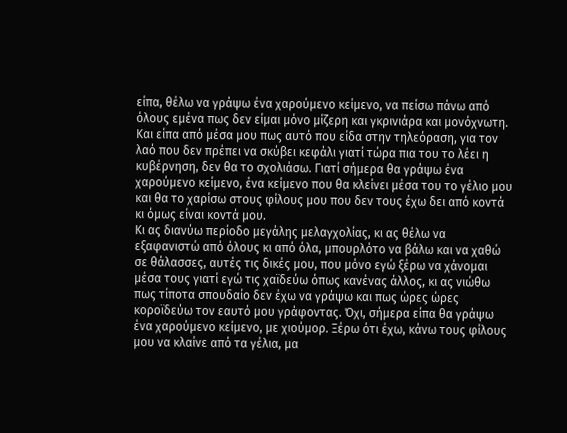είπα, θέλω να γράψω ένα χαρούμενο κείμενο, να πείσω πάνω από όλους εμένα πως δεν είμαι μόνο μίζερη και γκρινιάρα και μονόχνωτη. Και είπα από μέσα μου πως αυτό που είδα στην τηλεόραση, για τον λαό που δεν πρέπει να σκύβει κεφάλι γιατί τώρα πια του το λέει η κυβέρνηση, δεν θα το σχολιάσω. Γιατί σήμερα θα γράψω ένα χαρούμενο κείμενο, ένα κείμενο που θα κλείνει μέσα του το γέλιο μου και θα το χαρίσω στους φίλους μου που δεν τους έχω δει από κοντά κι όμως είναι κοντά μου.
Κι ας διανύω περίοδο μεγάλης μελαγχολίας, κι ας θέλω να εξαφανιστώ από όλους κι από όλα, μπουρλότο να βάλω και να χαθώ σε θάλασσες, αυτές τις δικές μου, που μόνο εγώ ξέρω να χάνομαι μέσα τους γιατί εγώ τις χαϊδεύω όπως κανένας άλλος, κι ας νιώθω πως τίποτα σπουδαίο δεν έχω να γράψω και πως ώρες ώρες κοροϊδεύω τον εαυτό μου γράφοντας. Όχι, σήμερα είπα θα γράψω ένα χαρούμενο κείμενο, με χιούμορ. Ξέρω ότι έχω, κάνω τους φίλους μου να κλαίνε από τα γέλια, μα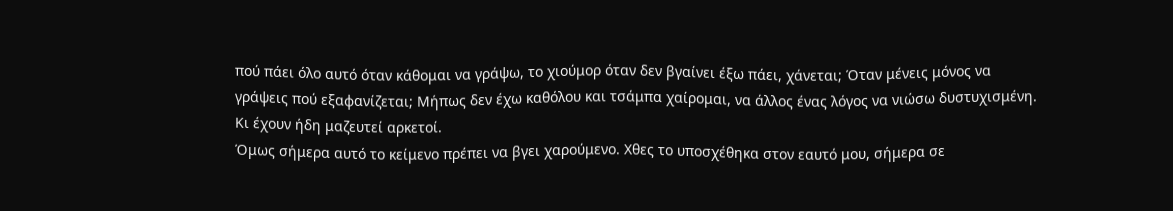πού πάει όλο αυτό όταν κάθομαι να γράψω, το χιούμορ όταν δεν βγαίνει έξω πάει, χάνεται; Όταν μένεις μόνος να γράψεις πού εξαφανίζεται; Μήπως δεν έχω καθόλου και τσάμπα χαίρομαι, να άλλος ένας λόγος να νιώσω δυστυχισμένη. Κι έχουν ήδη μαζευτεί αρκετοί.
Όμως σήμερα αυτό το κείμενο πρέπει να βγει χαρούμενο. Χθες το υποσχέθηκα στον εαυτό μου, σήμερα σε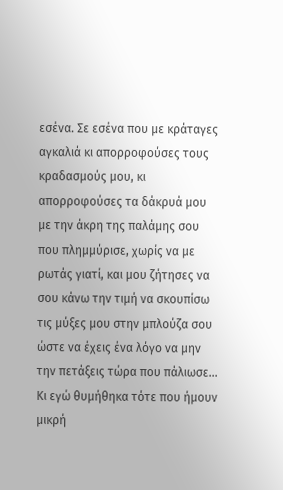εσένα. Σε εσένα που με κράταγες αγκαλιά κι απορροφούσες τους κραδασμούς μου, κι απορροφούσες τα δάκρυά μου με την άκρη της παλάμης σου που πλημμύρισε, χωρίς να με ρωτάς γιατί, και μου ζήτησες να σου κάνω την τιμή να σκουπίσω τις μύξες μου στην μπλούζα σου ώστε να έχεις ένα λόγο να μην την πετάξεις τώρα που πάλιωσε... Κι εγώ θυμήθηκα τότε που ήμουν μικρή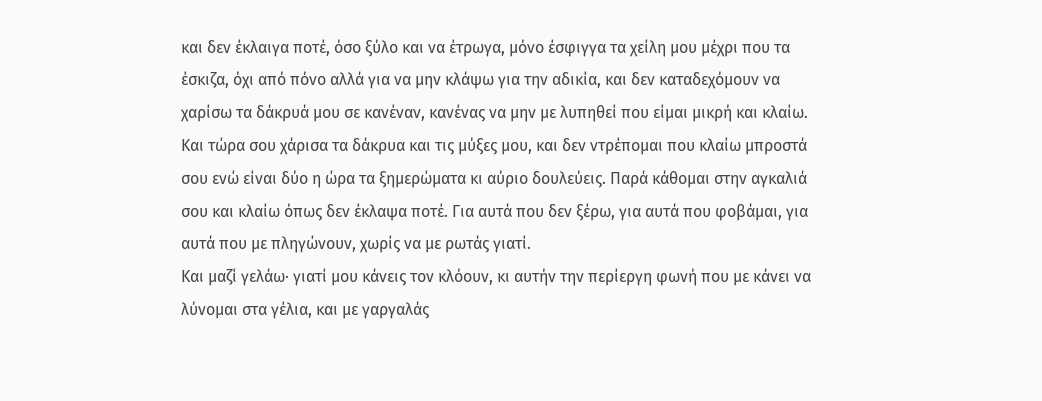και δεν έκλαιγα ποτέ, όσο ξύλο και να έτρωγα, μόνο έσφιγγα τα χείλη μου μέχρι που τα έσκιζα, όχι από πόνο αλλά για να μην κλάψω για την αδικία, και δεν καταδεχόμουν να χαρίσω τα δάκρυά μου σε κανέναν, κανένας να μην με λυπηθεί που είμαι μικρή και κλαίω. Και τώρα σου χάρισα τα δάκρυα και τις μύξες μου, και δεν ντρέπομαι που κλαίω μπροστά σου ενώ είναι δύο η ώρα τα ξημερώματα κι αύριο δουλεύεις. Παρά κάθομαι στην αγκαλιά σου και κλαίω όπως δεν έκλαψα ποτέ. Για αυτά που δεν ξέρω, για αυτά που φοβάμαι, για αυτά που με πληγώνουν, χωρίς να με ρωτάς γιατί.
Και μαζί γελάω· γιατί μου κάνεις τον κλόουν, κι αυτήν την περίεργη φωνή που με κάνει να λύνομαι στα γέλια, και με γαργαλάς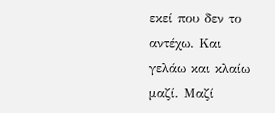εκεί που δεν το αντέχω. Και γελάω και κλαίω μαζί. Μαζί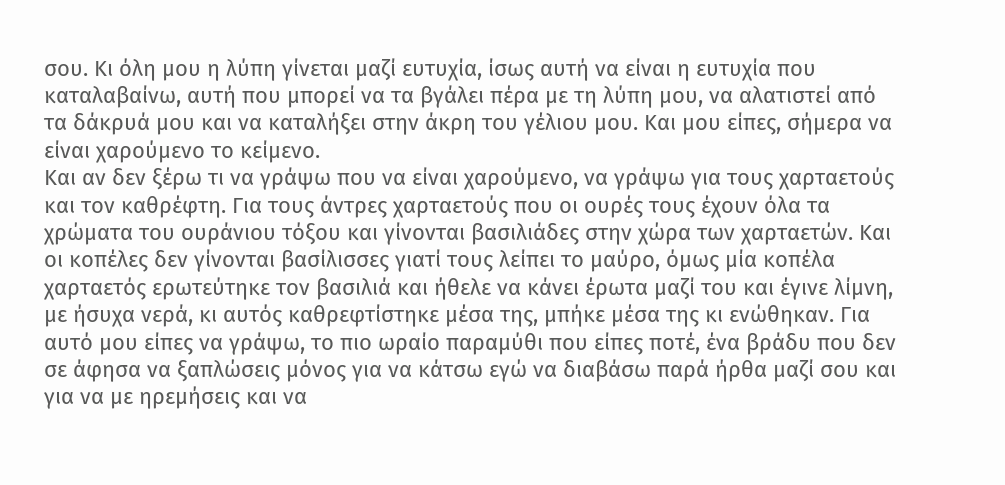σου. Κι όλη μου η λύπη γίνεται μαζί ευτυχία, ίσως αυτή να είναι η ευτυχία που καταλαβαίνω, αυτή που μπορεί να τα βγάλει πέρα με τη λύπη μου, να αλατιστεί από τα δάκρυά μου και να καταλήξει στην άκρη του γέλιου μου. Και μου είπες, σήμερα να είναι χαρούμενο το κείμενο.
Και αν δεν ξέρω τι να γράψω που να είναι χαρούμενο, να γράψω για τους χαρταετούς και τον καθρέφτη. Για τους άντρες χαρταετούς που οι ουρές τους έχουν όλα τα χρώματα του ουράνιου τόξου και γίνονται βασιλιάδες στην χώρα των χαρταετών. Και οι κοπέλες δεν γίνονται βασίλισσες γιατί τους λείπει το μαύρο, όμως μία κοπέλα χαρταετός ερωτεύτηκε τον βασιλιά και ήθελε να κάνει έρωτα μαζί του και έγινε λίμνη, με ήσυχα νερά, κι αυτός καθρεφτίστηκε μέσα της, μπήκε μέσα της κι ενώθηκαν. Για αυτό μου είπες να γράψω, το πιο ωραίο παραμύθι που είπες ποτέ, ένα βράδυ που δεν σε άφησα να ξαπλώσεις μόνος για να κάτσω εγώ να διαβάσω παρά ήρθα μαζί σου και για να με ηρεμήσεις και να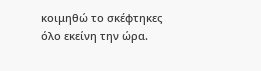κοιμηθώ το σκέφτηκες όλο εκείνη την ώρα.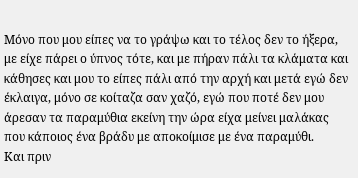Μόνο που μου είπες να το γράψω και το τέλος δεν το ήξερα, με είχε πάρει ο ύπνος τότε, και με πήραν πάλι τα κλάματα και κάθησες και μου το είπες πάλι από την αρχή και μετά εγώ δεν έκλαιγα, μόνο σε κοίταζα σαν χαζό, εγώ που ποτέ δεν μου άρεσαν τα παραμύθια εκείνη την ώρα είχα μείνει μαλάκας που κάποιος ένα βράδυ με αποκοίμισε με ένα παραμύθι.
Και πριν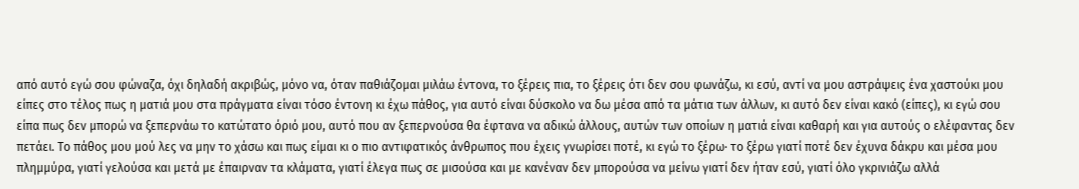από αυτό εγώ σου φώναζα, όχι δηλαδή ακριβώς, μόνο να, όταν παθιάζομαι μιλάω έντονα, το ξέρεις πια, το ξέρεις ότι δεν σου φωνάζω, κι εσύ, αντί να μου αστράψεις ένα χαστούκι μου είπες στο τέλος πως η ματιά μου στα πράγματα είναι τόσο έντονη κι έχω πάθος, για αυτό είναι δύσκολο να δω μέσα από τα μάτια των άλλων, κι αυτό δεν είναι κακό (είπες), κι εγώ σου είπα πως δεν μπορώ να ξεπερνάω το κατώτατο όριό μου, αυτό που αν ξεπερνούσα θα έφτανα να αδικώ άλλους, αυτών των οποίων η ματιά είναι καθαρή και για αυτούς ο ελέφαντας δεν πετάει. Το πάθος μου μού λες να μην το χάσω και πως είμαι κι ο πιο αντιφατικός άνθρωπος που έχεις γνωρίσει ποτέ, κι εγώ το ξέρω· το ξέρω γιατί ποτέ δεν έχυνα δάκρυ και μέσα μου πλημμύρα, γιατί γελούσα και μετά με έπαιρναν τα κλάματα, γιατί έλεγα πως σε μισούσα και με κανέναν δεν μπορούσα να μείνω γιατί δεν ήταν εσύ, γιατί όλο γκρινιάζω αλλά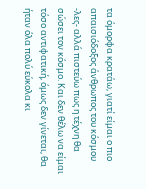τα όμορφα κρατάω, γιατί είμαι ο πιο απαισιόδοξος άνθρωπος του κόσμου -λες- αλλά πιστεύω πως η τέχνη θα σώσει τον κόσμο. Και δεν θέλω να είμαι τόσο αντιφατική, όμως δεν γίνεται, θα ήταν όλα πολύ εύκολα κι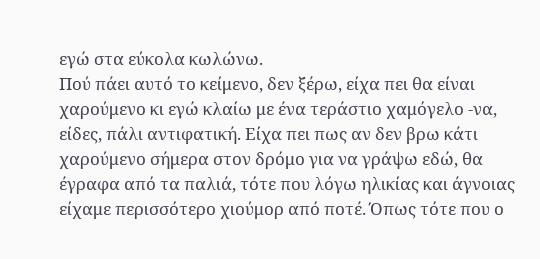εγώ στα εύκολα κωλώνω.
Πού πάει αυτό το κείμενο, δεν ξέρω, είχα πει θα είναι χαρούμενο κι εγώ κλαίω με ένα τεράστιο χαμόγελο -να, είδες, πάλι αντιφατική. Είχα πει πως αν δεν βρω κάτι χαρούμενο σήμερα στον δρόμο για να γράψω εδώ, θα έγραφα από τα παλιά, τότε που λόγω ηλικίας και άγνοιας είχαμε περισσότερο χιούμορ από ποτέ. Όπως τότε που ο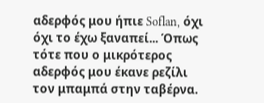αδερφός μου ήπιε Soflan, όχι όχι το έχω ξαναπεί... Όπως τότε που ο μικρότερος αδερφός μου έκανε ρεζίλι τον μπαμπά στην ταβέρνα.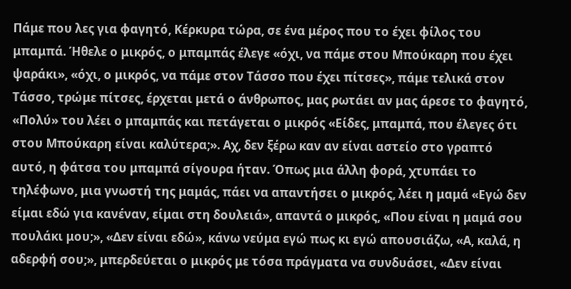Πάμε που λες για φαγητό, Κέρκυρα τώρα, σε ένα μέρος που το έχει φίλος του μπαμπά. Ήθελε ο μικρός, ο μπαμπάς έλεγε «όχι, να πάμε στου Μπούκαρη που έχει ψαράκι», «όχι, ο μικρός, να πάμε στον Τάσσο που έχει πίτσες», πάμε τελικά στον Τάσσο, τρώμε πίτσες, έρχεται μετά ο άνθρωπος, μας ρωτάει αν μας άρεσε το φαγητό, «Πολύ» του λέει ο μπαμπάς και πετάγεται ο μικρός «Είδες, μπαμπά, που έλεγες ότι στου Μπούκαρη είναι καλύτερα;». Αχ, δεν ξέρω καν αν είναι αστείο στο γραπτό αυτό, η φάτσα του μπαμπά σίγουρα ήταν. Όπως μια άλλη φορά, χτυπάει το τηλέφωνο, μια γνωστή της μαμάς, πάει να απαντήσει ο μικρός, λέει η μαμά «Εγώ δεν είμαι εδώ για κανέναν, είμαι στη δουλειά», απαντά ο μικρός, «Που είναι η μαμά σου πουλάκι μου;», «Δεν είναι εδώ», κάνω νεύμα εγώ πως κι εγώ απουσιάζω, «Α, καλά, η αδερφή σου;», μπερδεύεται ο μικρός με τόσα πράγματα να συνδυάσει, «Δεν είναι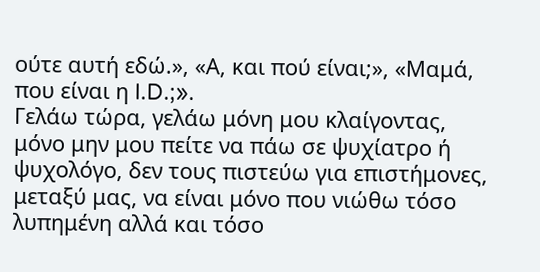ούτε αυτή εδώ.», «Α, και πού είναι;», «Μαμά, που είναι η I.D.;».
Γελάω τώρα, γελάω μόνη μου κλαίγοντας, μόνο μην μου πείτε να πάω σε ψυχίατρο ή ψυχολόγο, δεν τους πιστεύω για επιστήμονες, μεταξύ μας, να είναι μόνο που νιώθω τόσο λυπημένη αλλά και τόσο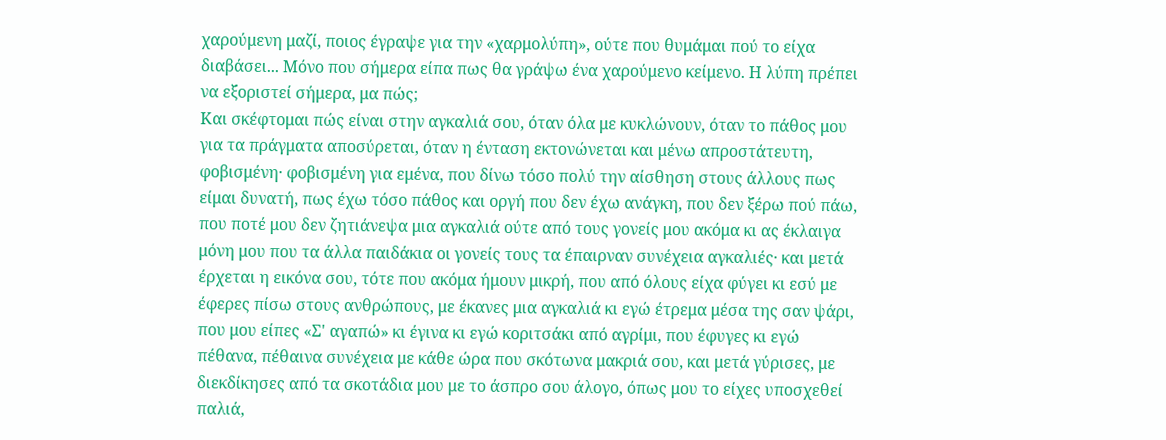χαρούμενη μαζί, ποιος έγραψε για την «χαρμολύπη», ούτε που θυμάμαι πού το είχα διαβάσει... Μόνο που σήμερα είπα πως θα γράψω ένα χαρούμενο κείμενο. Η λύπη πρέπει να εξοριστεί σήμερα, μα πώς;
Και σκέφτομαι πώς είναι στην αγκαλιά σου, όταν όλα με κυκλώνουν, όταν το πάθος μου για τα πράγματα αποσύρεται, όταν η ένταση εκτονώνεται και μένω απροστάτευτη, φοβισμένη· φοβισμένη για εμένα, που δίνω τόσο πολύ την αίσθηση στους άλλους πως είμαι δυνατή, πως έχω τόσο πάθος και οργή που δεν έχω ανάγκη, που δεν ξέρω πού πάω, που ποτέ μου δεν ζητιάνεψα μια αγκαλιά ούτε από τους γονείς μου ακόμα κι ας έκλαιγα μόνη μου που τα άλλα παιδάκια οι γονείς τους τα έπαιρναν συνέχεια αγκαλιές· και μετά έρχεται η εικόνα σου, τότε που ακόμα ήμουν μικρή, που από όλους είχα φύγει κι εσύ με έφερες πίσω στους ανθρώπους, με έκανες μια αγκαλιά κι εγώ έτρεμα μέσα της σαν ψάρι, που μου είπες «Σ' αγαπώ» κι έγινα κι εγώ κοριτσάκι από αγρίμι, που έφυγες κι εγώ πέθανα, πέθαινα συνέχεια με κάθε ώρα που σκότωνα μακριά σου, και μετά γύρισες, με διεκδίκησες από τα σκοτάδια μου με το άσπρο σου άλογο, όπως μου το είχες υποσχεθεί παλιά,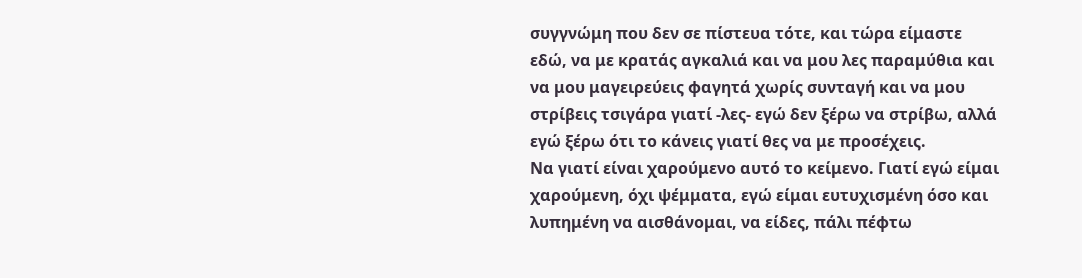συγγνώμη που δεν σε πίστευα τότε, και τώρα είμαστε εδώ, να με κρατάς αγκαλιά και να μου λες παραμύθια και να μου μαγειρεύεις φαγητά χωρίς συνταγή και να μου στρίβεις τσιγάρα γιατί -λες- εγώ δεν ξέρω να στρίβω, αλλά εγώ ξέρω ότι το κάνεις γιατί θες να με προσέχεις.
Να γιατί είναι χαρούμενο αυτό το κείμενο. Γιατί εγώ είμαι χαρούμενη, όχι ψέμματα, εγώ είμαι ευτυχισμένη όσο και λυπημένη να αισθάνομαι, να είδες, πάλι πέφτω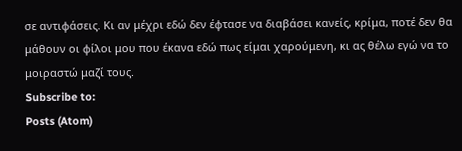σε αντιφάσεις. Κι αν μέχρι εδώ δεν έφτασε να διαβάσει κανείς, κρίμα, ποτέ δεν θα μάθουν οι φίλοι μου που έκανα εδώ πως είμαι χαρούμενη, κι ας θέλω εγώ να το μοιραστώ μαζί τους.
Subscribe to:
Posts (Atom)